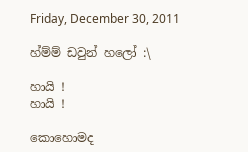Friday, December 30, 2011

හ්ම්ම් ඩවුන් හලෝ :\

හායි !
හායි !

කොහොමද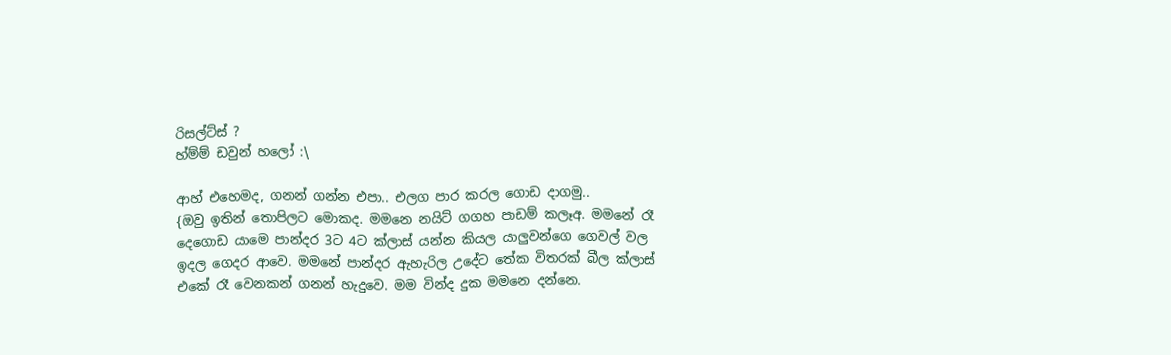රිසල්ට්ස් ?
හ්ම්ම් ඩවුන් හලෝ :\

ආහ් එහෙමද, ගනන් ගන්න එපා.. එලග පාර කරල ගොඩ දාගමු..
{ඔවු ඉතින් තොපිලට මොකද. මමනෙ නයිට් ගගහ පාඩම් කලෑඅ. මමනේ රෑ දෙගොඩ යාමෙ පාන්දර 3ට 4ට ක්ලාස් යන්න කියල යාලුවන්ගෙ ගෙවල් වල ඉදල ගෙදර ආවෙ. මමනේ පාන්දර ඇහැරිල උදේට තේක විතරක් බීල ක්ලාස් එකේ රෑ වෙනකන් ගනන් හැදුවෙ. මම වින්ද දුක මමනෙ දන්නෙ.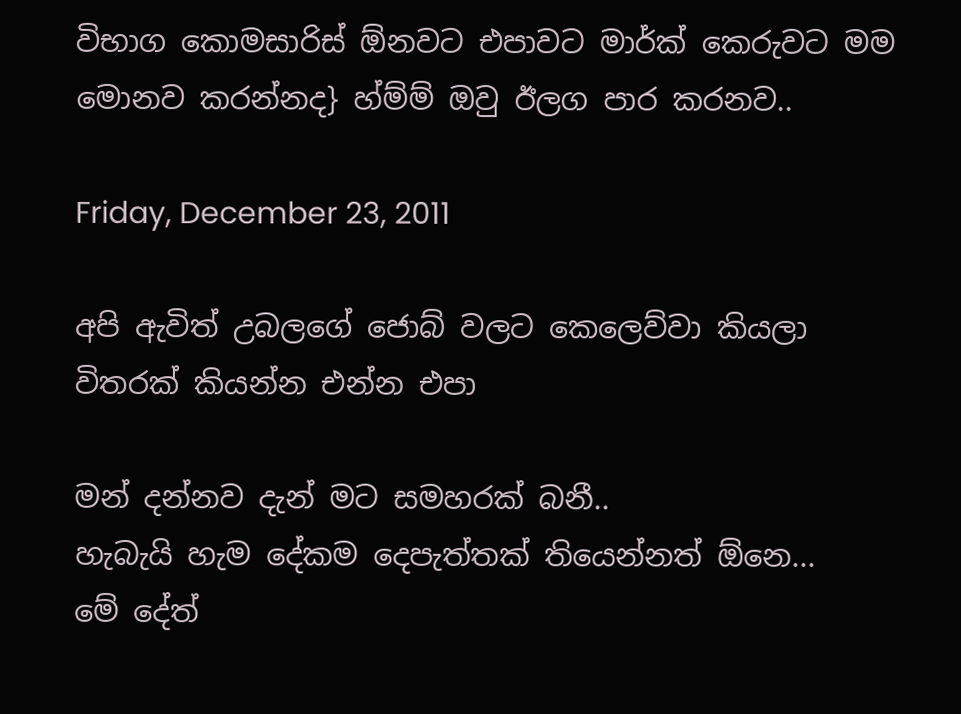විභාග කොමසාරිස් ඕනවට එපාවට මාර්ක් කෙරුවට මම මොනව කරන්නද} හ්ම්ම් ඔවු ඊලග පාර කරනව..

Friday, December 23, 2011

අපි ඇවිත් උබලගේ ජොබ් වලට කෙලෙව්වා කියලා විතරක් කියන්න එන්න එපා

මන් දන්නව දැන් මට සමහරක් බනී..
හැබැයි හැම දේකම දෙපැත්තක් තියෙන්නත් ඕනෙ...
මේ දේත්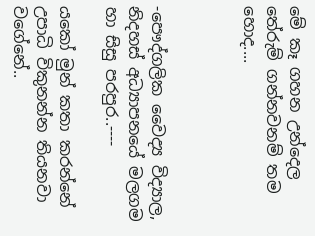මේ කෑ ගහන උන්දෙල තේරුම් ගන්නවනම් තම හොද....



-පෞද්ගලික වෛද්‍ය විද්‍යාල, නිදහස් අධ්‍යාපනයේ මලගම හා සිසු පරපුර..----

යකෝ මුන් කතා කරන්නේ උපාධි විකුනන්න තියනවා වගේනේ..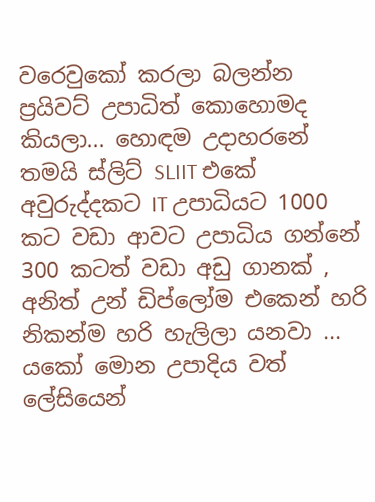වරෙවුකෝ කරලා බලන්න ප්‍රයිවට් උපාධිත් කොහොමද කියලා... හොඳම උදාහරනේ තමයි ස්ලිට් SLIIT එකේ අවුරුද්දකට IT උපාධියට 1000 කට වඩා ආවට උපාධිය ගන්නේ 300 කටත් වඩා අඩු ගානක් , අනිත් උන් ඩිප්ලෝම එකෙන් හරි නිකන්ම හරි හැලිලා යනවා ... යකෝ මොන උපාදිය වත් ලේසියෙන්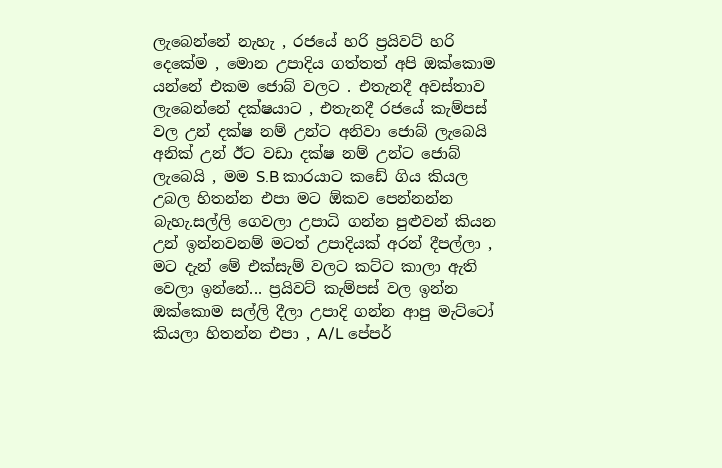ලැබෙන්නේ නැහැ , රජයේ හරි ප්‍රයිවට් හරි දෙකේම , මොන උපාදිය ගත්තත් අපි ඔක්කොම යන්නේ එකම ජොබ් වලට . එතැනදී අවස්තාව ලැබෙන්නේ දක්ෂයාට , එතැනදී රජයේ කැම්පස් වල උන් දක්ෂ නම් උන්ට අනිවා ජොබ් ලැබෙයි අනික් උන් ඊට වඩා දක්ෂ නම් උන්ට ජොබ් ලැබෙයි , මම S.B කාරයාට කඩේ ගිය කියල උබල හිතන්න එපා මට ඕකව පෙන්නන්න බැහැ.සල්ලි ගෙවලා උපාධි ගන්න පුළුවන් කියන උන් ඉන්නවනම් මටත් උපාදියක් අරන් දීපල්ලා , මට දැන් මේ එක්සැම් වලට කට්ට කාලා ඇති වෙලා ඉන්නේ... ප්‍රයිවට් කැම්පස් වල ඉන්න ඔක්කොම සල්ලි දීලා උපාදි ගන්න ආපු මැට්ටෝ කියලා හිතන්න එපා , A/L පේපර්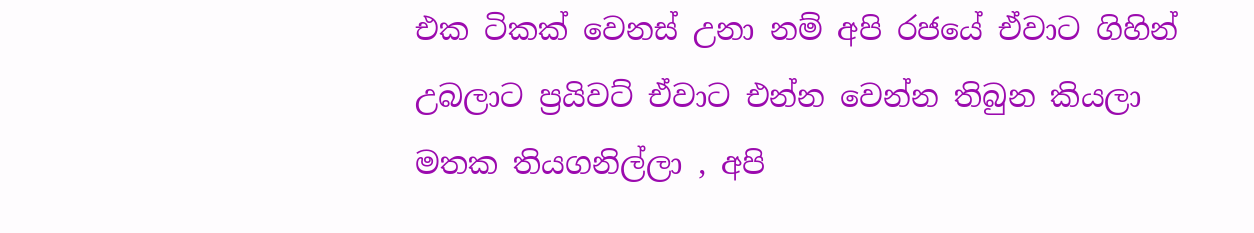එක ටිකක් වෙනස් උනා නම් අපි රජයේ ඒවාට ගිහින් උබලාට ප්‍රයිවට් ඒවාට එන්න වෙන්න තිබුන කියලා මතක තියගනිල්ලා , අපි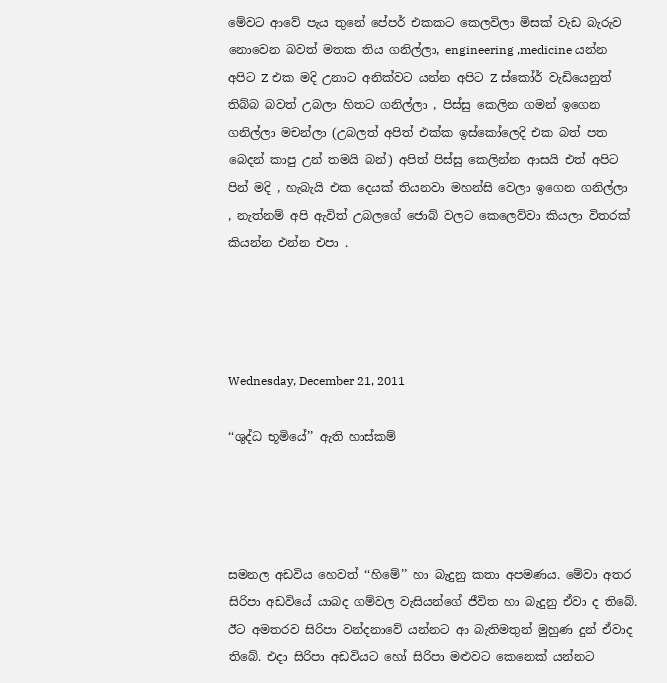මේවට ආවේ පැය තුනේ පේපර් එකකට කෙලවිලා මිසක් වැඩ බැරුව නොවෙන බවත් මතක තිය ගනිල්ලා, engineering ,medicine යන්න අපිට Z එක මදි උනාට අනික්වට යන්න අපිට Z ස්කෝර් වැඩියෙනුත් තිබ්බ බවත් උබලා හිතට ගනිල්ලා , පිස්සු කෙලින ගමන් ඉගෙන ගනිල්ලා මචන්ලා (උබලත් අපිත් එක්ක ඉස්කෝලෙදි එක බත් පත බෙදන් කාපු උන් තමයි බන්) අපිත් පිස්සු කෙලින්න ආසයි එත් අපිට පින් මදි , හැබැයි එක දෙයක් තියනවා මහන්සි වෙලා ඉගෙන ගනිල්ලා , නැත්නම් අපි ඇවිත් උබලගේ ජොබ් වලට කෙලෙව්වා කියලා විතරක් කියන්න එන්න එපා .




Wednesday, December 21, 2011

‘‘ශුද්ධ භූමියේ’’ ඇති හාස්කම්




සමනල අඩවිය හෙවත් ‘‘හිමේ’’ හා බැදුනු කතා අපමණය. මේවා අතර සිරිපා අඩවියේ යාබද ගම්වල වැසියන්ගේ ජීවිත හා බැදුනු ඒවා ද තිබේ. ඊට අමතරව සිරිපා වන්දනාවේ යන්නට ආ බැතිමතුන් මුහුණ දුන් ඒවාද තිබේ. එදා සිරිපා අඩවියට හෝ සිරිපා මළුවට කෙනෙක් යන්නට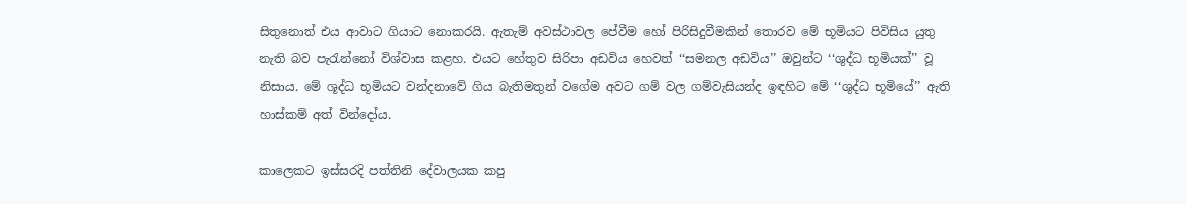සිතුනොත් එය ආවාට ගියාට නොකරයි. ඇතැම් අවස්ථාවල පේවීම හෝ පිරිසිදුවීමකින් තොරව මේ භූමියට පිවිසිය යුතු නැති බව පැරැන්නෝ විශ්වාස කළහ. එයට හේතුව සිරිපා අඩවිය හෙවත් ‘‘සමනල අඩවිය’’ ඔවුන්ට ‘‘ශුද්ධ භූමියක්’’ වූ නිසාය. මේ ශූද්ධ භූමියට වන්දනාවේ ගිය බැතිමතුන් වගේම අවට ගම් වල ගම්වැසියන්ද ඉඳහිට මේ ‘‘ශුද්ධ භූමියේ’’ ඇති හාස්කම් අත් වින්දෝය.

කාලෙකට ඉස්සරදි පත්තිනි දේවාලයක කපු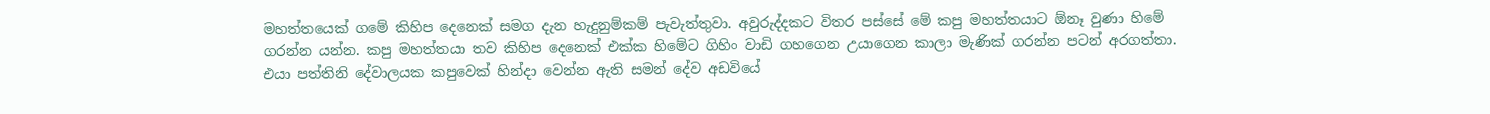මහත්තයෙක් ගමේ කිහිප දෙනෙක් සමග දැන හැදුනුම්කම් පැවැත්තුවා. අවුරුද්දකට විතර පස්සේ මේ කපු මහත්තයාට ඕනෑ වුණා හිමේ ගරන්න යන්න. කපු මහත්තයා තව කිහිප දෙනෙක් එක්ක හිමේට ගිහිං වාඩි ගහගෙන උයාගෙන කාලා මැණික් ගරන්න පටන් අරගත්තා. එයා පත්තිනි දේවාලයක කපුවෙක් හින්දා වෙන්න ඇති සමන් දේව අඩවියේ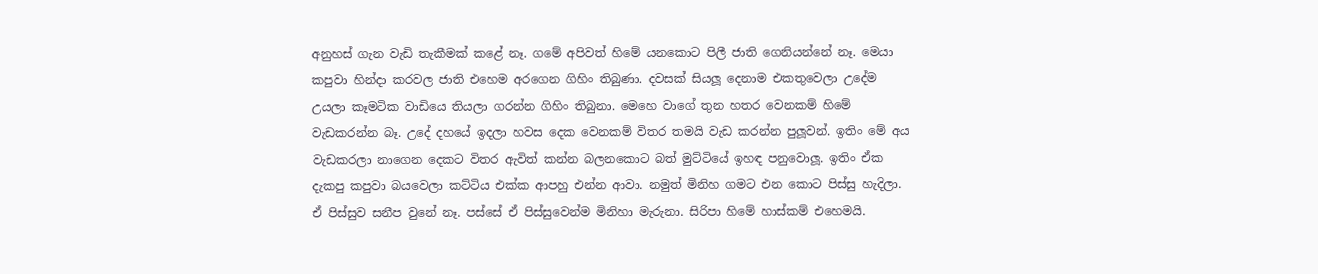අනුහස් ගැන වැඩි තැකීමක් කළේ නෑ. ගමේ අපිවත් හිමේ යනකොට පිලී ජාති ගෙනියන්නේ නෑ. මෙයා කපුවා හින්දා කරවල ජාති එහෙම අරගෙන ගිහිං තිබුණා. දවසක් සියලූ දෙනාම එකතුවෙලා උදේම උයලා කෑමටික වාඩියෙ තියලා ගරන්න ගිහිං තිබුනා. මෙහෙ වාගේ තුන හතර වෙනකම් හිමේ වැඩකරන්න බෑ. උදේ දහයේ ඉදලා හවස දෙක වෙනකම් විතර තමයි වැඩ කරන්න පුලූවන්. ඉතිං මේ අය වැඩකරලා නාගෙන දෙකට විතර ඇවිත් කන්න බලනකොට බත් මුට්ටියේ ඉහඳ පනුවොලූ. ඉතිං ඒක දැකපු කපුවා බයවෙලා කට්ටිය එක්ක ආපහු එන්න ආවා. නමුත් මිනිහ ගමට එන කොට පිස්සු හැදිලා. ඒ පිස්සුව සනීප වුනේ නෑ. පස්සේ ඒ පිස්සුවෙන්ම මිනිහා මැරුනා. සිරිපා හිමේ හාස්කම් එහෙමයි.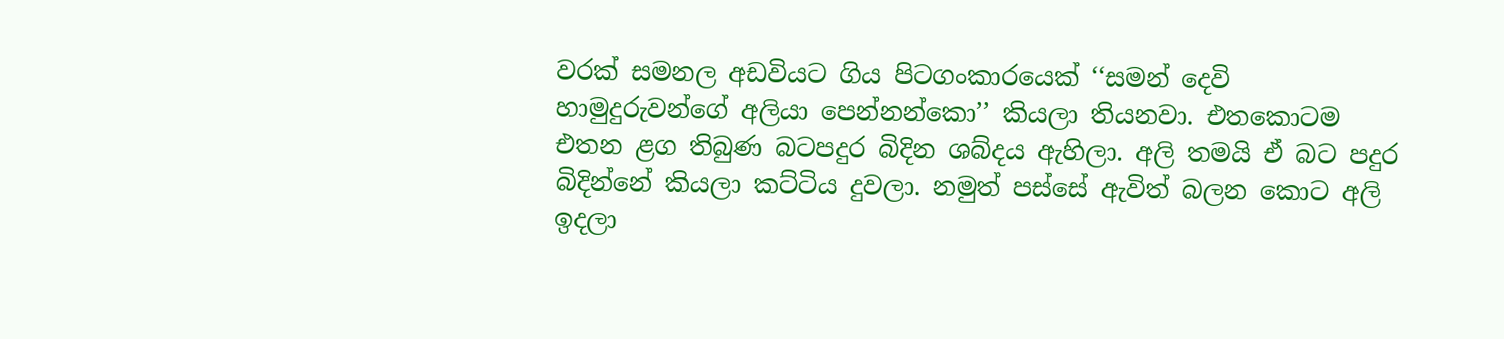වරක් සමනල අඩවියට ගිය පිටගංකාරයෙක් ‘‘සමන් දෙවි හාමුදුරුවන්ගේ අලියා පෙන්නන්කො’’ කියලා තියනවා. එතකොටම එතන ළග තිබුණ බටපදුර බිදින ශබ්දය ඇහිලා. අලි තමයි ඒ බට පදුර බිදින්නේ කියලා කට්ටිය දුවලා. නමුත් පස්සේ ඇවිත් බලන කොට අලි ඉදලා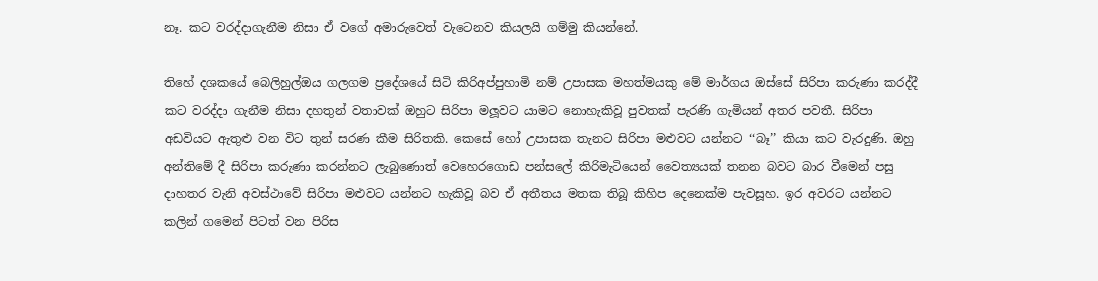නෑ. කට වරද්දාගැනීම නිසා ඒ වගේ අමාරුවෙත් වැටෙනව කියලයි ගම්මු කියන්නේ.

තිහේ දශකයේ බෙලිහුල්ඔය ගලගම ප්‍රදේශයේ සිටි කිරිඅප්පුහාමි නම් උපාසක මහත්මයකු මේ මාර්ගය ඔස්සේ සිරිපා කරුණා කරද්දී කට වරද්දා ගැනීම නිසා දහතුන් වතාවක් ඔහුට සිරිපා මලූවට යාමට නොහැකිවූ පුවතක් පැරණි ගැමියන් අතර පවතී. සිරිපා අඩවියට ඇතුළු වන විට තුන් සරණ කීම සිරිතකි. කෙසේ හෝ උපාසක තැනට සිරිපා මළුවට යන්නට ‘‘බෑ’’ කියා කට වැරදුණි. ඔහු අන්තිමේ දී සිරිපා කරුණා කරන්නට ලැබුණොත් වෙහෙරගොඩ පන්සලේ කිරිමැටියෙන් වෛත්‍යයක් තනන බවට බාර වීමෙන් පසු දාහතර වැනි අවස්ථාවේ සිරිපා මළුවට යන්නට හැකිවූ බව ඒ අතීතය මතක තිබූ කිහිප දෙනෙක්ම පැවසූහ. ඉර අවරට යන්නට කලින් ගමෙන් පිටත් වන පිරිස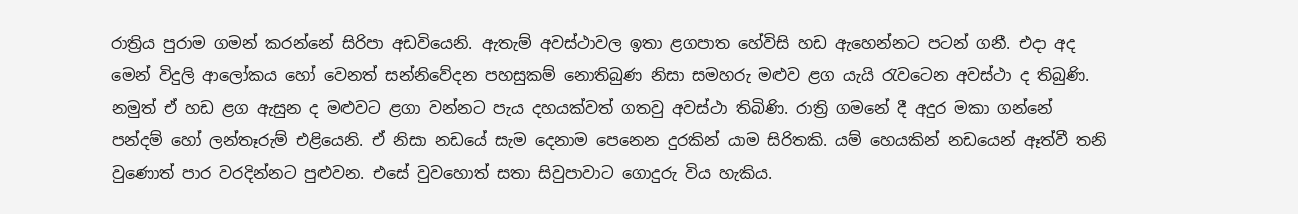රාත්‍රිය පුරාම ගමන් කරන්නේ සිරිපා අඩවියෙනි. ඇතැම් අවස්ථාවල ඉතා ළගපාත හේවිසි හඩ ඇහෙන්නට පටන් ගනී. එදා අද මෙන් විදුලි ආලෝකය හෝ වෙනත් සන්නිවේදන පහසුකම් නොතිබුණ නිසා සමහරු මළුව ළග යැයි රැවටෙන අවස්ථා ද තිබුණි. නමුත් ඒ හඩ ළග ඇසුන ද මළුවට ළගා වන්නට පැය දහයක්වත් ගතවු අවස්ථා තිබිණි. රාත්‍රි ගමනේ දී අදුර මකා ගන්නේ පන්දම් හෝ ලන්තෑරුම් එළියෙනි. ඒ නිසා නඩයේ සැම දෙනාම පෙනෙන දුරකින් යාම සිරිතකි. යම් හෙයකින් නඩයෙන් ඈත්වී තනි වුණොත් පාර වරදින්නට පුළුවන. එසේ වුවහොත් සතා සිවුපාවාට ගොදුරු විය හැකිය.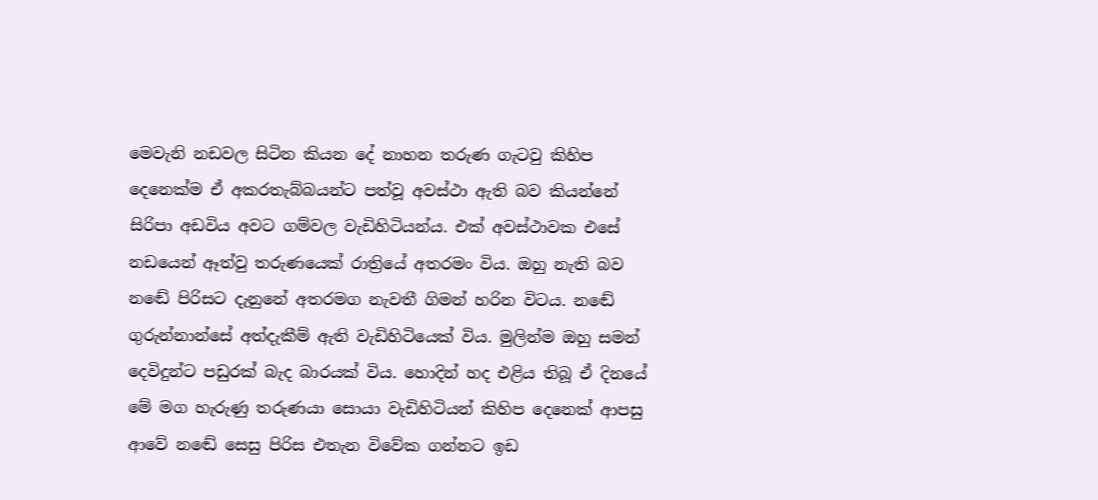මෙවැනි නඩවල සිටින කියන දේ නාහන තරුණ ගැටවු කිහිප දෙනෙක්ම ඒ අකරතැබ්බයන්ට පත්වූ අවස්ථා ඇති බව කියන්නේ සිරිපා අඩවිය අවට ගම්වල වැඩිහිටියන්ය. එක් අවස්ථාවක එසේ නඩයෙන් ඈත්වු තරුණයෙක් රාත්‍රියේ අතරමං විය. ඔහු නැති බව නඬේ පිරිසට දැනුනේ අතරමග නැවතී ගිමන් හරින විටය. නඬේ ගුරුන්නාන්සේ අත්දැකීම් ඇති වැඩිහිටියෙක් විය. මුලින්ම ඔහු සමන් දෙවිදුන්ට පඩුරක් බැද බාරයක් විය. හොදින් හද එළිය තිබූ ඒ දිනයේ මේ මග හැරුණු තරුණයා සොයා වැඩිහිටියන් කිහිප දෙනෙක් ආපසු ආවේ නඬේ සෙසු පිරිස එතැන විවේක ගන්නට ඉඩ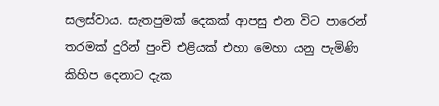සලස්වාය. සැතපුමක් දෙකක් ආපසු එන විට පාරෙන් තරමක් දුරින් පුංචි එළියක් එහා මෙහා යනු පැමිණි කිහිප දෙනාට දැක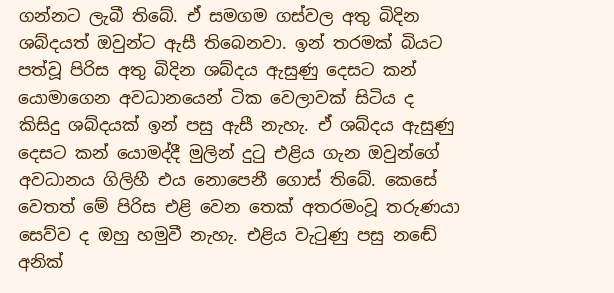ගන්නට ලැබී තිබේ. ඒ සමගම ගස්වල අතු බිදින ශබ්දයත් ඔවුන්ට ඇසී තිබෙනවා. ඉන් තරමක් බියට පත්වූ පිරිස අතු බිදින ශබ්දය ඇසුණු දෙසට කන් යොමාගෙන අවධානයෙන් ටික වෙලාවක් සිටිය ද කිසිදු ශබ්දයක් ඉන් පසු ඇසී නැහැ. ඒ ශබ්දය ඇසුණු දෙසට කන් යොමද්දී මුලින් දුටු එළිය ගැන ඔවුන්ගේ අවධානය ගිලිහී එය නොපෙනී ගොස් තිබේ. කෙසේ වෙතත් මේ පිරිස එළි වෙන තෙක් අතරමංවූ තරුණයා සෙව්ව ද ඔහු හමුවී නැහැ. එළිය වැටුණු පසු නඬේ අනික්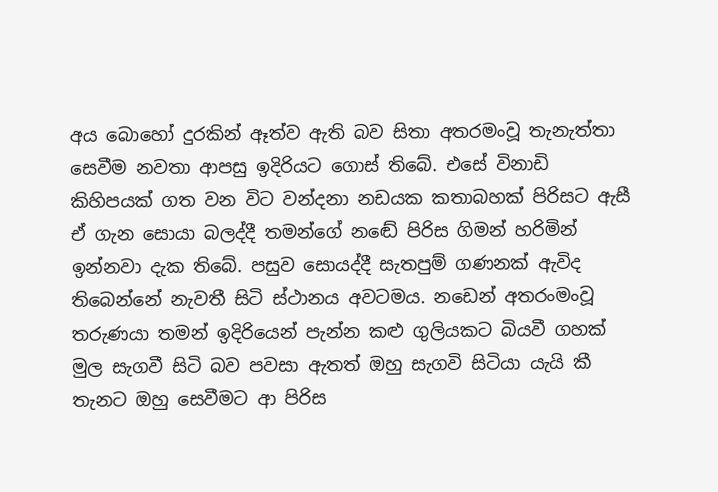අය බොහෝ දුරකින් ඈත්ව ඇති බව සිතා අතරමංවූ තැනැත්තා සෙවීම නවතා ආපසු ඉදිරියට ගොස් තිබේ. එසේ විනාඩි කිහිපයක් ගත වන විට වන්දනා නඩයක කතාබහක් පිරිසට ඇසී ඒ ගැන සොයා බලද්දී තමන්ගේ නඬේ පිරිස ගිමන් හරිමින් ඉන්නවා දැක තිබේ. පසුව සොයද්දී සැතපුම් ගණනක් ඇවිද තිබෙන්නේ නැවතී සිටි ස්ථානය අවටමය. නඩෙන් අතරංමංවූ තරුණයා තමන් ඉදිරියෙන් පැන්න කළු ගුලියකට බියවී ගහක් මුල සැගවී සිටි බව පවසා ඇතත් ඔහු සැගවි සිටියා යැයි කී තැනට ඔහු සෙවීමට ආ පිරිස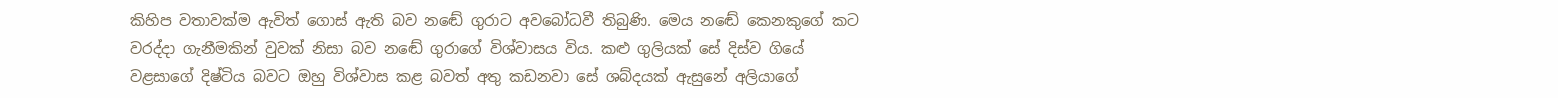කිහිප වතාවක්ම ඇවිත් ගොස් ඇති බව නඬේ ගුරාට අවබෝධවී තිබුණි. මෙය නඬේ කෙනකුගේ කට වරද්දා ගැනීමකින් වුවක් නිසා බව නඬේ ගුරාගේ විශ්වාසය විය. කළු ගුලියක් සේ දිස්ව ගියේ වළසාගේ දිෂ්ටිය බවට ඔහු විශ්වාස කළ බවත් අතු කඩනවා සේ ශබ්දයක් ඇසුනේ අලියාගේ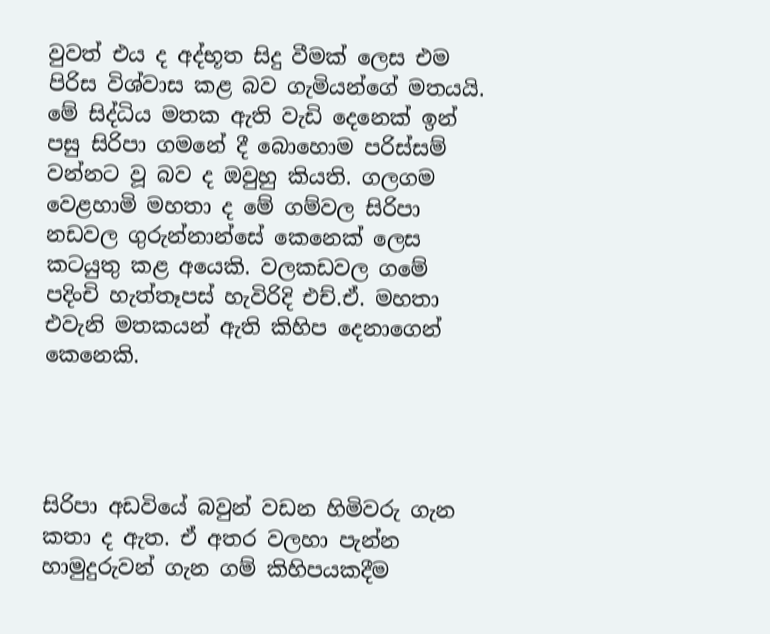වුවත් එය ද අද්භූත සිදු වීමක් ලෙස එම පිරිස විශ්වාස කළ බව ගැමියන්ගේ මතයයි. මේ සිද්ධිය මතක ඇති වැඩි දෙනෙක් ඉන් පසු සිරිපා ගමනේ දී බොහොම පරිස්සම් වන්නට වූ බව ද ඔවුහු කියති. ගලගම වෙළහාමි මහතා ද මේ ගම්වල සිරිපා නඩවල ගුරුන්නාන්සේ කෙනෙක් ලෙස කටයුතු කළ අයෙකි. වලකඩවල ගමේ පදිංචි හැත්තෑපස් හැවිරිදි එච්.ඒ. මහතා එවැනි මතකයන් ඇති කිහිප දෙනාගෙන් කෙනෙකි.




සිරිපා අඩවියේ බවුන් වඩන හිමිවරු ගැන කතා ද ඇත. ඒ අතර වලහා පැන්න හාමුදුරුවන් ගැන ගම් කිහිපයකදීම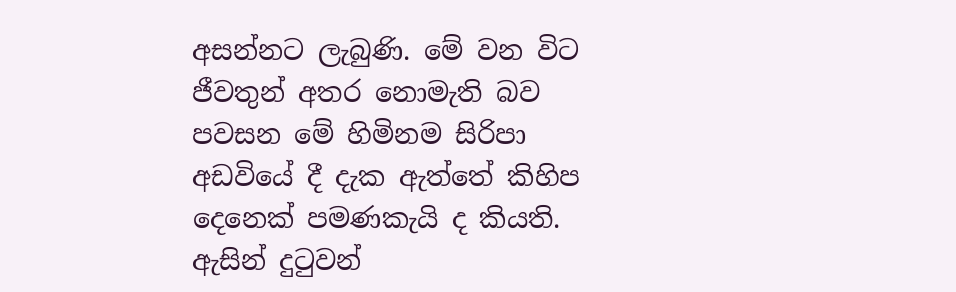අසන්නට ලැබුණි. මේ වන විට ජීවතුන් අතර නොමැති බව පවසන මේ හිමිනම සිරිපා අඩවියේ දී දැක ඇත්තේ කිහිප දෙනෙක් පමණකැයි ද කියති. ඇසින් දුටුවන්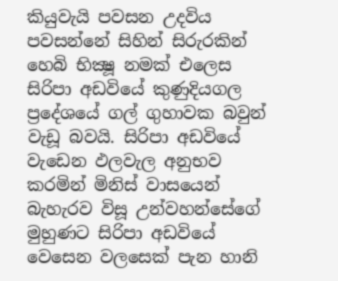කියුවැයි පවසන උදවිය පවසන්නේ සිහින් සිරුරකින් හෙබි භික්‍ෂූ නමක් එලෙස සිරිපා අඩවියේ කුණුදියගල ප්‍රදේශයේ ගල් ගුහාවක බවුන් වැඩූ බවයි. සිරිපා අඩවියේ වැඩෙන ඵලවැල අනුභව කරමින් මිනිස් වාසයෙන් බැහැරව විසූ උන්වහන්සේගේ මුහුණට සිරිපා අඩවියේ වෙසෙන වලසෙක් පැන හානි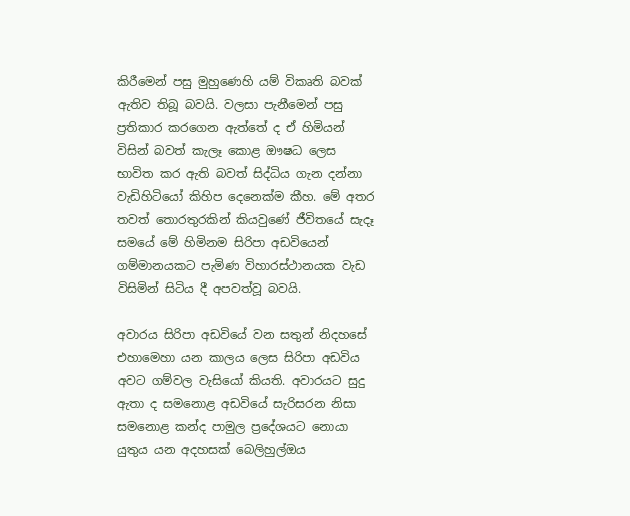කිරීමෙන් පසු මුහුණෙහි යම් විකෘති බවක් ඇතිව තිබූ බවයි. වලසා පැනීමෙන් පසු ප්‍රතිකාර කරගෙන ඇත්තේ ද ඒ හිමියන් විසින් බවත් කැලෑ කොළ ඖෂධ ලෙස භාවිත කර ඇති බවත් සිද්ධිය ගැන දන්නා වැඩිහිටියෝ කිහිප දෙනෙක්ම කීහ. මේ අතර තවත් තොරතුරකින් කියවුණේ ජීවිතයේ සැදෑ සමයේ මේ හිමිනම සිරිපා අඩවියෙන් ගම්මානයකට පැමිණ විහාරස්ථානයක වැඩ විසිමින් සිටිය දී අපවත්වූ බවයි.

අවාරය සිරිපා අඩවියේ වන සතුන් නිදහසේ එහාමෙහා යන කාලය ලෙස සිරිපා අඩවිය අවට ගම්වල වැසියෝ කියති. අවාරයට සුදු ඇතා ද සමනොළ අඩවියේ සැරිසරන නිසා සමනොළ කන්ද පාමුල ප්‍රදේශයට නොයා යුතුය යන අදහසක් බෙලිහුල්ඔය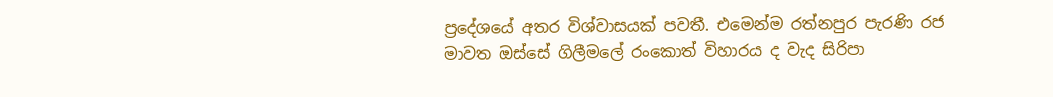ප්‍රදේශයේ අතර විශ්වාසයක් පවතී. එමෙන්ම රත්නපුර පැරණි රජ මාවත ඔස්සේ ගිලීමලේ රංකොත් විහාරය ද වැද සිරිපා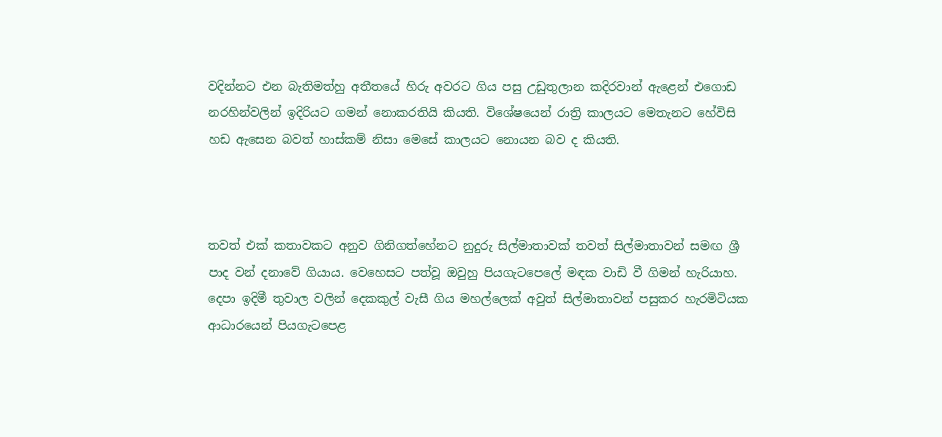වදින්නට එන බැතිමත්හු අතීතයේ හිරු අවරට ගිය පසු උඩුතුලාන කදිරවාන් ඇළෙන් එගොඩ නරහින්වලින් ඉදිරියට ගමන් නොකරතියි කියති. විශේෂයෙන් රාත්‍රි කාලයට මෙතැනට හේවිසි හඩ ඇසෙන බවත් හාස්කම් නිසා මෙසේ කාලයට නොයන බව ද කියති.



තවත් එක් කතාවකට අනුව ගිනිගත්හේනට නුදුරු සිල්මාතාවක් තවත් සිල්මාතාවන් සමඟ ශ්‍රී පාද වන් දනාවේ ගියාය. වෙහෙසට පත්වූ ඔවුහු පියගැටපෙලේ මඳක වාඩි වී ගිමන් හැරියාහ. දෙපා ඉදිමී තුවාල වලින් දෙකකුල් වැසී ගිය මහල්ලෙක් අවුත් සිල්මාතාවන් පසුකර හැරමිටියක ආධාරයෙන් පියගැටපෙළ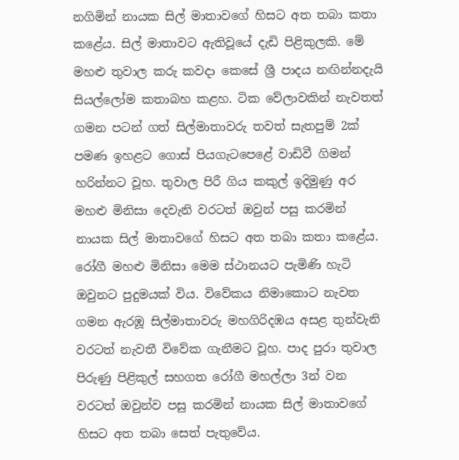නගිමින් නායක සිල් මාතාවගේ හිසට අත තබා කතා කළේය. සිල් මාතාවට ඇතිවූයේ දැඩි පිළිකුලකි. මේ මහළු තුවාල කරු කවදා කෙසේ ශ්‍රී පාදය නඟින්නදැයි සියල්ලෝම කතාබහ කළහ. ටික වේලාවකින් නැවතත් ගමන පටන් ගත් සිල්මාතාවරු තවත් සැතපුම් 2ක් පමණ ඉහළට ගොස් පියගැටපෙළේ වාඩිවී ගිමන් හරින්නට වූහ. තුවාල පිරී ගිය කකුල් ඉදිමුණු අර මහළු මිනිසා දෙවැනි වරටත් ඔවුන් පසු කරමින් නායක සිල් මාතාවගේ හිසට අත තබා කතා කළේය. රෝගී මහළු මිනිසා මෙම ස්ථානයට පැමිණි හැටි ඔවුනට පුදුමයක් විය. විවේකය නිමාකොට නැවත ගමන ඇරඹූ සිල්මාතාවරු මහගිරිදඹය අසළ තුන්වැනි වරටත් නැවතී විවේක ගැනීමට වූහ. පාද පුරා තුවාල පිරුණු පිළිකුල් සහගත රෝගී මහල්ලා 3න් වන වරටත් ඔවුන්ව පසු කරමින් නායක සිල් මාතාවගේ හිසට අත තබා සෙත් පැතුවේය.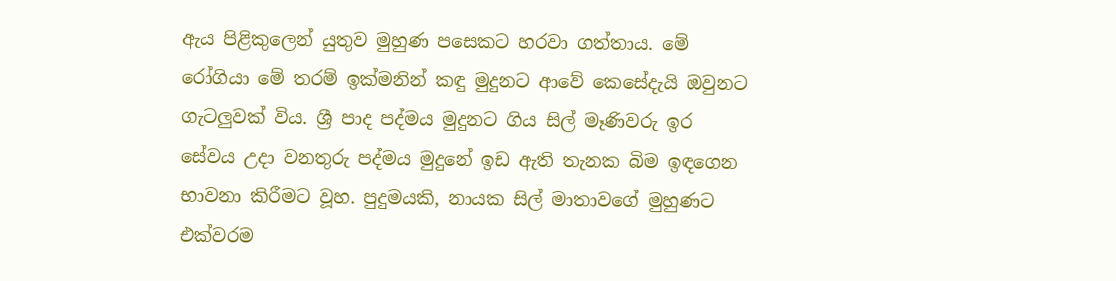ඇය පිළිකුලෙන් යුතුව මුහුණ පසෙකට හරවා ගත්තාය. මේ රෝගියා මේ තරම් ඉක්මනින් කඳු මුදුනට ආවේ කෙසේදැයි ඔවුනට ගැටලුවක් විය. ශ්‍රී පාද පද්මය මුදුනට ගිය සිල් මෑණිවරු ඉර සේවය උදා වනතුරු පද්මය මුදුනේ ඉඩ ඇති තැනක බිම ඉඳගෙන භාවනා කිරීමට වූහ. පුදුමයකි, නායක සිල් මාතාවගේ මුහුණට එක්වරම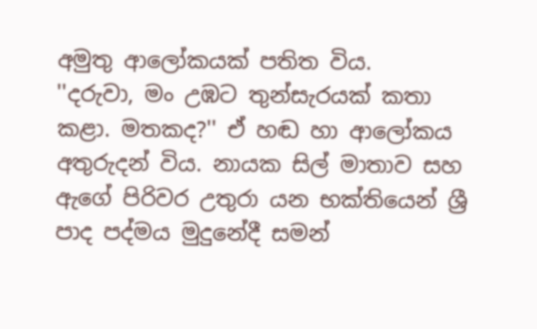අමුතු ආලෝකයක් පතිත විය.
''දරුවා, මං උඹට තුන්සැරයක් කතා කළා. මතකද?'' ඒ හඬ හා ආලෝකය අතුරුදන් විය. නායක සිල් මාතාව සහ ඇගේ පිරිවර උතුරා යන භක්තියෙන් ශ්‍රී පාද පද්මය මුදුනේදී සමන්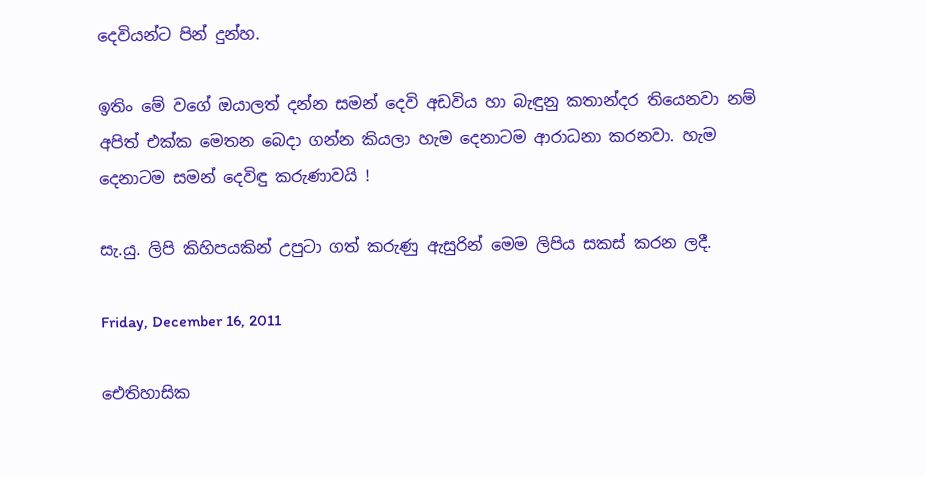දෙවියන්ට පින් දුන්හ.

ඉතිං මේ වගේ ඔයාලත් දන්න සමන් දෙවි අඩවිය හා බැඳුනු කතාන්දර තියෙනවා නම් අපිත් එක්ක මෙතන බෙදා ගන්න කියලා හැම දෙනාටම ආරාධනා කරනවා. හැම දෙනාටම සමන් දෙවිඳු කරුණාවයි !

සැ.යු. ලිපි කිහිපයකින් උපුටා ගත් කරුණු ඇසුරින් මෙම ලිපිය සකස් කරන ලදී.

Friday, December 16, 2011

ඓතිහාසික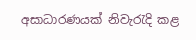අසාධාරණයක්‌ නිවැරැදි කළ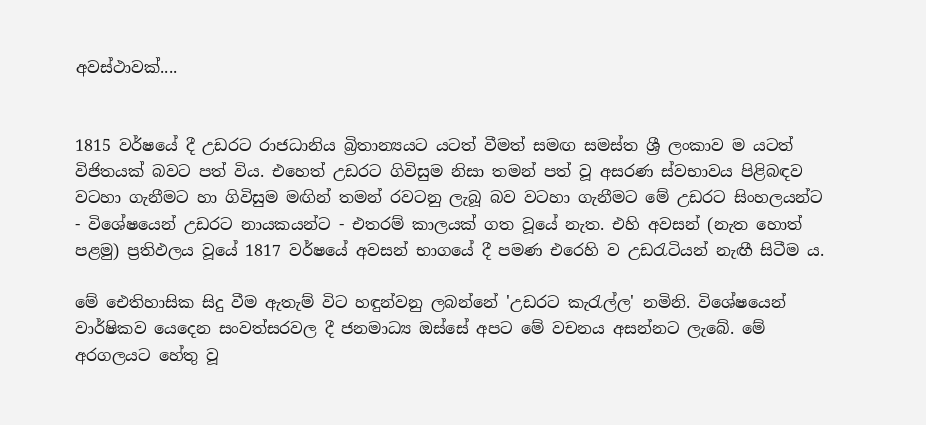අවස්‌ථාවක්‌....


1815 වර්ෂයේ දී උඩරට රාජධානිය බ්‍රිතාන්‍යයට යටත් වීමත් සමඟ සමස්‌ත ශ්‍රී ලංකාව ම යටත් විජිතයක්‌ බවට පත් විය. එහෙත් උඩරට ගිවිසුම නිසා තමන් පත් වූ අසරණ ස්‌වභාවය පිළිබඳව වටහා ගැනීමට හා ගිවිසුම මඟින් තමන් රවටනු ලැබූ බව වටහා ගැනීමට මේ උඩරට සිංහලයන්ට - විශේෂයෙන් උඩරට නායකයන්ට - එතරම් කාලයක්‌ ගත වූයේ නැත. එහි අවසන් (නැත හොත් පළමු) ප්‍රතිඵලය වූයේ 1817 වර්ෂයේ අවසන් භාගයේ දී පමණ එරෙහි ව උඩරැටියන් නැඟී සිටීම ය.

මේ ඓතිහාසික සිදු වීම ඇතැම් විට හඳුන්වනු ලබන්නේ 'උඩරට කැරැල්ල' නමිනි. විශේෂයෙන් වාර්ෂිකව යෙදෙන සංවත්සරවල දී ජනමාධ්‍ය ඔස්‌සේ අපට මේ වචනය අසන්නට ලැබේ. මේ අරගලයට හේතු වූ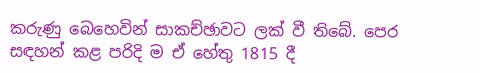කරුණු බෙහෙවින් සාකච්ඡාවට ලක්‌ වී තිබේ. පෙර සඳහන් කළ පරිදි ම ඒ හේතු 1815 දී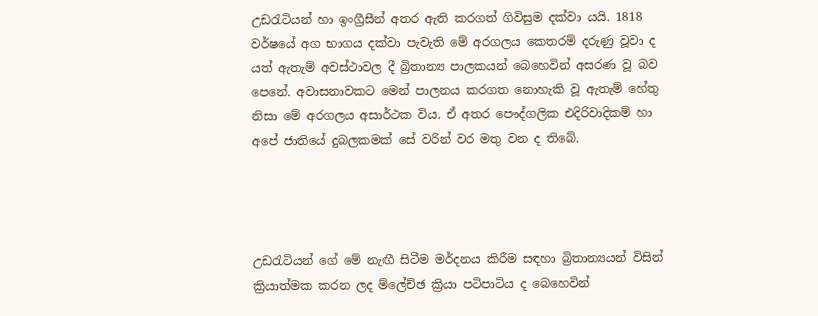උඩරැටියන් හා ඉංග්‍රීසීන් අතර ඇති කරගත් ගිවිසුම දක්‌වා යයි. 1818 වර්ෂයේ අග භාගය දක්‌වා පැවැති මේ අරගලය කෙතරම් දරුණු වූවා ද යත් ඇතැම් අවස්‌ථාවල දී බ්‍රිතාන්‍ය පාලකයන් බෙහෙවින් අසරණ වූ බව පෙනේ. අවාසනාවකට මෙන් පාලනය කරගත නොහැකි වූ ඇතැම් හේතු නිසා මේ අරගලය අසාර්ථක විය. ඒ අතර පෞද්ගලික එදිරිවාදිකම් හා අපේ ජාතියේ දුබලකමක්‌ සේ වරින් වර මතු වන ද තිබේ.




උඩරැටියන් ගේ මේ නැඟී සිටීම මර්දනය කිරීම සඳහා බ්‍රිතාන්‍යයන් විසින් ක්‍රියාත්මක කරන ලද ම්ලේච්ඡ ක්‍රියා පටිපාටිය ද බෙහෙවින්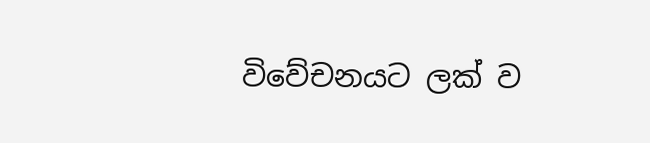විවේචනයට ලක්‌ ව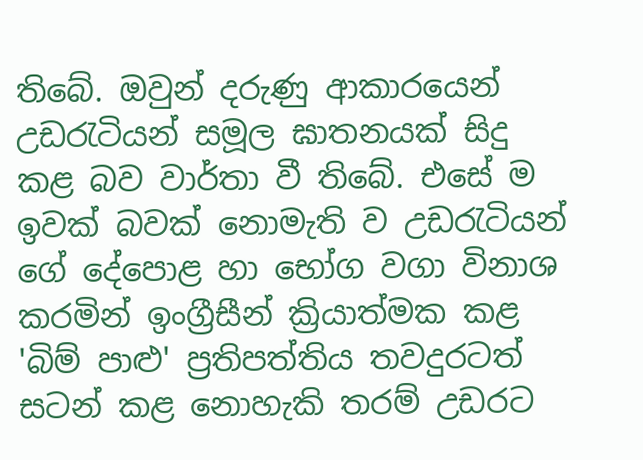තිබේ. ඔවුන් දරුණු ආකාරයෙන් උඩරැටියන් සමූල ඝාතනයක්‌ සිදු කළ බව වාර්තා වී තිබේ. එසේ ම ඉවක්‌ බවක්‌ නොමැති ව උඩරැටියන් ගේ දේපොළ හා භෝග වගා විනාශ කරමින් ඉංග්‍රීසීන් ක්‍රියාත්මක කළ 'බිම් පාළු' ප්‍රතිපත්තිය තවදුරටත් සටන් කළ නොහැකි තරම් උඩරට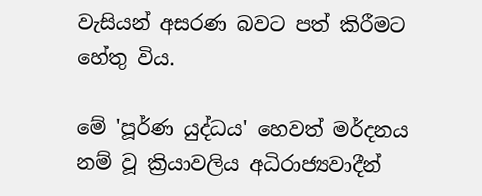වැසියන් අසරණ බවට පත් කිරීමට හේතු විය.

මේ 'පූර්ණ යුද්ධය' හෙවත් මර්දනය නම් වූ ක්‍රියාවලිය අධිරාජ්‍යවාදීන්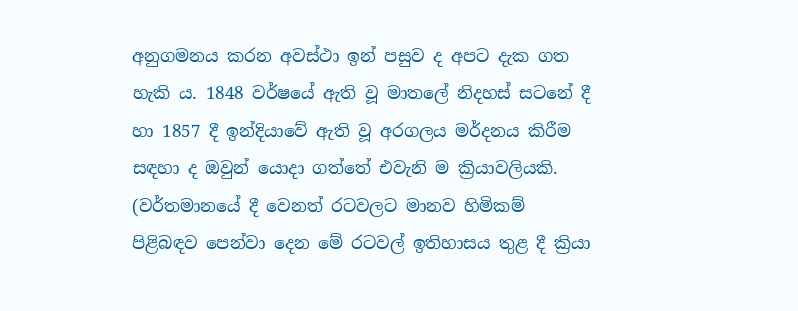අනුගමනය කරන අවස්‌ථා ඉන් පසුව ද අපට දැක ගත හැකි ය. 1848 වර්ෂයේ ඇති වූ මාතලේ නිදහස්‌ සටනේ දී හා 1857 දී ඉන්දියාවේ ඇති වූ අරගලය මර්දනය කිරීම සඳහා ද ඔවුන් යොදා ගත්තේ එවැනි ම ක්‍රියාවලියකි. (වර්තමානයේ දී වෙනත් රටවලට මානව හිමිකම් පිළිබඳව පෙන්වා දෙන මේ රටවල් ඉතිහාසය තුළ දී ක්‍රියා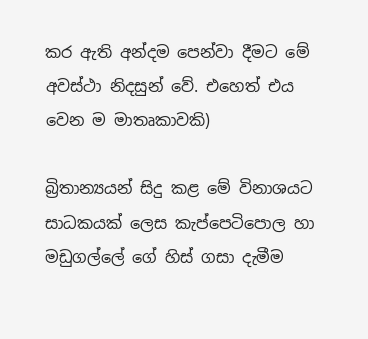කර ඇති අන්දම පෙන්වා දීමට මේ අවස්‌ථා නිදසුන් වේ. එහෙත් එය වෙන ම මාතෘකාවකි)

බ්‍රිතාන්‍යයන් සිදු කළ මේ විනාශයට සාධකයක්‌ ලෙස කැප්පෙටිපොල හා මඩුගල්ලේ ගේ හිස්‌ ගසා දැමීම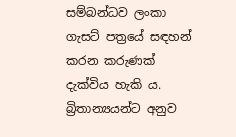සම්බන්ධව ලංකා ගැසට්‌ පත්‍රයේ සඳහන් කරන කරුණක්‌ දැක්‌විය හැකි ය. බ්‍රිතාන්‍යයන්ට අනුව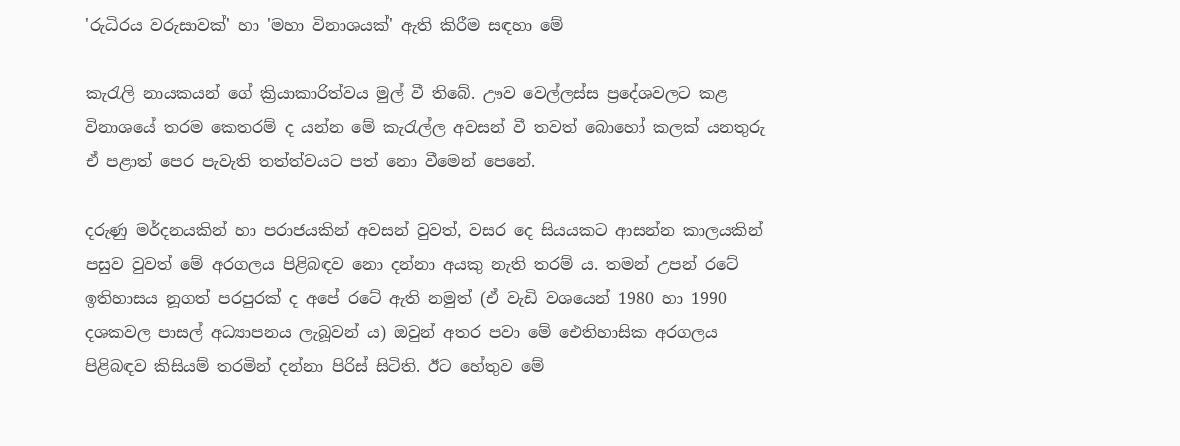'රුධිරය වරුසාවක්‌' හා 'මහා විනාශයක්‌' ඇති කිරීම සඳහා මේ

කැරැලි නායකයන් ගේ ක්‍රියාකාරිත්වය මුල් වී තිබේ. ඌව වෙල්ලස්‌ස ප්‍රදේශවලට කළ විනාශයේ තරම කෙතරම් ද යන්න මේ කැරැල්ල අවසන් වී තවත් බොහෝ කලක්‌ යනතුරු ඒ පළාත් පෙර පැවැති තත්ත්වයට පත් නො වීමෙන් පෙනේ.

දරුණු මර්දනයකින් හා පරාජයකින් අවසන් වුවත්, වසර දෙ සියයකට ආසන්න කාලයකින් පසුව වුවත් මේ අරගලය පිළිබඳව නො දන්නා අයකු නැති තරම් ය. තමන් උපන් රටේ ඉතිහාසය නූගත් පරපුරක්‌ ද අපේ රටේ ඇති නමුත් (ඒ වැඩි වශයෙන් 1980 හා 1990 දශකවල පාසල් අධ්‍යාපනය ලැබූවන් ය) ඔවුන් අතර පවා මේ ඓතිහාසික අරගලය පිළිබඳව කිසියම් තරමින් දන්නා පිරිස්‌ සිටිති. ඊට හේතුව මේ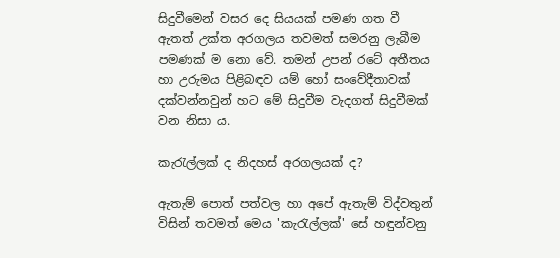සිදුවීමෙන් වසර දෙ සියයක්‌ පමණ ගත වී ඇතත් උක්‌ත අරගලය තවමත් සමරනු ලැබීම පමණක්‌ ම නො වේ. තමන් උපන් රටේ අතීතය හා උරුමය පිළිබඳව යම් හෝ සංවේදීතාවක්‌ දක්‌වන්නවුන් හට මේ සිදුවීම වැදගත් සිදුවීමක්‌ වන නිසා ය.

කැරැල්ලක්‌ ද නිදහස්‌ අරගලයක්‌ ද?

ඇතැම් පොත් පත්වල හා අපේ ඇතැම් විද්වතුන් විසින් තවමත් මෙය 'කැරැල්ලක්‌' සේ හඳුන්වනු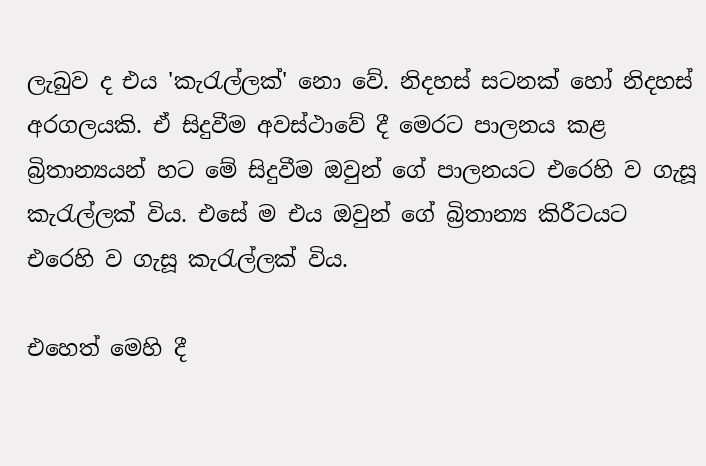ලැබුව ද එය 'කැරැල්ලක්‌' නො වේ. නිදහස්‌ සටනක්‌ හෝ නිදහස්‌ අරගලයකි. ඒ සිදුවීම අවස්‌ථාවේ දී මෙරට පාලනය කළ බ්‍රිතාන්‍යයන් හට මේ සිදුවීම ඔවුන් ගේ පාලනයට එරෙහි ව ගැසූ කැරැල්ලක්‌ විය. එසේ ම එය ඔවුන් ගේ බ්‍රිතාන්‍ය කිරීටයට එරෙහි ව ගැසූ කැරැල්ලක්‌ විය.

එහෙත් මෙහි දී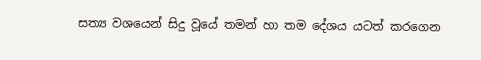සත්‍ය වශයෙන් සිදු වූයේ තමන් හා තම දේශය යටත් කරගෙන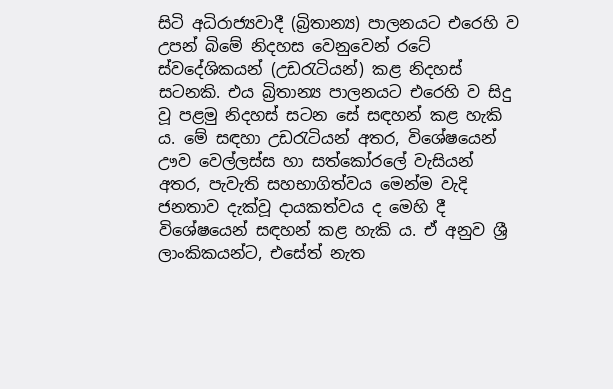සිටි අධිරාජ්‍යවාදී (බ්‍රිතාන්‍ය) පාලනයට එරෙහි ව උපන් බිමේ නිදහස වෙනුවෙන් රටේ ස්‌වදේශිකයන් (උඩරැටියන්) කළ නිදහස්‌ සටනකි. එය බ්‍රිතාන්‍ය පාලනයට එරෙහි ව සිදු වූ පළමු නිදහස්‌ සටන සේ සඳහන් කළ හැකි ය. මේ සඳහා උඩරැටියන් අතර, විශේෂයෙන් ඌව වෙල්ලස්‌ස හා සත්කෝරලේ වැසියන් අතර, පැවැති සහභාගිත්වය මෙන්ම වැදි ජනතාව දැක්‌වූ දායකත්වය ද මෙහි දී විශේෂයෙන් සඳහන් කළ හැකි ය. ඒ අනුව ශ්‍රී ලාංකිකයන්ට, එසේත් නැත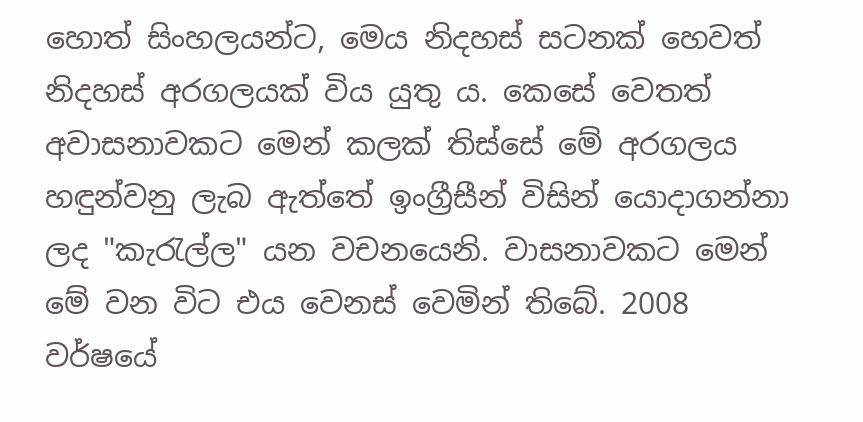හොත් සිංහලයන්ට, මෙය නිදහස්‌ සටනක්‌ හෙවත් නිදහස්‌ අරගලයක්‌ විය යුතු ය. කෙසේ වෙතත් අවාසනාවකට මෙන් කලක්‌ තිස්‌සේ මේ අරගලය හඳුන්වනු ලැබ ඇත්තේ ඉංග්‍රීසීන් විසින් යොදාගන්නා ලද "කැරැල්ල" යන වචනයෙනි. වාසනාවකට මෙන් මේ වන විට එය වෙනස්‌ වෙමින් තිබේ. 2008 වර්ෂයේ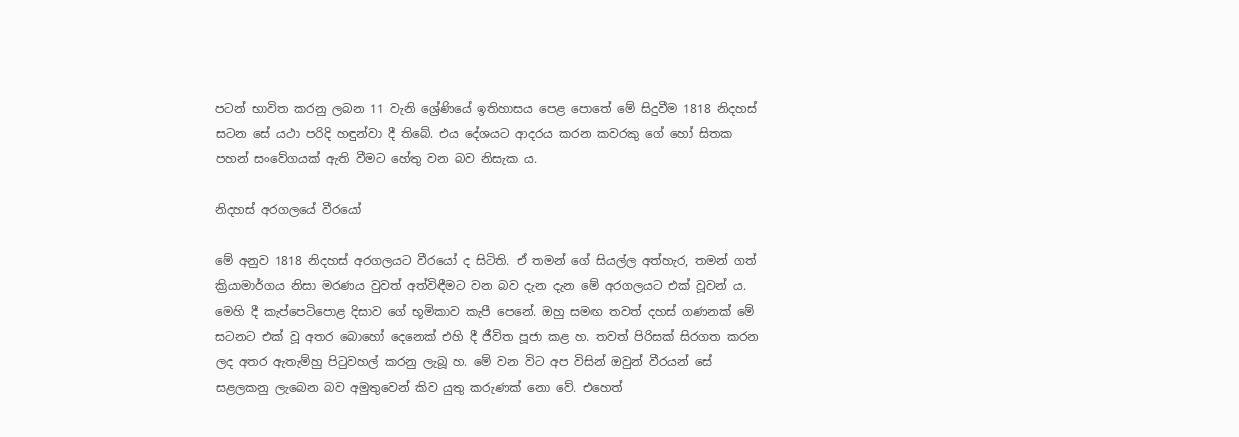පටන් භාවිත කරනු ලබන 11 වැනි ශ්‍රේණියේ ඉතිහාසය පෙළ පොතේ මේ සිදුවීම 1818 නිදහස්‌ සටන සේ යථා පරිදි හඳුන්වා දී තිබේ. එය දේශයට ආදරය කරන කවරකු ගේ හෝ සිතක පහන් සංවේගයක්‌ ඇති වීමට හේතු වන බව නිසැක ය.

නිදහස්‌ අරගලයේ වීරයෝ

මේ අනුව 1818 නිදහස්‌ අරගලයට වීරයෝ ද සිටිති. ඒ තමන් ගේ සියල්ල අත්හැර, තමන් ගත් ක්‍රියාමාර්ගය නිසා මරණය වුවත් අත්විඳීමට වන බව දැන දැන මේ අරගලයට එක්‌ වූවන් ය. මෙහි දී කැප්පෙටිපොළ දිසාව ගේ භූමිකාව කැපී පෙනේ. ඔහු සමඟ තවත් දහස්‌ ගණනක්‌ මේ සටනට එක්‌ වූ අතර බොහෝ දෙනෙක්‌ එහි දී ජීවිත පූජා කළ හ. තවත් පිරිසක්‌ සිරගත කරන ලද අතර ඇතැම්හු පිටුවහල් කරනු ලැබූ හ. මේ වන විට අප විසින් ඔවුන් වීරයන් සේ සළලකනු ලැබෙන බව අමුතුවෙන් කිව යුතු කරුණක්‌ නො වේ. එහෙත්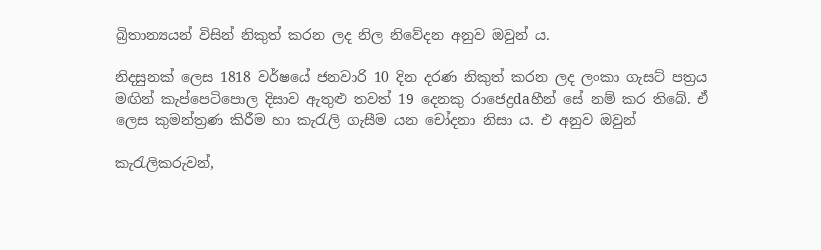බ්‍රිතාන්‍යයන් විසින් නිකුත් කරන ලද නිල නිවේදන අනුව ඔවුන් ය.

නිදසුනක්‌ ලෙස 1818 වර්ෂයේ ජනවාරි 10 දින දරණ නිකුත් කරන ලද ලංකා ගැසට්‌ පත්‍රය මඟින් කැප්පෙටිපොල දිසාව ඇතුළු තවත් 19 දෙනකු රාජෙද්‍රdaහීන් සේ නම් කර තිබේ. ඒ ලෙස කුමන්ත්‍රණ කිරීම හා කැරැලි ගැසීම යන චෝදනා නිසා ය. එ අනුව ඔවුන්

කැරැලිකරුවන්,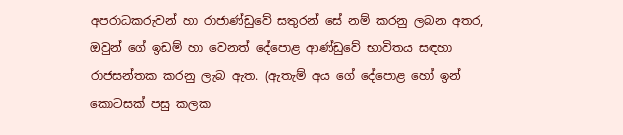අපරාධකරුවන් හා රාජාණ්‌ඩුවේ සතුරන් සේ නම් කරනු ලබන අතර, ඔවුන් ගේ ඉඩම් හා වෙනත් දේපොළ ආණ්‌ඩුවේ භාවිතය සඳහා රාජසන්තක කරනු ලැබ ඇත. (ඇතැම් අය ගේ දේපොළ හෝ ඉන් කොටසක්‌ පසු කලක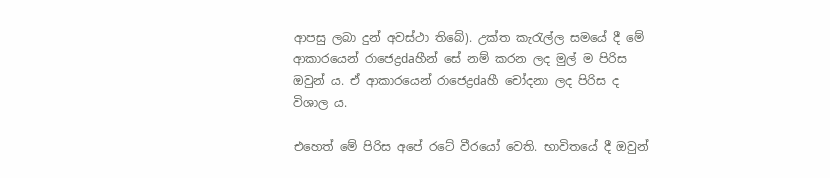ආපසු ලබා දුන් අවස්‌ථා තිබේ). උක්‌ත කැරැල්ල සමයේ දී මේ ආකාරයෙන් රාජෙද්‍රdaහීන් සේ නම් කරන ලද මුල් ම පිරිස ඔවුන් ය. ඒ ආකාරයෙන් රාජෙද්‍රdaහී චෝදනා ලද පිරිස ද විශාල ය.

එහෙත් මේ පිරිස අපේ රටේ වීරයෝ වෙති. භාවිතයේ දී ඔවුන්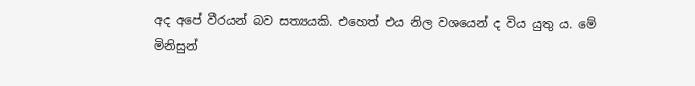අද අපේ වීරයන් බව සත්‍යයකි. එහෙත් එය නිල වශයෙන් ද විය යුතු ය. මේ මිනිසුන්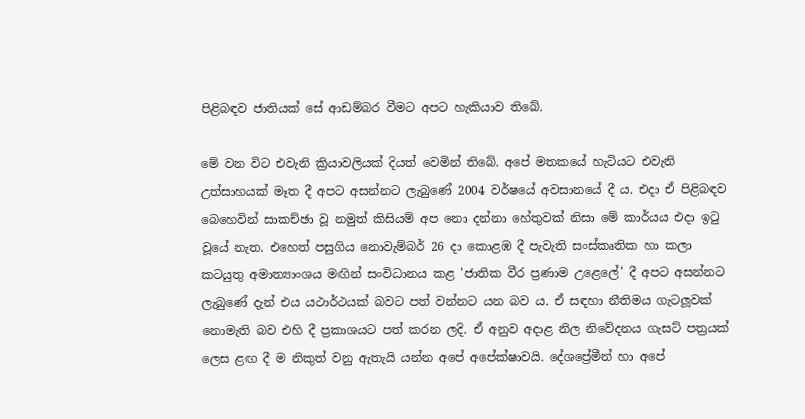පිළිබඳව ජාතියක්‌ සේ ආඩම්බර වීමට අපට හැකියාව තිබේ.

මේ වන විට එවැනි ක්‍රියාවලියක්‌ දියත් වෙමින් තිබේ. අපේ මතකයේ හැටියට එවැනි උත්සාහයක්‌ මෑත දී අපට අසන්නට ලැබුණේ 2004 වර්ෂයේ අවසානයේ දී ය. එදා ඒ පිළිබඳව බෙහෙවින් සාකච්ඡා වූ නමුත් කිසියම් අප නො දන්නා හේතුවක්‌ නිසා මේ කාර්යය එදා ඉටු වූයේ නැත. එහෙත් පසුගිය නොවැම්බර් 26 දා කොළඹ දී පැවැති සංස්‌කෘතික හා කලා කටයුතු අමාත්‍යාංශය මඟින් සංවිධානය කළ 'ජාතික වීර ප්‍රණාම උළෙලේ' දී අපට අසන්නට ලැබුණේ දැන් එය යථාර්ථයක්‌ බවට පත් වන්නට යන බව ය. ඒ සඳහා නීතිමය ගැටලූවක්‌ නොමැති බව එහි දී ප්‍රකාශයට පත් කරන ලදි. ඒ අනුව අදාළ නිල නිවේදනය ගැසට්‌ පත්‍රයක්‌ ලෙස ළඟ දී ම නිකුත් වනු ඇතැයි යන්න අපේ අපේක්‌ෂාවයි. දේශප්‍රේමීන් හා අපේ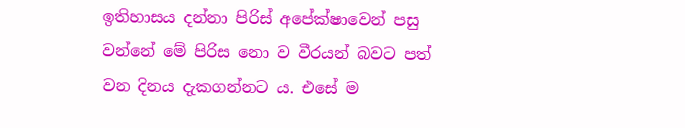ඉතිහාසය දන්නා පිරිස්‌ අපේක්‌ෂාවෙන් පසු වන්නේ මේ පිරිස නො ව වීරයන් බවට පත් වන දිනය දැකගන්නට ය. එසේ ම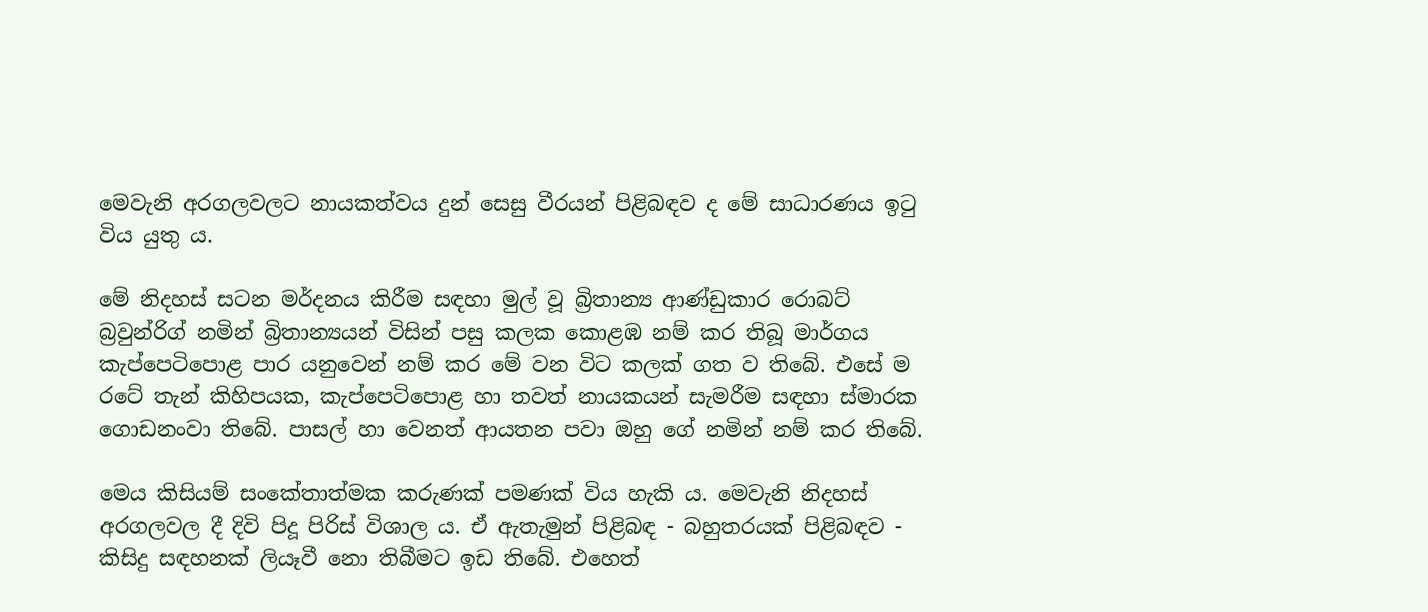මෙවැනි අරගලවලට නායකත්වය දුන් සෙසු වීරයන් පිළිබඳව ද මේ සාධාරණය ඉටු විය යුතු ය.

මේ නිදහස්‌ සටන මර්දනය කිරීම සඳහා මුල් වූ බ්‍රිතාන්‍ය ආණ්‌ඩුකාර රොබට්‌ බ්‍රවුන්රිග් නමින් බ්‍රිතාන්‍යයන් විසින් පසු කලක කොළඹ නම් කර තිබූ මාර්ගය කැප්පෙටිපොළ පාර යනුවෙන් නම් කර මේ වන විට කලක්‌ ගත ව තිබේ. එසේ ම රටේ තැන් කිහිපයක, කැප්පෙටිපොළ හා තවත් නායකයන් සැමරීම සඳහා ස්‌මාරක ගොඩනංවා තිබේ. පාසල් හා වෙනත් ආයතන පවා ඔහු ගේ නමින් නම් කර තිබේ.

මෙය කිසියම් සංකේතාත්මක කරුණක්‌ පමණක්‌ විය හැකි ය. මෙවැනි නිදහස්‌ අරගලවල දී දිවි පිදූ පිරිස්‌ විශාල ය. ඒ ඇතැමුන් පිළිබඳ - බහුතරයක්‌ පිළිබඳව - කිසිදු සඳහනක්‌ ලියෑවී නො තිබීමට ඉඩ තිබේ. එහෙත්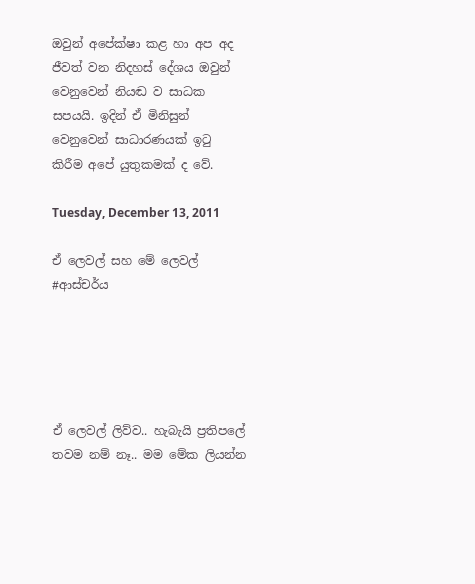ඔවුන් අපේක්‌ෂා කළ හා අප අද ජීවත් වන නිදහස්‌ දේශය ඔවුන් වෙනුවෙන් නියඬ ව සාධක සපයයි. ඉදින් ඒ මිනිසුන් වෙනුවෙන් සාධාරණයක්‌ ඉටු කිරීම අපේ යුතුකමක්‌ ද වේ.

Tuesday, December 13, 2011

ඒ ලෙවල් සහ මේ ලෙවල් #ආස්චර්ය





ඒ ලෙවල් ලිව්ව.. හැබැයි ප්‍රතිපලේ තවම නම් නෑ.. මම මේක ලියන්න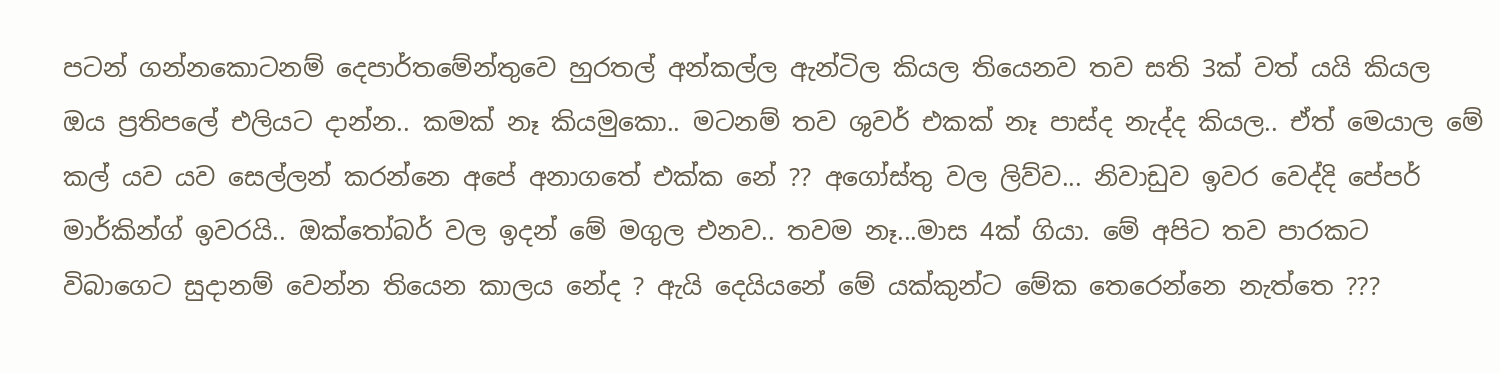පටන් ගන්නකොටනම් දෙපාර්තමේන්තුවෙ හුරතල් අන්කල්ල ඇන්ටිල කියල තියෙනව තව සති 3ක් වත් යයි කියල ඔය ප්‍රතිපලේ එලියට දාන්න.. කමක් නෑ කියමුකො.. මටනම් තව ශුවර් එකක් නෑ පාස්ද නැද්ද කියල.. ඒත් මෙයාල මේ කල් යව යව සෙල්ලන් කරන්නෙ අපේ අනාගතේ එක්ක නේ ?? අගෝස්තු වල ලිව්ව... නිවාඩුව ඉවර වෙද්දි පේපර් මාර්කින්ග් ඉවරයි.. ඔක්තෝබර් වල ඉදන් මේ මගුල එනව.. තවම නෑ...මාස 4ක් ගියා. මේ අපිට තව පාරකට විබාගෙට සුදානම් වෙන්න තියෙන කාලය නේද ? ඇයි දෙයියනේ මේ යක්කුන්ට මේක තෙරෙන්නෙ නැත්තෙ ???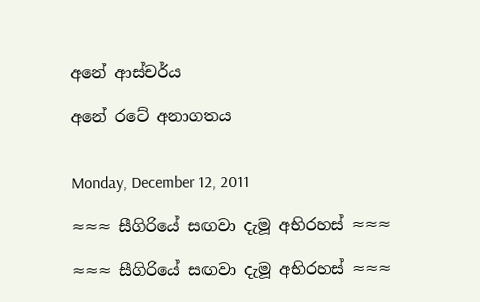අනේ ආස්චර්ය

අනේ රටේ අනාගතය


Monday, December 12, 2011

≈≈≈ සීගිරියේ සඟවා දැමූ අභිරහස් ≈≈≈

≈≈≈ සීගිරියේ සඟවා දැමූ අභිරහස් ≈≈≈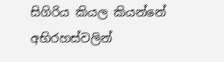සිගිරිය කියල කියන්නේ අභිරහස්වලින්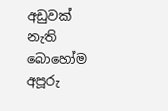අඩුවක් නැති බොහෝම අපූරු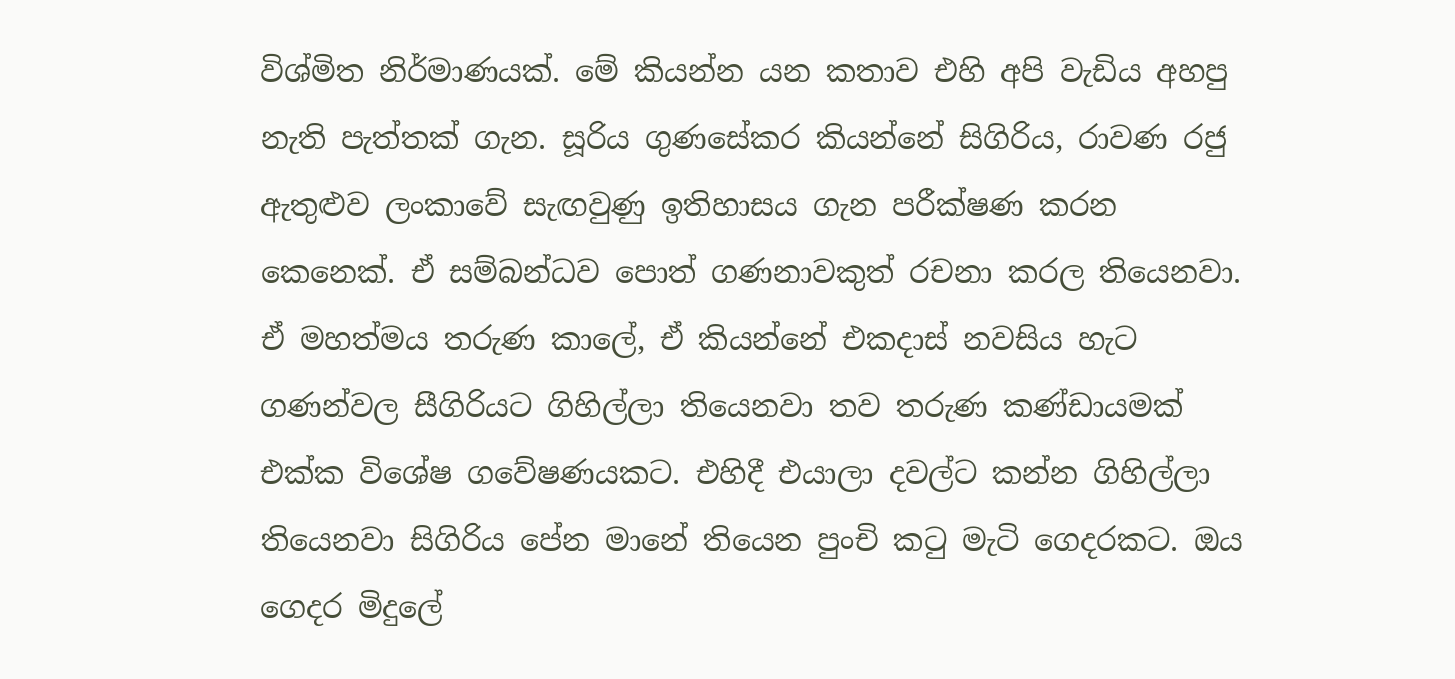විශ්මිත නිර්මාණයක්. මේ කියන්න යන කතාව එහි අපි වැඩිය අහපු නැති පැත්තක් ගැන. සූරිය ගුණසේකර කියන්නේ සිගිරිය, රාවණ රජු ඇතුළුව ලංකාවේ සැඟවුණු ඉතිහාසය ගැන පරීක්ෂණ කරන කෙනෙක්. ඒ සම්බන්ධව පොත් ගණනාවකුත් රචනා කරල තියෙනවා. ඒ මහත්මය තරුණ කාලේ, ඒ කියන්නේ එකදාස් නවසිය හැට ගණන්වල සීගිරියට ගිහිල්ලා තියෙනවා තව තරුණ කණ්ඩායමක් එක්ක විශේෂ ගවේෂණයකට. එහිදී එයාලා දවල්ට කන්න ගිහිල්ලා තියෙනවා සිගිරිය පේන මානේ තියෙන පුංචි කටු මැටි ගෙදරකට. ඔය ගෙදර මිදුලේ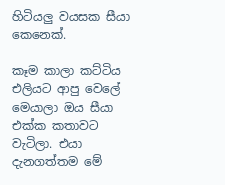හිටියලු වයසක සීයා කෙනෙක්.

කෑම කාලා කට්ටිය එලියට ආපු වෙලේ මෙයාලා ඔය සීයා එක්ක කතාවට වැටිලා. එයා දැනගත්තම මේ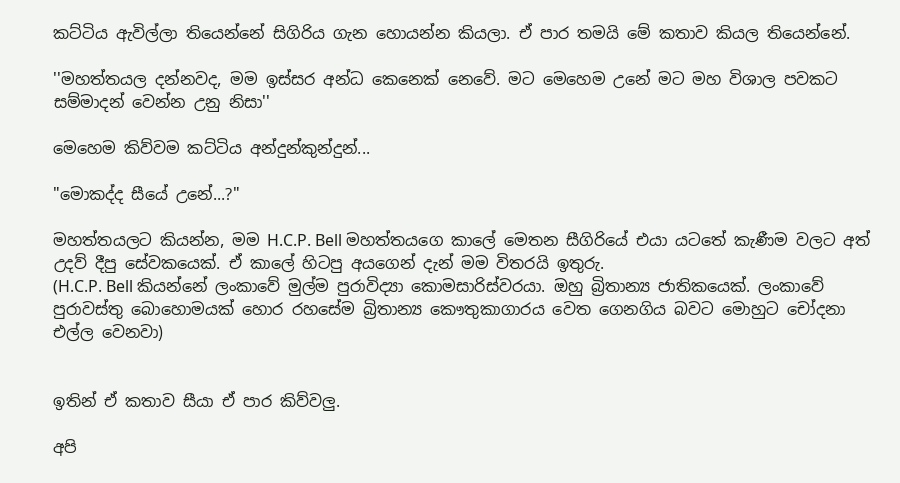කට්ටිය ඇවිල්ලා තියෙන්නේ සිගිරිය ගැන හොයන්න කියලා. ඒ පාර තමයි මේ කතාව කියල තියෙන්නේ.

''මහත්තයල දන්නවද, මම ඉස්සර අන්ධ කෙනෙක් නෙවේ. මට මෙහෙම උනේ මට මහ විශාල පවකට සම්මාදන් වෙන්න උනු නිසා''

මෙහෙම කිව්වම කට්ටිය අන්දුන්කුන්දුන්...

"මොකද්ද සීයේ උනේ...?"

මහත්තයලට කියන්න, මම H.C.P. Bell මහත්තයගෙ කාලේ මෙතන සීගිරියේ එයා යටතේ කැණීම වලට අත් උදව් දීපු සේවකයෙක්. ඒ කාලේ හිටපු අයගෙන් දැන් මම විතරයි ඉතුරු.
(H.C.P. Bell කියන්නේ ලංකාවේ මුල්ම පුරාවිද්‍යා කොමසාරිස්වරයා. ඔහු බ්‍රිතාන්‍ය ජාතිකයෙක්. ලංකාවේ පුරාවස්තු බොහොමයක් හොර රහසේම බ්‍රිතාන්‍ය කෞතුකාගාරය වෙත ගෙනගිය බවට මොහුට චෝදනා එල්ල වෙනවා)


ඉතින් ඒ කතාව සීයා ඒ පාර කිව්වලු.

අපි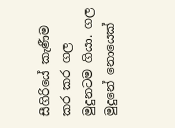සීගිරියේ කැණීම කර කර ගල මුදුනටම ගියා. ගල මුදුනේ නොයෙක්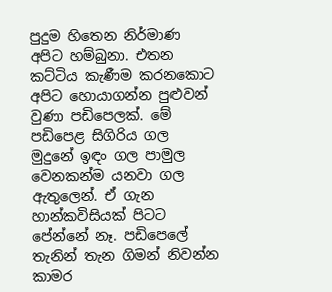පුදුම හිතෙන නිර්මාණ අපිට හම්බුනා. එතන කට්ටිය කැණීම කරනකොට අපිට හොයාගන්න පුළුවන් වුණා පඩිපෙලක්. මේ පඩිපෙළ සිගිරිය ගල මුදුනේ ඉඳං ගල පාමුල වෙනකන්ම යනවා ගල ඇතුලෙන්. ඒ ගැන හාන්කවිසියක් පිටට පේන්නේ නෑ. පඩිපෙලේ තැනින් තැන ගිමන් නිවන්න කාමර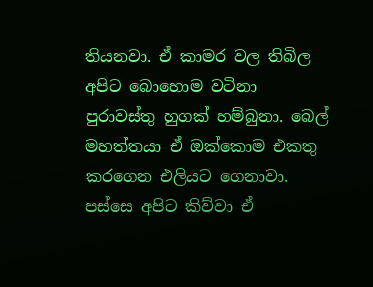තියනවා. ඒ කාමර වල තිබිල අපිට බොහොම වටිනා පුරාවස්තු හුගක් හම්බුනා. බෙල් මහත්තයා ඒ ඔක්කොම එකතු කරගෙන එලියට ගෙනාවා. පස්සෙ අපිට කිව්වා ඒ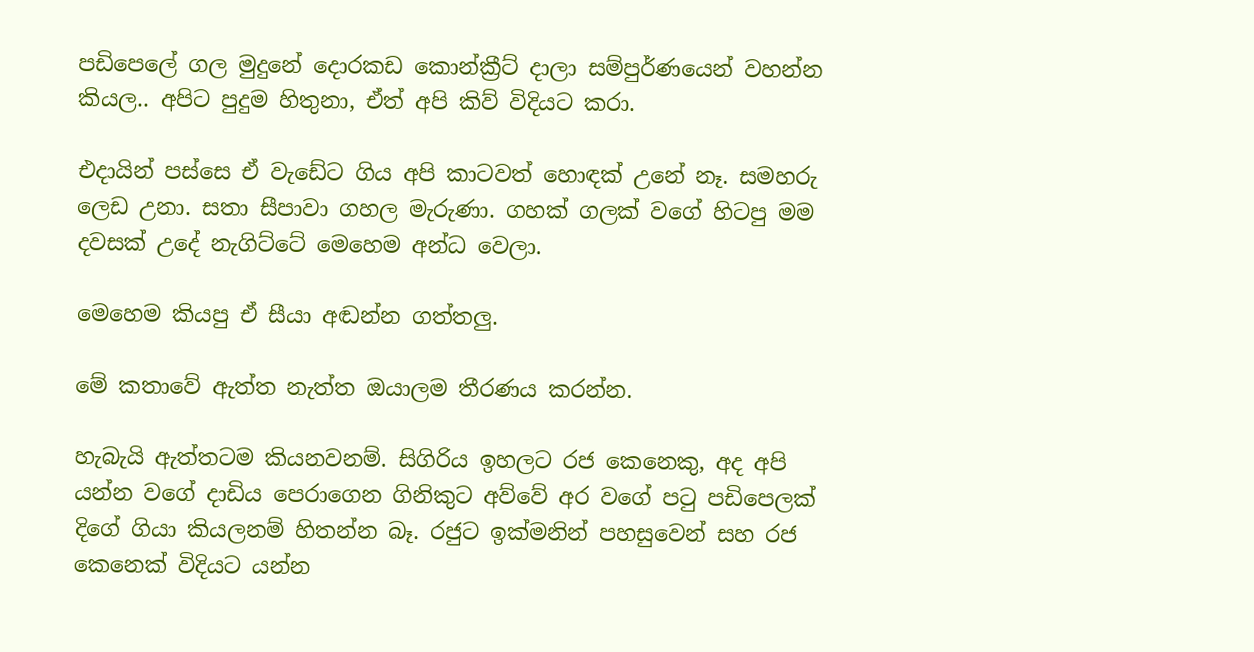පඩිපෙලේ ගල මුදුනේ දොරකඩ කොන්ක්‍රීට් දාලා සම්පුර්ණයෙන් වහන්න කියල.. අපිට පුදුම හිතුනා, ඒත් අපි කිව් විදියට කරා.

එදායින් පස්සෙ ඒ වැඩේට ගිය අපි කාටවත් හොඳක් උනේ නෑ. සමහරු ලෙඩ උනා. සතා සීපාවා ගහල මැරුණා. ගහක් ගලක් වගේ හිටපු මම දවසක් උදේ නැගිට්ටේ මෙහෙම අන්ධ වෙලා.

මෙහෙම කියපු ඒ සීයා අඬන්න ගත්තලු.

මේ කතාවේ ඇත්ත නැත්ත ඔයාලම තීරණය කරන්න.

හැබැයි ඇත්තටම කියනවනම්. සිගිරිය ඉහලට රජ කෙනෙකු, අද අපි යන්න වගේ දාඩිය පෙරාගෙන ගිනිකුට අව්වේ අර වගේ පටු පඩිපෙලක් දිගේ ගියා කියලනම් හිතන්න බෑ. රජුට ඉක්මනින් පහසුවෙන් සහ රජ කෙනෙක් විදියට යන්න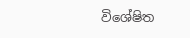විශේෂිත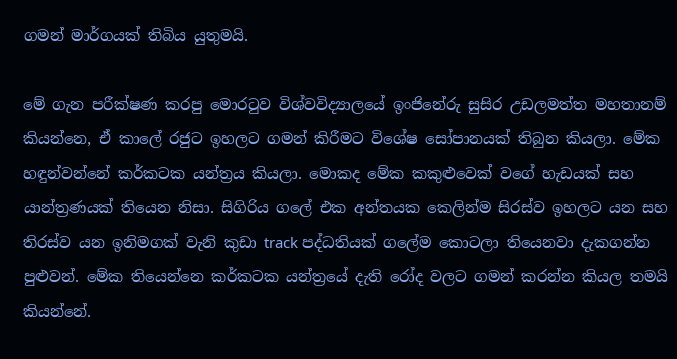ගමන් මාර්ගයක් තිබිය යුතුමයි.

මේ ගැන පරීක්ෂණ කරපු මොරටුව විශ්වවිද්‍යාලයේ ඉංජිනේරු සුසිර උඩලමත්ත මහතානම් කියන්නෙ, ඒ කාලේ රජුට ඉහලට ගමන් කිරීමට විශේෂ සෝපානයක් තිබුන කියලා. මේක හඳුන්වන්නේ කර්කටක යන්ත්‍රය කියලා. මොකද මේක කකුළුවෙක් වගේ හැඩයක් සහ යාන්ත්‍රණයක් තියෙන නිසා. සිගිරිය ගලේ එක අන්තයක කෙලින්ම සිරස්ව ඉහලට යන සහ තිරස්ව යන ඉනිමගක් වැනි කුඩා track පද්ධතියක් ගලේම කොටලා තියෙනවා දැකගන්න පුළුවන්. මේක තියෙන්නෙ කර්කටක යන්ත්‍රයේ දැති රෝද වලට ගමන් කරන්න කියල තමයි කියන්නේ.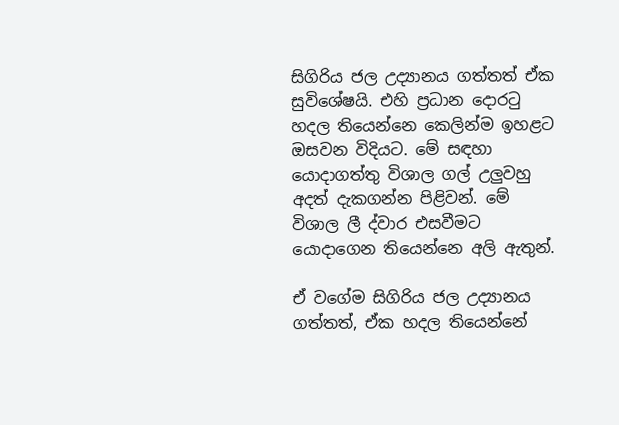සිගිරිය ජල උද්‍යානය ගත්තත් ඒක සුවිශේෂයි. එහි ප්‍රධාන දොරටු හදල තියෙන්නෙ කෙලින්ම ඉහළට ඔසවන විදියට. මේ සඳහා යොදාගත්තු විශාල ගල් උලුවහු අදත් දැකගන්න පිළිවන්. මේ විශාල ලී ද්වාර එසවීමට යොදාගෙන තියෙන්නෙ අලි ඇතුන්.

ඒ වගේම සිගිරිය ජල උද්‍යානය ගත්තත්, ඒක හදල තියෙන්නේ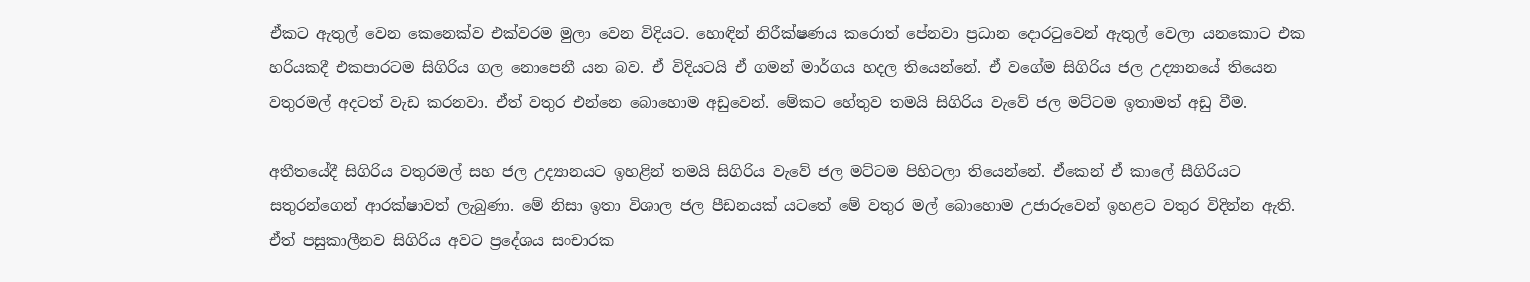ඒකට ඇතුල් වෙන කෙනෙක්ව එක්වරම මුලා වෙන විදියට. හොඳින් නිරීක්ෂණය කරොත් පේනවා ප්‍රධාන දොරටුවෙන් ඇතුල් වෙලා යනකොට එක හරියකදී එකපාරටම සිගිරිය ගල නොපෙනී යන බව. ඒ විදියටයි ඒ ගමන් මාර්ගය හදල තියෙන්නේ. ඒ වගේම සිගිරිය ජල උද්‍යානයේ තියෙන වතුරමල් අදටත් වැඩ කරනවා. ඒත් වතුර එන්නෙ බොහොම අඩුවෙන්. මේකට හේතුව තමයි සිගිරිය වැවේ ජල මට්ටම ඉතාමත් අඩු වීම.

අතීතයේදී සිගිරිය වතුරමල් සහ ජල උද්‍යානයට ඉහළින් තමයි සිගිරිය වැවේ ජල මට්ටම පිහිටලා තියෙන්නේ. ඒකෙන් ඒ කාලේ සීගිරියට සතුරන්ගෙන් ආරක්ෂාවත් ලැබුණා. මේ නිසා ඉතා විශාල ජල පීඩනයක් යටතේ මේ වතුර මල් බොහොම උජාරුවෙන් ඉහළට වතුර විදින්න ඇති. ඒත් පසුකාලීනව සිගිරිය අවට ප්‍රදේශය සංචාරක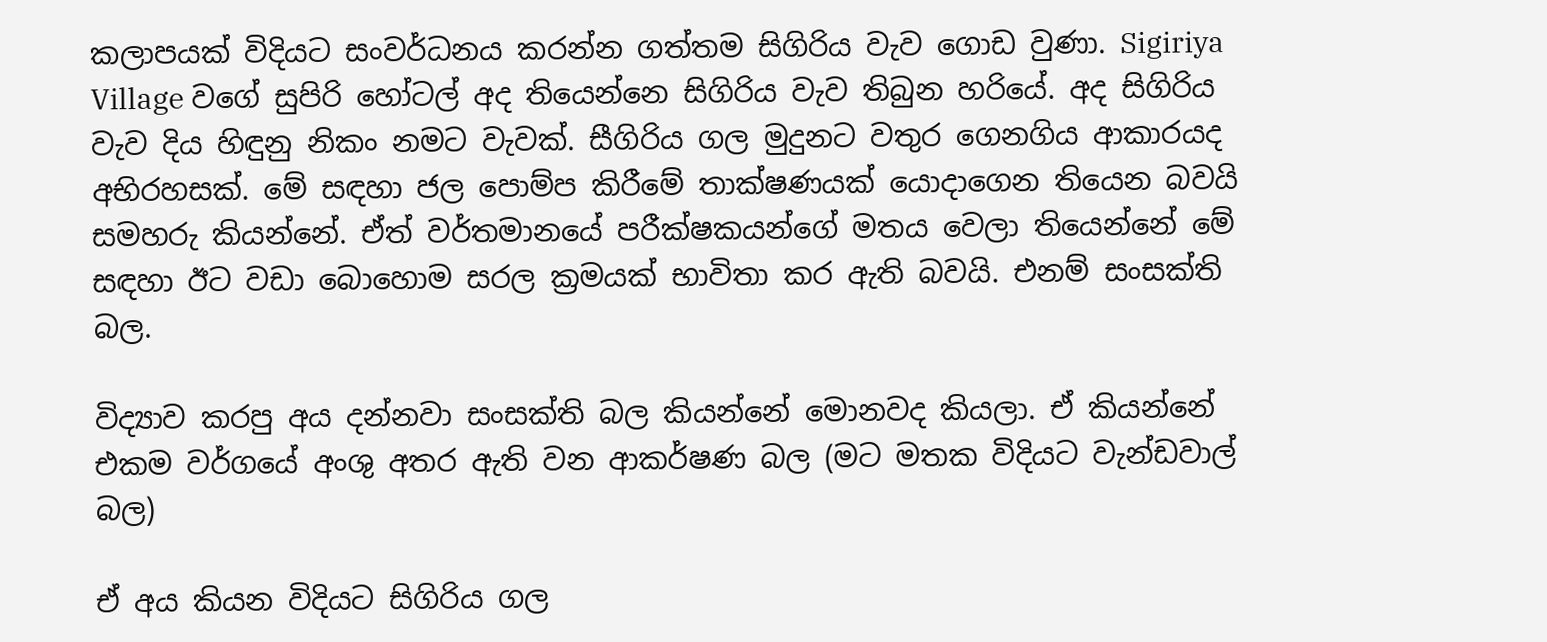කලාපයක් විදියට සංවර්ධනය කරන්න ගත්තම සිගිරිය වැව ගොඩ වුණා. Sigiriya Village වගේ සුපිරි හෝටල් අද තියෙන්නෙ සිගිරිය වැව තිබුන හරියේ. අද සිගිරිය වැව දිය හිඳුනු නිකං නමට වැවක්. සීගිරිය ගල මුදුනට වතුර ගෙනගිය ආකාරයද අභිරහසක්. මේ සඳහා ජල පොම්ප කිරීමේ තාක්ෂණයක් යොදාගෙන තියෙන බවයි සමහරු කියන්නේ. ඒත් වර්තමානයේ පරීක්ෂකයන්ගේ මතය වෙලා තියෙන්නේ මේ සඳහා ඊට වඩා බොහොම සරල ක්‍රමයක් භාවිතා කර ඇති බවයි. එනම් සංසක්ති බල.

විද්‍යාව කරපු අය දන්නවා සංසක්ති බල කියන්නේ මොනවද කියලා. ඒ කියන්නේ එකම වර්ගයේ අංශු අතර ඇති වන ආකර්ෂණ බල (මට මතක විදියට වැන්ඩවාල් බල)

ඒ අය කියන විදියට සිගිරිය ගල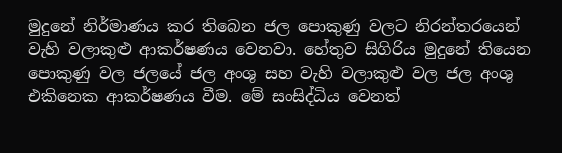මුදුනේ නිර්මාණය කර තිබෙන ජල පොකුණු වලට නිරන්තරයෙන් වැහි වලාකුළු ආකර්ෂණය වෙනවා. හේතුව සිගිරිය මුදුනේ තියෙන පොකුණු වල ජලයේ ජල අංශු සහ වැහි වලාකුළු වල ජල අංශු එකිනෙක ආකර්ෂණය වීම. මේ සංසිද්ධිය වෙනත්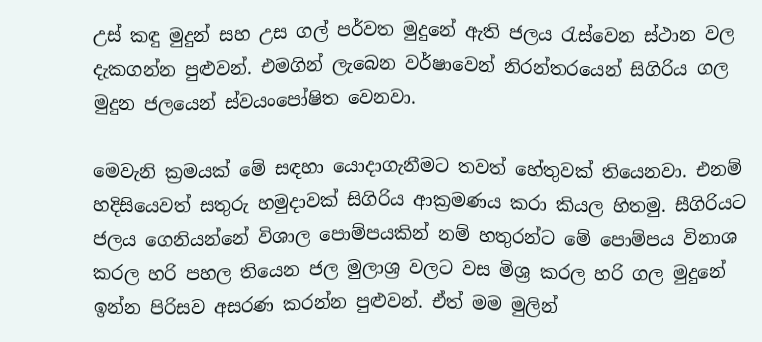උස් කඳු මුදුන් සහ උස ගල් පර්වත මුදුනේ ඇති ජලය රැස්වෙන ස්ථාන වල දැකගන්න පුළුවන්. එමගින් ලැබෙන වර්ෂාවෙන් නිරන්තරයෙන් සිගිරිය ගල මුදුන ජලයෙන් ස්වයංපෝෂිත වෙනවා.

මෙවැනි ක්‍රමයක් මේ සඳහා යොදාගැනීමට තවත් හේතුවක් තියෙනවා. එනම් හදිසියෙවත් සතුරු හමුදාවක් සිගිරිය ආක්‍රමණය කරා කියල හිතමු. සීගිරියට ජලය ගෙනියන්නේ විශාල පොම්පයකින් නම් හතුරන්ට මේ පොම්පය විනාශ කරල හරි පහල තියෙන ජල මුලාශ්‍ර වලට වස මිශ්‍ර කරල හරි ගල මුදුනේ ඉන්න පිරිසව අසරණ කරන්න පුළුවන්. ඒත් මම මුලින්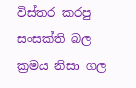විස්තර කරපු සංසක්ති බල ක්‍රමය නිසා ගල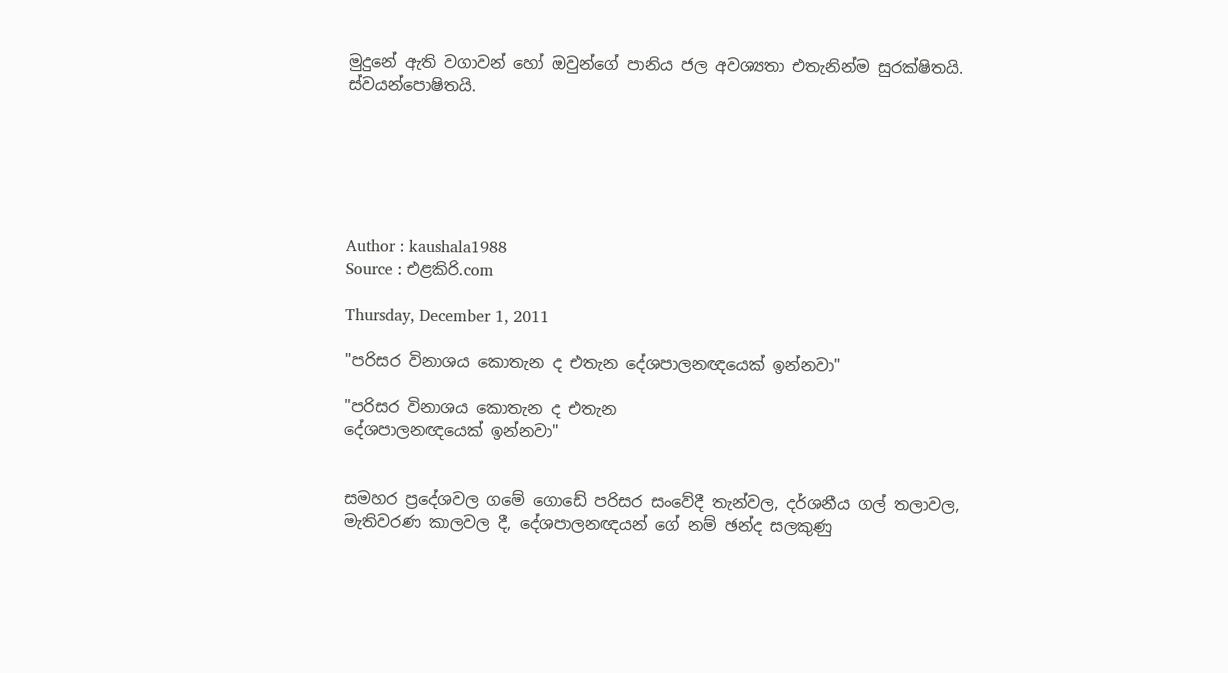මුදුනේ ඇති වගාවන් හෝ ඔවුන්ගේ පානිය ජල අවශ්‍යතා එතැනින්ම සුරක්ෂිතයි. ස්වයන්පොෂිතයි.






Author : kaushala1988
Source : එළකිරි.com

Thursday, December 1, 2011

"පරිසර විනාශය කොතැන ද එතැන දේශපාලනඥයෙක්‌ ඉන්නවා"

"පරිසර විනාශය කොතැන ද එතැන
දේශපාලනඥයෙක්‌ ඉන්නවා"


සමහර ප්‍රදේශවල ගමේ ගොඩේ පරිසර සංවේදී තැන්වල, දර්ශනීය ගල් තලාවල, මැතිවරණ කාලවල දී, දේශපාලනඥයන් ගේ නම් ඡන්ද සලකුණු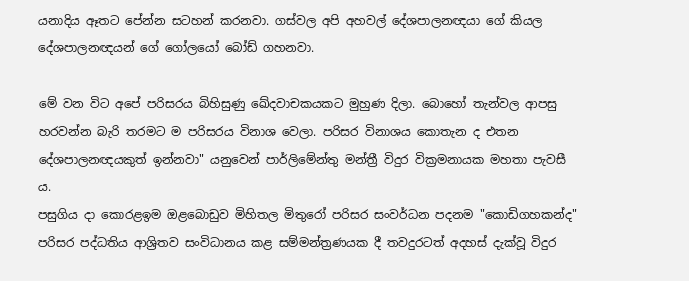යනාදිය ඈතට පේන්න සටහන් කරනවා. ගස්‌වල අපි අහවල් දේශපාලනඥයා ගේ කියල දේශපාලනඥයන් ගේ ගෝලයෝ බෝඩ් ගහනවා.

මේ වන විට අපේ පරිසරය බිහිසුණු ඛේදවාචකයකට මුහුණ දිලා. බොහෝ තැන්වල ආපසු හරවන්න බැරි තරමට ම පරිසරය විනාශ වෙලා. පරිසර විනාශය කොතැන ද එතන දේශපාලනඥයකුත් ඉන්නවා" යනුවෙන් පාර්ලිමේන්තු මන්ත්‍රී විදුර වික්‍රමනායක මහතා පැවසී ය.
පසුගිය දා කොරළඉම ඔළබොඩුව මිහිතල මිතුරෝ පරිසර සංවර්ධන පදනම "කොඩිගහකන්ද" පරිසර පද්ධතිය ආශ්‍රිතව සංවිධානය කළ සම්මන්ත්‍රණයක දී තවදුරටත් අදහස්‌ දැක්‌වූ විදුර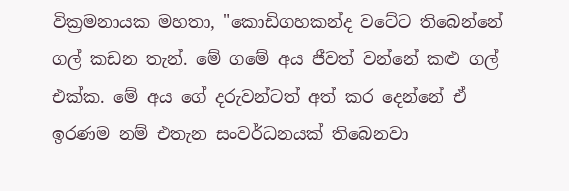වික්‍රමනායක මහතා, "කොඩිගහකන්ද වටේට තිබෙන්නේ ගල් කඩන තැන්. මේ ගමේ අය ජීවත් වන්නේ කළු ගල් එක්‌ක. මේ අය ගේ දරුවන්ටත් අත් කර දෙන්නේ ඒ ඉරණම නම් එතැන සංවර්ධනයක්‌ තිබෙනවා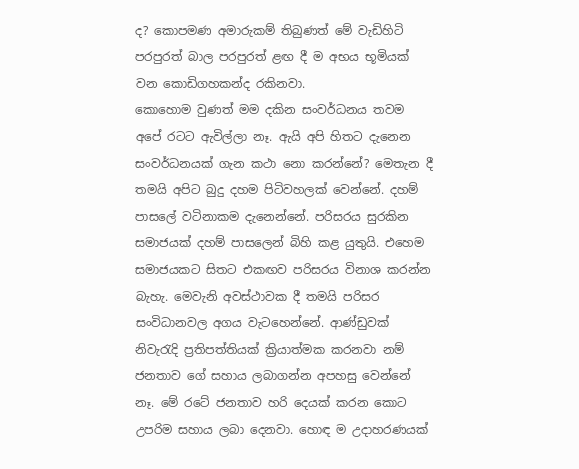ද? කොපමණ අමාරුකම් තිබුණත් මේ වැඩිහිටි පරපුරත් බාල පරපුරත් ළඟ දී ම අභය භූමියක්‌ වන කොඩිගහකන්ද රකිනවා.
කොහොම වුණත් මම දකින සංවර්ධනය තවම අපේ රටට ඇවිල්ලා නෑ. ඇයි අපි හිතට දැනෙන සංවර්ධනයක්‌ ගැන කථා නො කරන්නේ? මෙතැන දී තමයි අපිට බුදු දහම පිටිවහලක්‌ වෙන්නේ. දහම් පාසලේ වටිනාකම දැනෙන්නේ. පරිසරය සුරකින සමාජයක්‌ දහම් පාසලෙන් බිහි කළ යුතුයි. එහෙම සමාජයකට සිතට එකඟව පරිසරය විනාශ කරන්න බැහැ. මෙවැනි අවස්‌ථාවක දී තමයි පරිසර සංවිධානවල අගය වැටහෙන්නේ. ආණ්‌ඩුවක්‌ නිවැරැදි ප්‍රතිපත්තියක්‌ ක්‍රියාත්මක කරනවා නම් ජනතාව ගේ සහාය ලබාගන්න අපහසු වෙන්නේ නෑ. මේ රටේ ජනතාව හරි දෙයක්‌ කරන කොට උපරිම සහාය ලබා දෙනවා. හොඳ ම උදාහරණයක්‌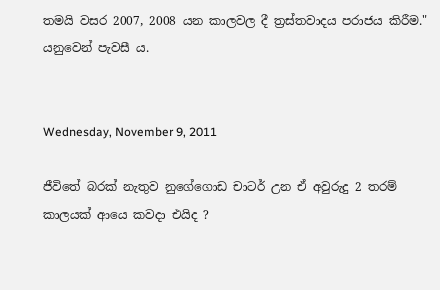තමයි වසර 2007, 2008 යන කාලවල දී ත්‍රස්‌තවාදය පරාජය කිරීම." යනුවෙන් පැවසී ය.


Wednesday, November 9, 2011

ජීවිතේ බරක් නැතුව නුගේගොඩ චාටර් උන ඒ අවුරුදු 2 තරම් කාලයක් ආයෙ කවදා එයිද ?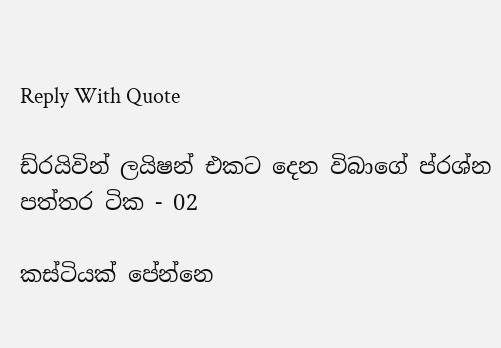Reply With Quote

ඩ්රයිවින් ලයිෂන් එකට දෙන විබාගේ ප්රශ්න පත්තර ටික - 02

කස්ටියක් පේන්නෙ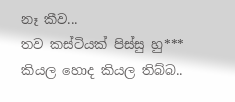නෑ කීව...
තව කස්ටියක් පිස්සු හු*** කියල හොද කියල තිබ්බ..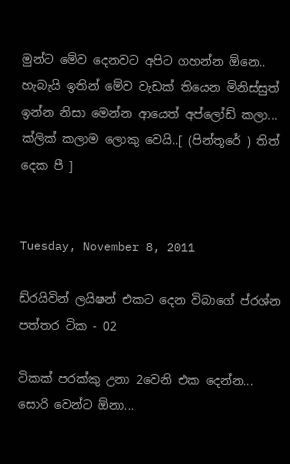මුන්ට මේව දෙනවට අපිට ගහන්න ඕනෙ.. හැබැයි ඉතින් මේව වැඩක් තියෙන මිනිස්සුත් ඉන්න නිසා මෙන්න ආයෙත් අප්ලෝඩ් කලා...
ක්ලික් කලාම ලොකු වෙයි..[ (පින්තූරේ ) තිත් දෙක පී ]


Tuesday, November 8, 2011

ඩ්රයිවින් ලයිෂන් එකට දෙන විබාගේ ප්රශ්න පත්තර ටික - 02

ටිකක් පරක්කු උනා 2වෙනි එක දෙන්න...
සොරි වෙන්ට ඕනා...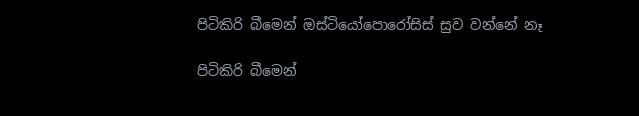පිටිකිරි බීමෙන් ඔස්‌ටියෝපොරෝසිස්‌ සුව වන්නේ නෑ

පිටිකිරි බීමෙන්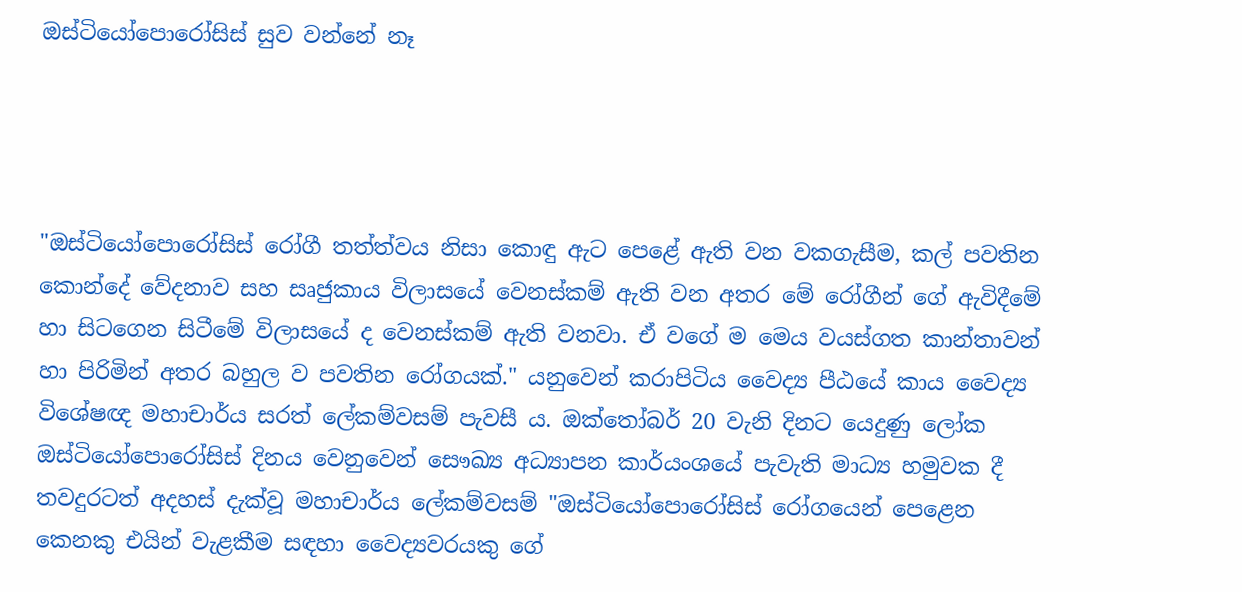ඔස්‌ටියෝපොරෝසිස්‌ සුව වන්නේ නෑ




"ඔස්‌ටියෝපොරෝසිස්‌ රෝගී තත්ත්වය නිසා කොඳු ඇට පෙළේ ඇති වන වකගැසීම, කල් පවතින කොන්දේ වේදනාව සහ සෘජුකාය විලාසයේ වෙනස්‌කම් ඇති වන අතර මේ රෝගීන් ගේ ඇවිදීමේ හා සිටගෙන සිටීමේ විලාසයේ ද වෙනස්‌කම් ඇති වනවා. ඒ වගේ ම මෙය වයස්‌ගත කාන්තාවන් හා පිරිමින් අතර බහුල ව පවතින රෝගයක්‌." යනුවෙන් කරාපිටිය වෛද්‍ය පීඨයේ කාය වෛද්‍ය විශේෂඥ මහාචාර්ය සරත් ලේකම්වසම් පැවසී ය. ඔක්‌තෝබර් 20 වැනි දිනට යෙදුණු ලෝක ඔස්‌ටියෝපොරෝසිස්‌ දිනය වෙනුවෙන් සෞඛ්‍ය අධ්‍යාපන කාර්යංශයේ පැවැති මාධ්‍ය හමුවක දී තවදුරටත් අදහස්‌ දැක්‌වූ මහාචාර්ය ලේකම්වසම් "ඔස්‌ටියෝපොරෝසිස්‌ රෝගයෙන් පෙළෙන කෙනකු එයින් වැළකීම සඳහා වෛද්‍යවරයකු ගේ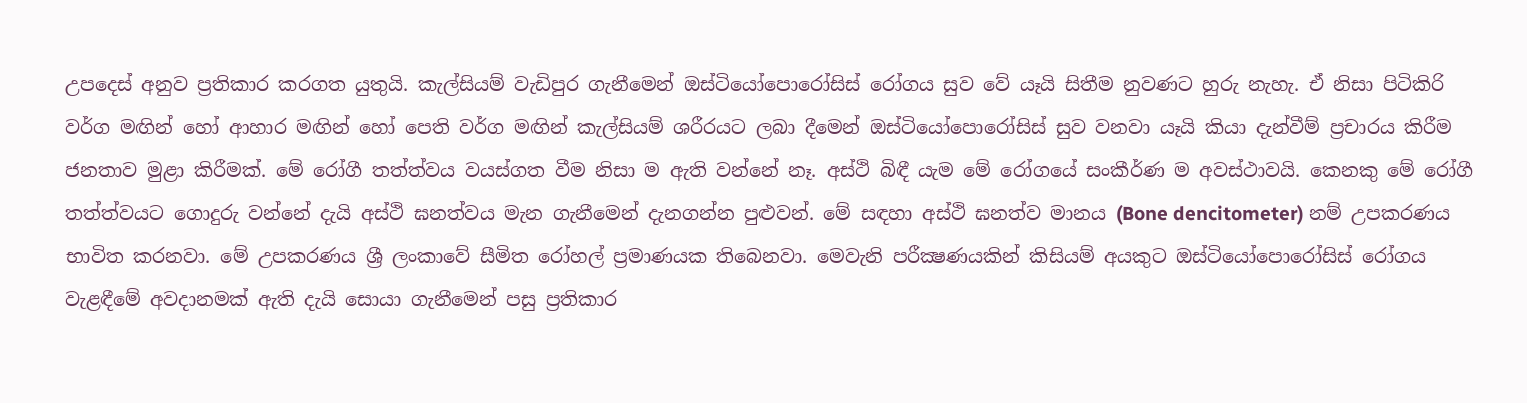උපදෙස්‌ අනුව ප්‍රතිකාර කරගත යුතුයි. කැල්සියම් වැඩිපුර ගැනීමෙන් ඔස්‌ටියෝපොරෝසිස්‌ රෝගය සුව වේ යෑයි සිතීම නුවණට හුරු නැහැ. ඒ නිසා පිටිකිරි වර්ග මඟින් හෝ ආහාර මඟින් හෝ පෙති වර්ග මඟින් කැල්සියම් ශරීරයට ලබා දීමෙන් ඔස්‌ටියෝපොරෝසිස්‌ සුව වනවා යෑයි කියා දැන්වීම් ප්‍රචාරය කිරීම ජනතාව මුළා කිරීමක්‌. මේ රෝගී තත්ත්වය වයස්‌ගත වීම නිසා ම ඇති වන්නේ නෑ. අස්‌ථි බිඳී යැම මේ රෝගයේ සංකීර්ණ ම අවස්‌ථාවයි. කෙනකු මේ රෝගී තත්ත්වයට ගොදුරු වන්නේ දැයි අස්‌ථි ඝනත්වය මැන ගැනීමෙන් දැනගන්න පුළුවන්. මේ සඳහා අස්‌ථි ඝනත්ව මානය (Bone dencitometer) නම් උපකරණය භාවිත කරනවා. මේ උපකරණය ශ්‍රී ලංකාවේ සීමිත රෝහල් ප්‍රමාණයක තිබෙනවා. මෙවැනි පරීක්‍ෂණයකින් කිසියම් අයකුට ඔස්‌ටියෝපොරෝසිස්‌ රෝගය වැළඳීමේ අවදානමක්‌ ඇති දැයි සොයා ගැනීමෙන් පසු ප්‍රතිකාර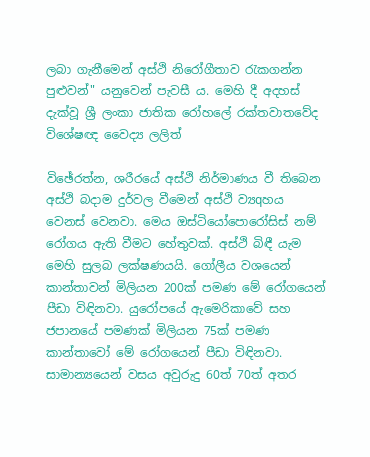ලබා ගැනීමෙන් අස්‌ථි නිරෝගීතාව රැකගන්න පුළුවන්" යනුවෙන් පැවසී ය. මෙහි දී අදහස්‌ දැක්‌වූ ශ්‍රී ලංකා ජාතික රෝහලේ රක්‌තවාතවේද විශේෂඥ වෛද්‍ය ලලිත්

විඡේරත්න, ශරීරයේ අස්‌ථි නිර්මාණය වී තිබෙන අස්‌ථි බදාම දුර්වල වීමෙන් අස්‌ථි ව්‍යqහය වෙනස්‌ වෙනවා. මෙය ඔස්‌ටියෝපොරෝසිස්‌ නම් රෝගය ඇති වීමට හේතුවක්‌. අස්‌ථි බිඳී යැම මෙහි සුලබ ලක්‌ෂණයයි. ගෝලීය වශයෙන් කාන්තාවන් මිලියන 200ක්‌ පමණ මේ රෝගයෙන් පීඩා විඳිනවා. යුරෝපයේ ඇමෙරිකාවේ සහ ජපානයේ පමණක්‌ මිලියන 75ක්‌ පමණ කාන්තාවෝ මේ රෝගයෙන් පීඩා විඳිනවා. සාමාන්‍යයෙන් වසය අවුරුදු 60ත් 70ත් අතර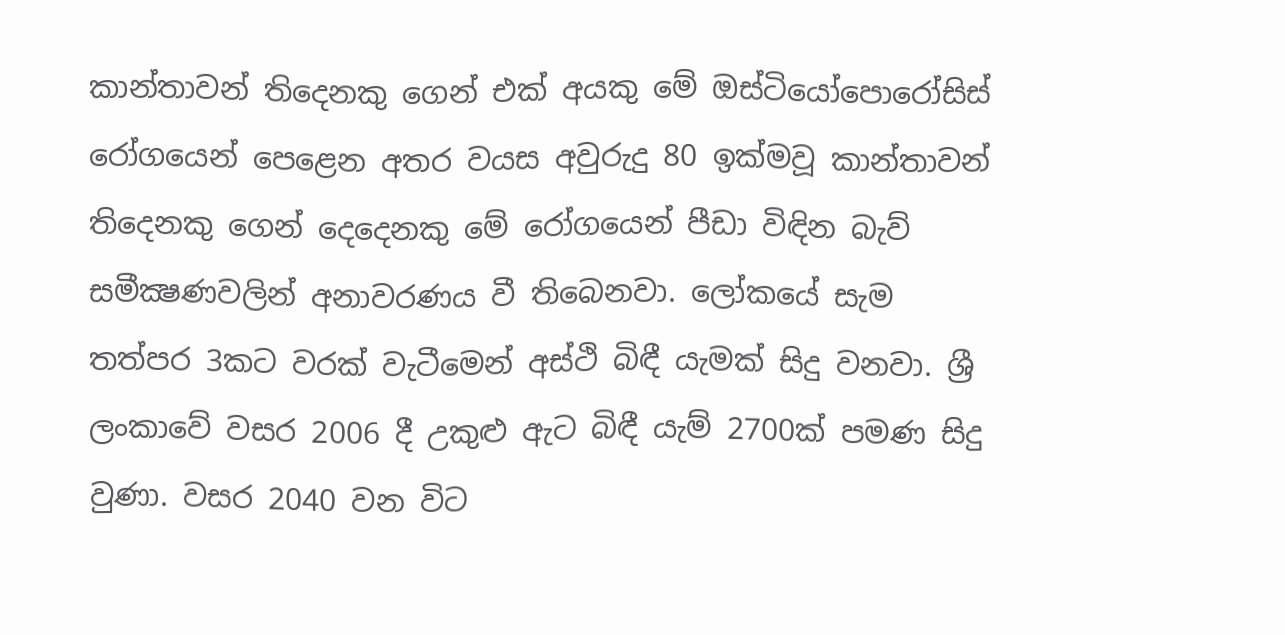කාන්තාවන් තිදෙනකු ගෙන් එක්‌ අයකු මේ ඔස්‌ටියෝපොරෝසිස්‌ රෝගයෙන් පෙළෙන අතර වයස අවුරුදු 80 ඉක්‌මවූ කාන්තාවන් තිදෙනකු ගෙන් දෙදෙනකු මේ රෝගයෙන් පීඩා විඳින බැව් සමීක්‍ෂණවලින් අනාවරණය වී තිබෙනවා. ලෝකයේ සැම තත්පර 3කට වරක්‌ වැටීමෙන් අස්‌ථි බිඳී යැමක්‌ සිදු වනවා. ශ්‍රී ලංකාවේ වසර 2006 දී උකුළු ඇට බිඳී යැම් 2700ක්‌ පමණ සිදු වුණා. වසර 2040 වන විට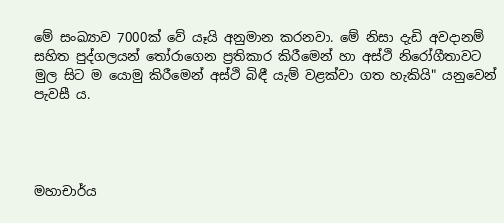මේ සංඛ්‍යාව 7000ක්‌ වේ යෑයි අනුමාන කරනවා. මේ නිසා දැඩි අවදානම් සහිත පුද්ගලයන් තෝරාගෙන ප්‍රතිකාර කිරීමෙන් හා අස්‌ථි නිරෝගීතාවට මුල සිට ම යොමු කිරීමෙන් අස්‌ථි බිඳී යැම් වළක්‌වා ගත හැකියි" යනුවෙන් පැවසී ය.




මහාචාර්ය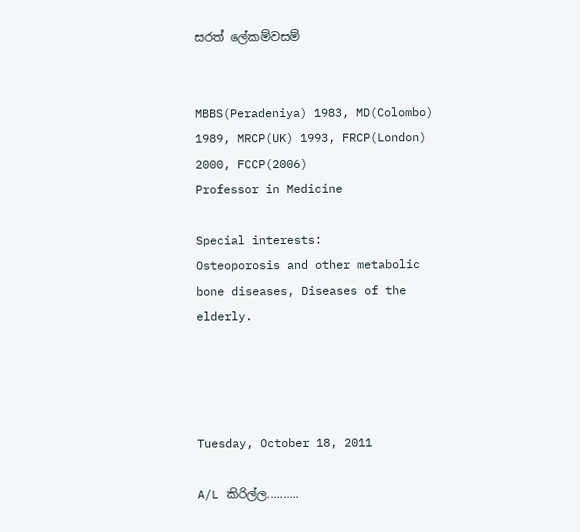සරත් ලේකම්වසම්


MBBS(Peradeniya) 1983, MD(Colombo) 1989, MRCP(UK) 1993, FRCP(London) 2000, FCCP(2006)
Professor in Medicine

Special interests:
Osteoporosis and other metabolic bone diseases, Diseases of the elderly.




Tuesday, October 18, 2011

A/L කිරිල්ල..........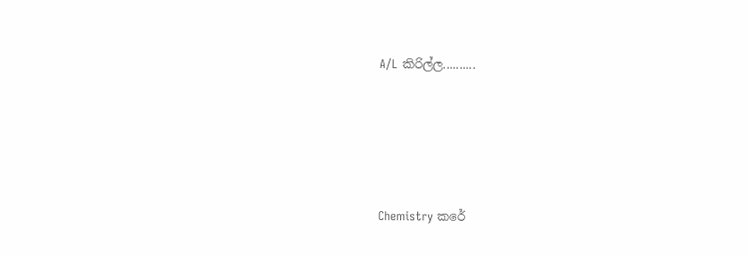A/L කිරිල්ල..........





Chemistry කරේ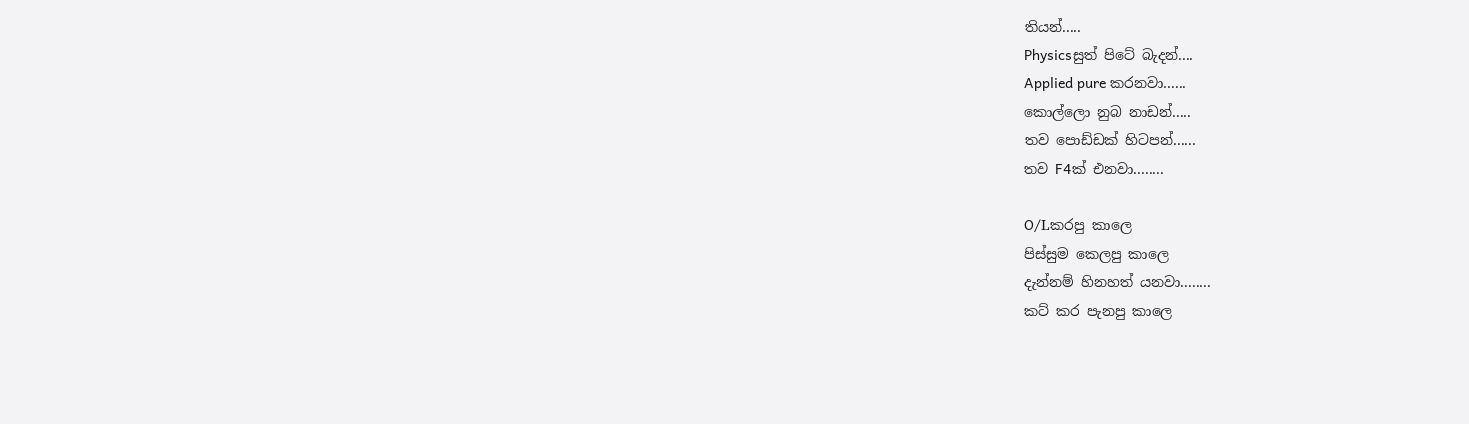තියන්.....
Physicsසුත් පිටේ බැදන්....
Applied pure කරනවා......
කොල්ලො නුබ නාඩන්.....
තව පොඩ්ඩක් හිටපන්......
තව F4ක් එනවා........

O/Lකරපු කාලෙ
පිස්සුම කෙලපු කාලෙ
දැන්නම් හිනහත් යනවා........
කට් කර පැනපු කාලෙ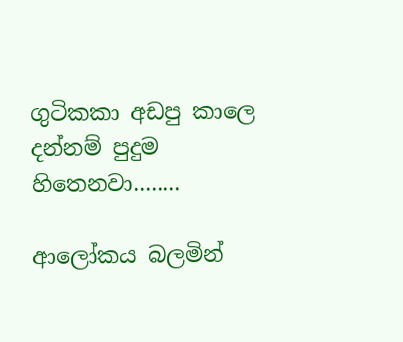ගුටිකකා අඩපු කාලෙ
දන්නම් පුදුම හිතෙනවා........

ආලෝකය බලමින්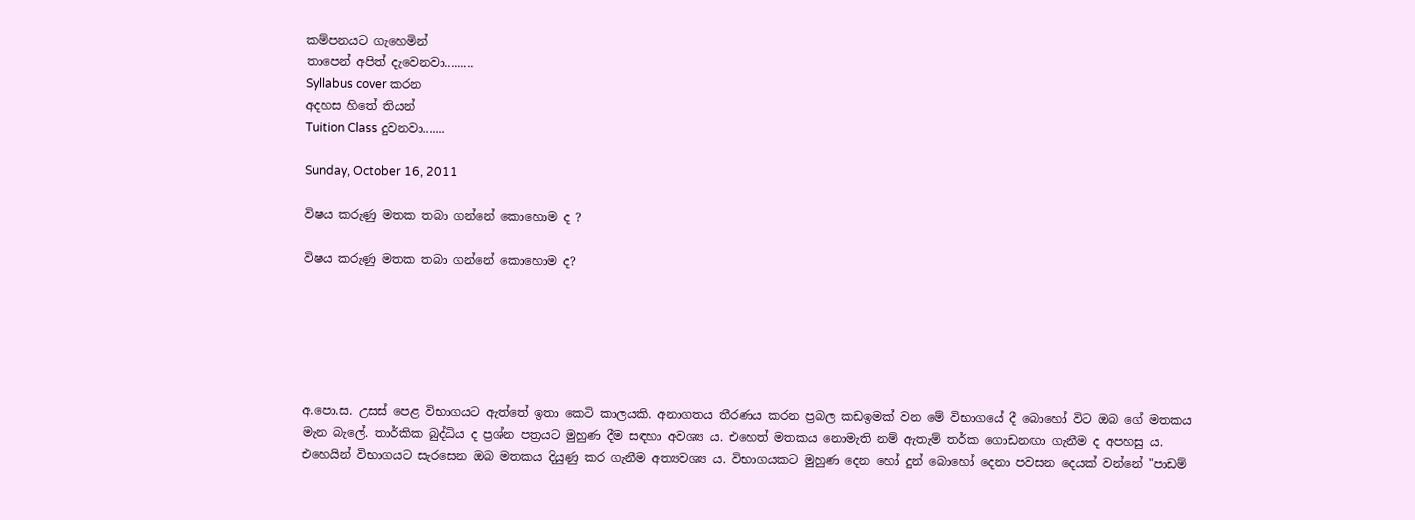කම්පනයට ගැහෙමින්
තාපෙන් අපිත් දැවෙනවා.........
Syllabus cover කරන
අදහස හිතේ තියන්
Tuition Class දුවනවා.......

Sunday, October 16, 2011

විෂය කරුණු මතක තබා ගන්නේ කොහොම ද ?

විෂය කරුණු මතක තබා ගන්නේ කොහොම ද?






අ.පො.ස. උසස්‌ පෙළ විභාගයට ඇත්තේ ඉතා කෙටි කාලයකි. අනාගතය තීරණය කරන ප්‍රබල කඩඉමක්‌ වන මේ විභාගයේ දී බොහෝ විට ඔබ ගේ මතකය මැන බැලේ. තාර්කික බුද්ධිය ද ප්‍රශ්න පත්‍රයට මුහුණ දීම සඳහා අවශ්‍ය ය. එහෙත් මතකය නොමැති නම් ඇතැම් තර්ක ගොඩනඟා ගැනීම ද අපහසු ය. එහෙයින් විභාගයට සැරසෙන ඔබ මතකය දියුණු කර ගැනීම අත්‍යවශ්‍ය ය. විභාගයකට මුහුණ දෙන හෝ දුන් බොහෝ දෙනා පවසන දෙයක්‌ වන්නේ "පාඩම්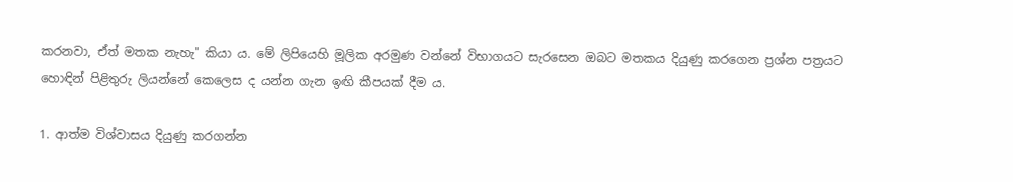කරනවා, ඒත් මතක නැහැ" කියා ය. මේ ලිපියෙහි මූලික අරමුණ වන්නේ විභාගයට සැරසෙන ඔබට මතකය දියුණු කරගෙන ප්‍රශ්න පත්‍රයට හොඳින් පිළිතුරු ලියන්නේ කෙලෙස ද යන්න ගැන ඉඟි කීපයක්‌ දීම ය.

1. ආත්ම විශ්වාසය දියුණු කරගන්න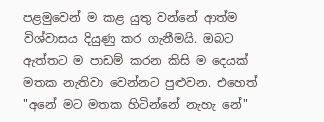පළමුවෙන් ම කළ යුතු වන්නේ ආත්ම විශ්වාසය දියුණු කර ගැනීමයි. ඔබට ඇත්තට ම පාඩම් කරන කිසි ම දෙයක්‌ මතක නැතිවා වෙන්නට පුළුවන. එහෙත් "අනේ මට මතක හිටින්නේ නැහැ නේ"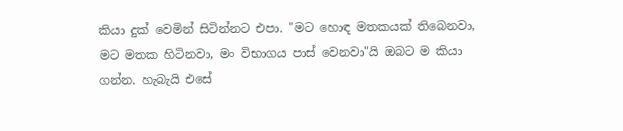කියා දුක්‌ වෙමින් සිටින්නට එපා. "මට හොඳ මතකයක්‌ තිබෙනවා, මට මතක හිටිනවා, මං විභාගය පාස්‌ වෙනවා"යි ඔබට ම කියා ගන්න. හැබැයි එසේ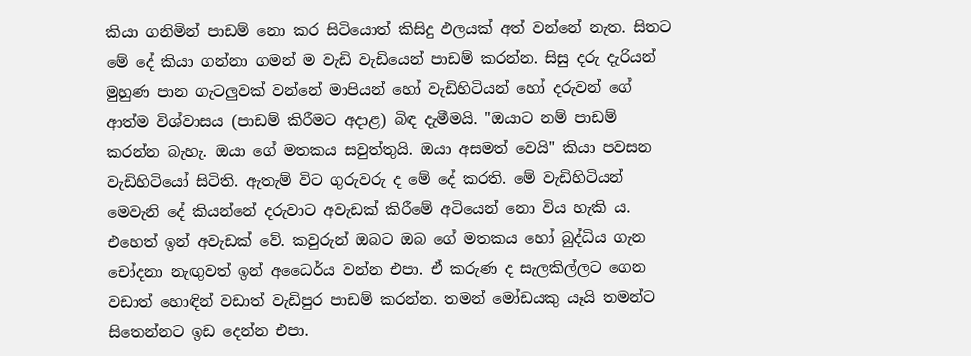කියා ගනිමින් පාඩම් නො කර සිටියොත් කිසිදු ඵලයක්‌ අත් වන්නේ නැත. සිතට මේ දේ කියා ගන්නා ගමන් ම වැඩි වැඩියෙන් පාඩම් කරන්න. සිසු දරු දැරියන් මුහුණ පාන ගැටලුවක්‌ වන්නේ මාපියන් හෝ වැඩිහිටියන් හෝ දරුවන් ගේ ආත්ම විශ්වාසය (පාඩම් කිරීමට අදාළ) බිඳ දැමීමයි. "ඔයාට නම් පාඩම් කරන්න බැහැ. ඔයා ගේ මතකය සවුත්තුයි. ඔයා අසමත් වෙයි" කියා පවසන වැඩිහිටියෝ සිටිති. ඇතැම් විට ගුරුවරු ද මේ දේ කරති. මේ වැඩිහිටියන් මෙවැනි දේ කියන්නේ දරුවාට අවැඩක්‌ කිරීමේ අටියෙන් නො විය හැකි ය. එහෙත් ඉන් අවැඩක්‌ වේ. කවුරුන් ඔබට ඔබ ගේ මතකය හෝ බුද්ධිය ගැන චෝදනා නැඟුවත් ඉන් අධෛර්ය වන්න එපා. ඒ කරුණ ද සැලකිල්ලට ගෙන වඩාත් හොඳින් වඩාත් වැඩිපුර පාඩම් කරන්න. තමන් මෝඩයකු යෑයි තමන්ට සිතෙන්නට ඉඩ දෙන්න එපා.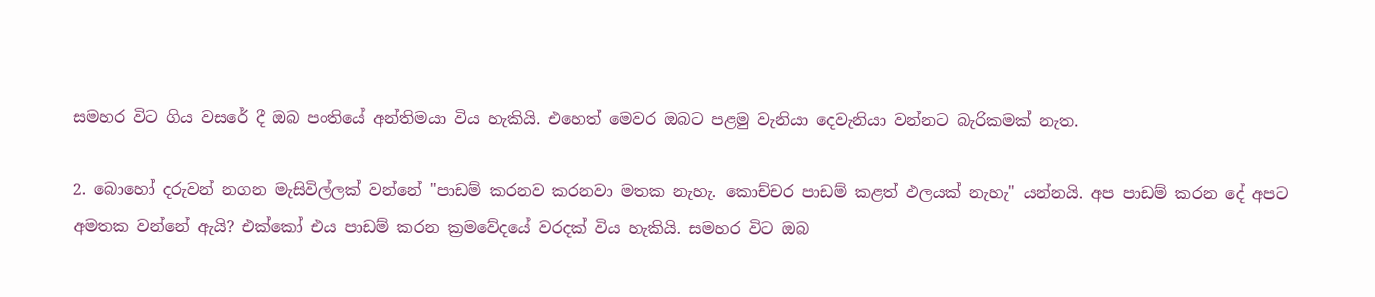සමහර විට ගිය වසරේ දී ඔබ පංතියේ අන්තිමයා විය හැකියි. එහෙත් මෙවර ඔබට පළමු වැනියා දෙවැනියා වන්නට බැරිකමක්‌ නැත.

2. බොහෝ දරුවන් නගන මැසිවිල්ලක්‌ වන්නේ "පාඩම් කරනව කරනවා මතක නැහැ. කොච්චර පාඩම් කළත් ඵලයක්‌ නැහැ" යන්නයි. අප පාඩම් කරන දේ අපට අමතක වන්නේ ඇයි? එක්‌කෝ එය පාඩම් කරන ක්‍රමවේදයේ වරදක්‌ විය හැකියි. සමහර විට ඔබ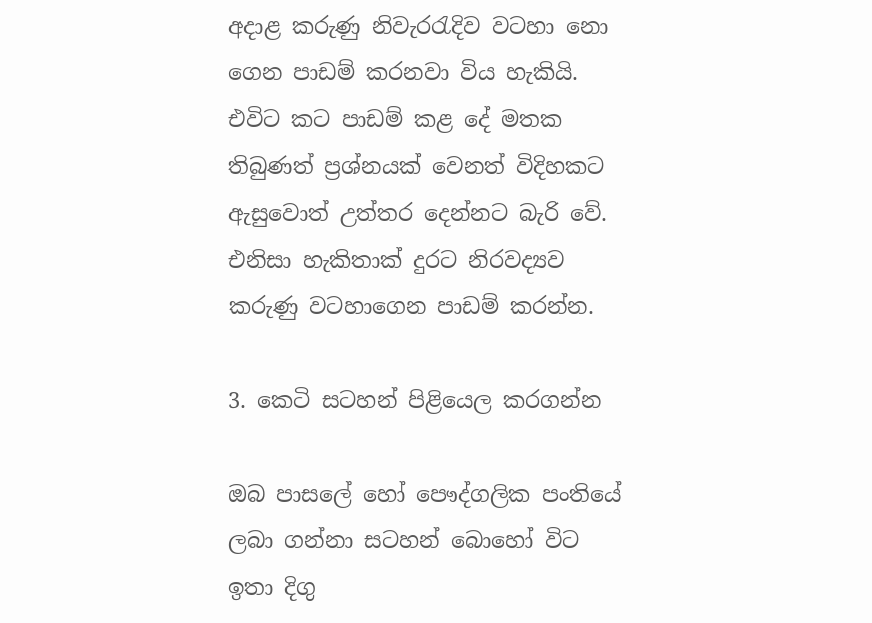අදාළ කරුණු නිවැරරැදිව වටහා නො ගෙන පාඩම් කරනවා විය හැකියි. එවිට කට පාඩම් කළ දේ මතක තිබුණත් ප්‍රශ්නයක්‌ වෙනත් විදිහකට ඇසුවොත් උත්තර දෙන්නට බැරි වේ. එනිසා හැකිතාක්‌ දුරට නිරවද්‍යව කරුණු වටහාගෙන පාඩම් කරන්න.

3. කෙටි සටහන් පිළියෙල කරගන්න

ඔබ පාසලේ හෝ පෞද්ගලික පංතියේ ලබා ගන්නා සටහන් බොහෝ විට ඉතා දිගු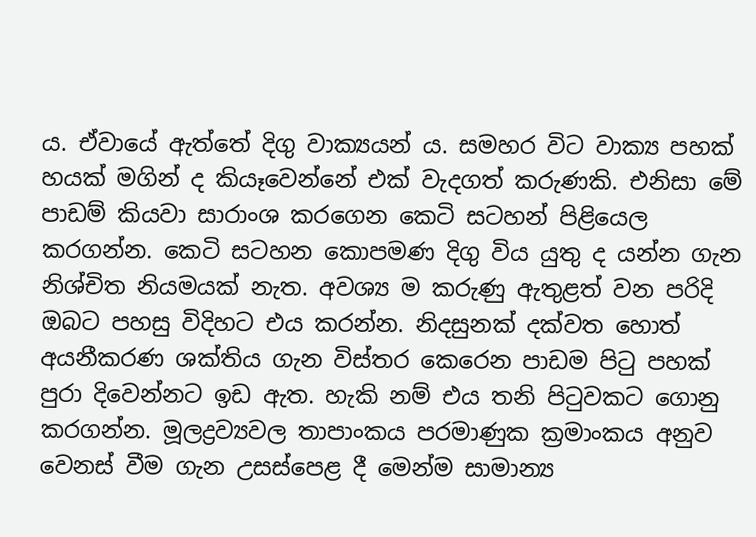ය. ඒවායේ ඇත්තේ දිගු වාක්‍යයන් ය. සමහර විට වාක්‍ය පහක්‌ හයක්‌ මගින් ද කියෑවෙන්නේ එක්‌ වැදගත් කරුණකි. එනිසා මේ පාඩම් කියවා සාරාංශ කරගෙන කෙටි සටහන් පිළියෙල කරගන්න. කෙටි සටහන කොපමණ දිගු විය යුතු ද යන්න ගැන නිශ්චිත නියමයක්‌ නැත. අවශ්‍ය ම කරුණු ඇතුළත් වන පරිදි ඔබට පහසු විදිහට එය කරන්න. නිදසුනක්‌ දක්‌වත හොත් අයනීකරණ ශක්‌තිය ගැන විස්‌තර කෙරෙන පාඩම පිටු පහක්‌ පුරා දිවෙන්නට ඉඩ ඇත. හැකි නම් එය තනි පිටුවකට ගොනු කරගන්න. මූලද්‍රව්‍යවල තාපාංකය පරමාණුක ක්‍රමාංකය අනුව වෙනස්‌ වීම ගැන උසස්‌පෙළ දී මෙන්ම සාමාන්‍ය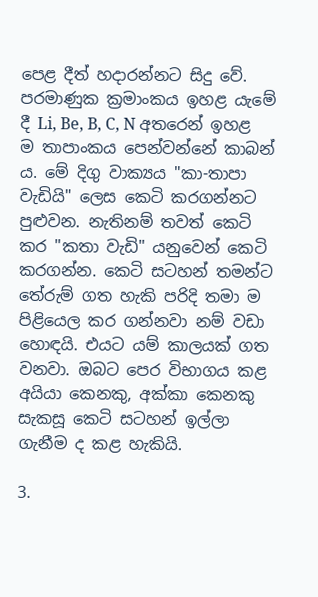පෙළ දීත් හදාරන්නට සිදු වේ. පරමාණුක ක්‍රමාංකය ඉහළ යැමේ දී Li, Be, B, C, N අතරෙන් ඉහළ ම තාපාංකය පෙන්වන්නේ කාබන් ය. මේ දිගු වාක්‍යය "කා-තාපා වැඩියි" ලෙස කෙටි කරගන්නට පුළුවන. නැතිනම් තවත් කෙටි කර "කතා වැඩි" යනුවෙන් කෙටි කරගන්න. කෙටි සටහන් තමන්ට තේරුම් ගත හැකි පරිදි තමා ම පිළියෙල කර ගන්නවා නම් වඩා හොඳයි. එයට යම් කාලයක්‌ ගත වනවා. ඔබට පෙර විභාගය කළ අයියා කෙනකු, අක්‌කා කෙනකු සැකසූ කෙටි සටහන් ඉල්ලා ගැනීම ද කළ හැකියි.

3.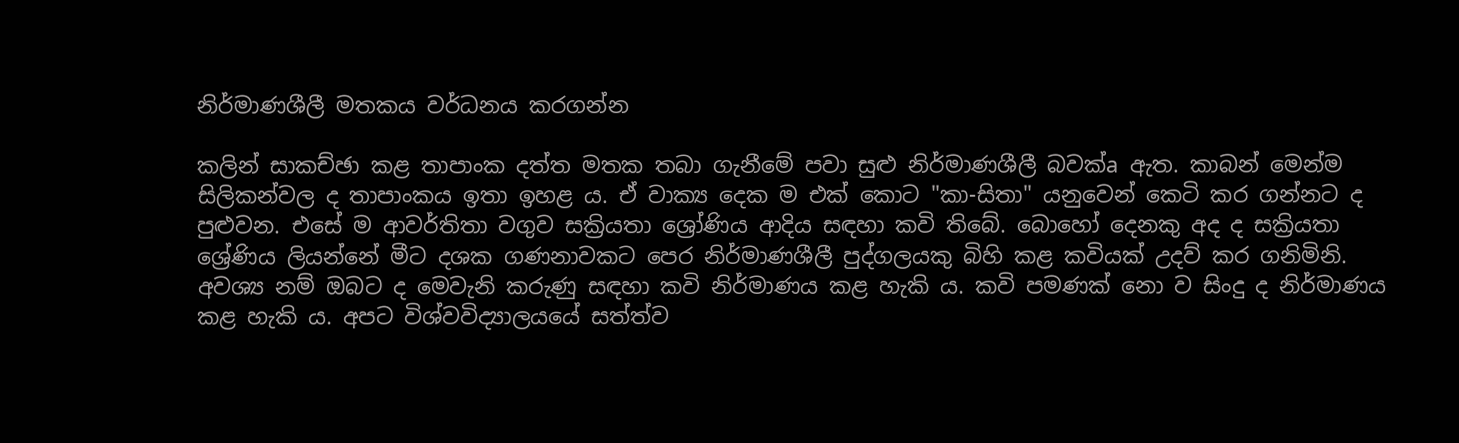නිර්මාණශීලී මතකය වර්ධනය කරගන්න

කලින් සාකච්ඡා කළ තාපාංක දත්ත මතක තබා ගැනීමේ පවා සුළු නිර්මාණශීලී බවක්‌a ඇත. කාබන් මෙන්ම සිලිකන්වල ද තාපාංකය ඉතා ඉහළ ය. ඒ වාක්‍ය දෙක ම එක්‌ කොට "කා-සිතා" යනුවෙන් කෙටි කර ගන්නට ද පුළුවන. එසේ ම ආවර්තිතා වගුව සක්‍රියතා ශ්‍රෝණිය ආදිය සඳහා කවි තිබේ. බොහෝ දෙනකු අද ද සක්‍රියතා ශ්‍රේණිය ලියන්නේ මීට දශක ගණනාවකට පෙර නිර්මාණශීලී පුද්ගලයකු බිහි කළ කවියක්‌ උදව් කර ගනිමිනි. අවශ්‍ය නම් ඔබට ද මෙවැනි කරුණු සඳහා කවි නිර්මාණය කළ හැකි ය. කවි පමණක්‌ නො ව සිංදු ද නිර්මාණය කළ හැකි ය. අපට විශ්වවිද්‍යාලයයේ සත්ත්ව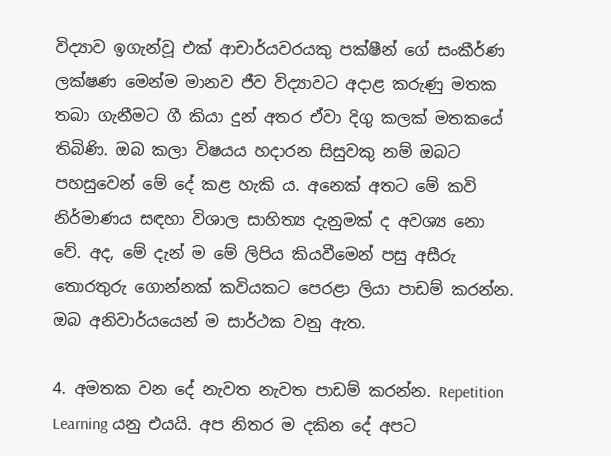විද්‍යාව ඉගැන්වූ එක්‌ ආචාර්යවරයකු පක්‌ෂීන් ගේ සංකීර්ණ ලක්‌ෂණ මෙන්ම මානව ජීව විද්‍යාවට අදාළ කරුණු මතක තබා ගැනීමට ගී කියා දුන් අතර ඒවා දිගු කලක්‌ මතකයේ තිබිණි. ඔබ කලා විෂයය හදාරන සිසුවකු නම් ඔබට පහසුවෙන් මේ දේ කළ හැකි ය. අනෙක්‌ අතට මේ කවි නිර්මාණය සඳහා විශාල සාහිත්‍ය දැනුමක්‌ ද අවශ්‍ය නො වේ. අද, මේ දැන් ම මේ ලිපිය කියවීමෙන් පසු අසීරු තොරතුරු ගොන්නක්‌ කවියකට පෙරළා ලියා පාඩම් කරන්න. ඔබ අනිවාර්යයෙන් ම සාර්ථක වනු ඇත.

4. අමතක වන දේ නැවත නැවත පාඩම් කරන්න. Repetition Learning යනු එයයි. අප නිතර ම දකින දේ අපට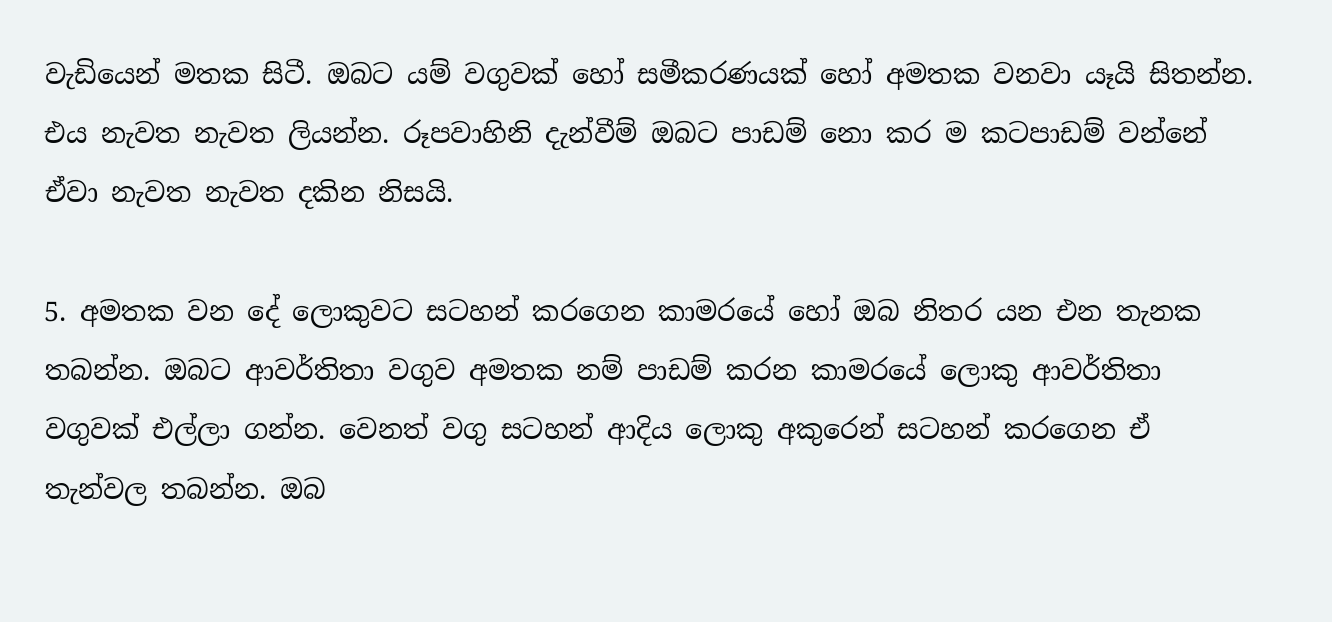වැඩියෙන් මතක සිටී. ඔබට යම් වගුවක්‌ හෝ සමීකරණයක්‌ හෝ අමතක වනවා යෑයි සිතන්න. එය නැවත නැවත ලියන්න. රූපවාහිනි දැන්වීම් ඔබට පාඩම් නො කර ම කටපාඩම් වන්නේ ඒවා නැවත නැවත දකින නිසයි.

5. අමතක වන දේ ලොකුවට සටහන් කරගෙන කාමරයේ හෝ ඔබ නිතර යන එන තැනක තබන්න. ඔබට ආවර්තිතා වගුව අමතක නම් පාඩම් කරන කාමරයේ ලොකු ආවර්තිතා වගුවක්‌ එල්ලා ගන්න. වෙනත් වගු සටහන් ආදිය ලොකු අකුරෙන් සටහන් කරගෙන ඒ තැන්වල තබන්න. ඔබ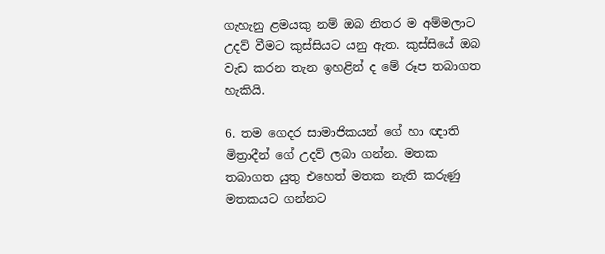ගැහැනු ළමයකු නම් ඔබ නිතර ම අම්මලාට උදව් වීමට කුස්‌සියට යනු ඇත. කුස්‌සියේ ඔබ වැඩ කරන තැන ඉහළින් ද මේ රූප තබාගත හැකියි.

6. තම ගෙදර සාමාජිකයන් ගේ හා ඥාති මිත්‍රාදීන් ගේ උදව් ලබා ගන්න. මතක තබාගත යුතු එහෙත් මතක නැති කරුණු මතකයට ගන්නට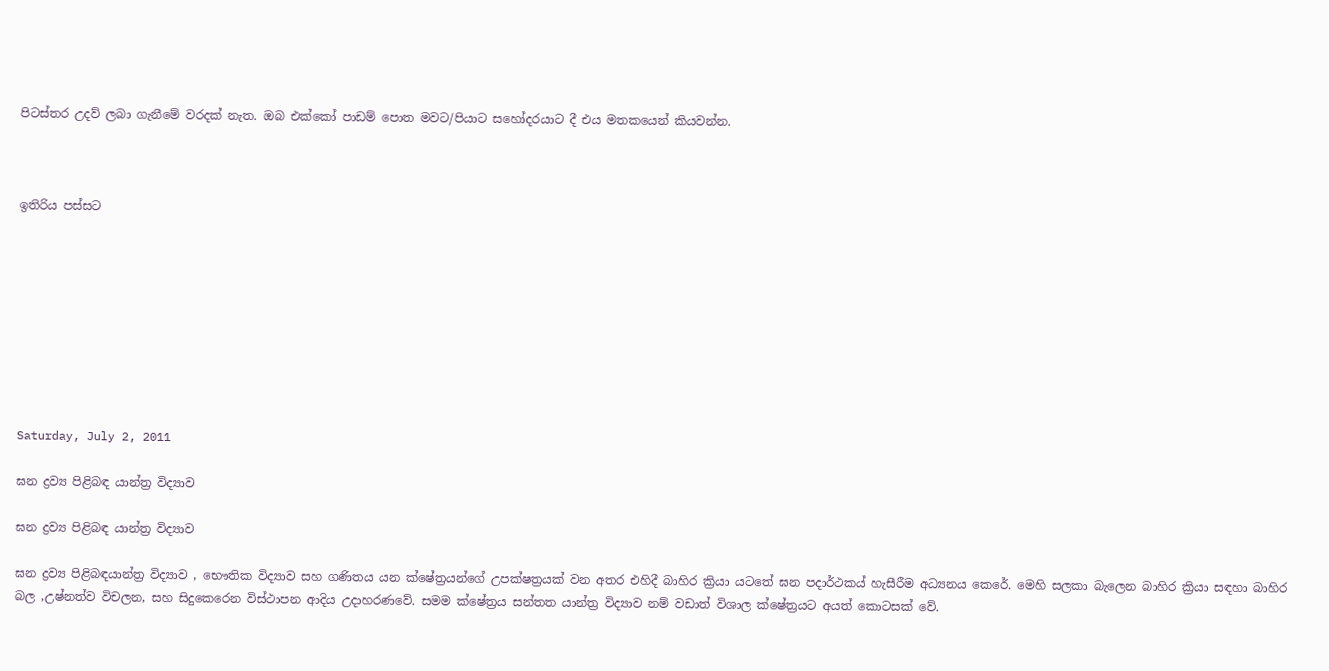පිටස්‌තර උදව් ලබා ගැනීමේ වරදක්‌ නැත. ඔබ එක්‌කෝ පාඩම් පොත මවට/පියාට සහෝදරයාට දී එය මතකයෙන් කියවන්න.



ඉතිරිය පස්සට









Saturday, July 2, 2011

ඝන ද්‍රව්‍ය පිළිබඳ යාන්ත්‍ර විද්‍යාව

ඝන ද්‍රව්‍ය පිළිබඳ යාන්ත්‍ර විද්‍යාව

ඝන ද්‍රව්‍ය පිළිබඳයාන්ත්‍ර විද්‍යාව , භෞතික විද්‍යාව සහ ගණිතය යන ක්ෂේත්‍රයන්ගේ උපක්ෂත්‍රයක් වන අතර එහිදී බාහිර ක්‍රියා යටතේ ඝන පදාර්ථකය් හැසීරීම අධ්‍යනය කෙරේ. මෙහි සලකා බැලෙන බාහිර ක්‍රියා සඳහා බාහිර බල ,උෂ්නත්ව විචලන, සහ සිදුකෙරෙන විස්ථාපන ආදිය උදාහරණවේ. සමම ක්ෂේත්‍රය සන්තත යාන්ත්‍ර විද්‍යාව නම් වඩාත් විශාල ක්ෂේත්‍රයට අයත් කොටසක් වේ.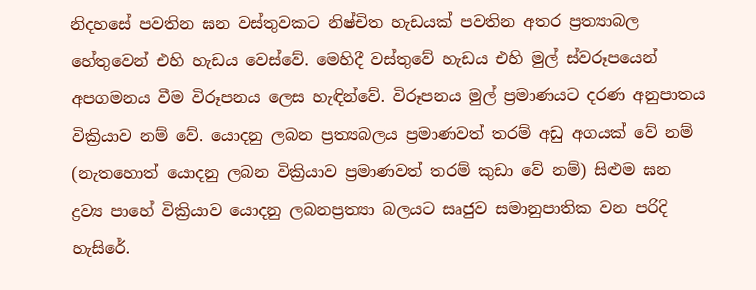නිදහසේ පවතින ඝන වස්තුවකට නිෂ්චිත හැඩයක් පවතින අතර ප්‍රත්‍යාබල හේතුවෙන් එහි හැඩය වෙස්වේ. මෙහිදී වස්තුවේ හැඩය එහි මුල් ස්වරූපයෙන් අපගමනය වීම විරූපනය ලෙස හැඳින්වේ. විරූපනය මුල් ප්‍රමාණයට දරණ අනුපාතය වික්‍රියාව නම් වේ. යොදනු ලබන ප්‍රත්‍යබලය ප්‍රමාණවත් තරම් අඩු අගයක් වේ නම් (නැතහොත් යොදනු ලබන වික්‍රියාව ප්‍රමාණවත් තරම් කුඩා වේ නම්) සිළුම ඝන ද්‍රව්‍ය පාහේ වික්‍රියාව යොදනු ලබනප්‍රත්‍යා බලයට සෘජුව සමානුපාතික වන පරිදි හැසිරේ.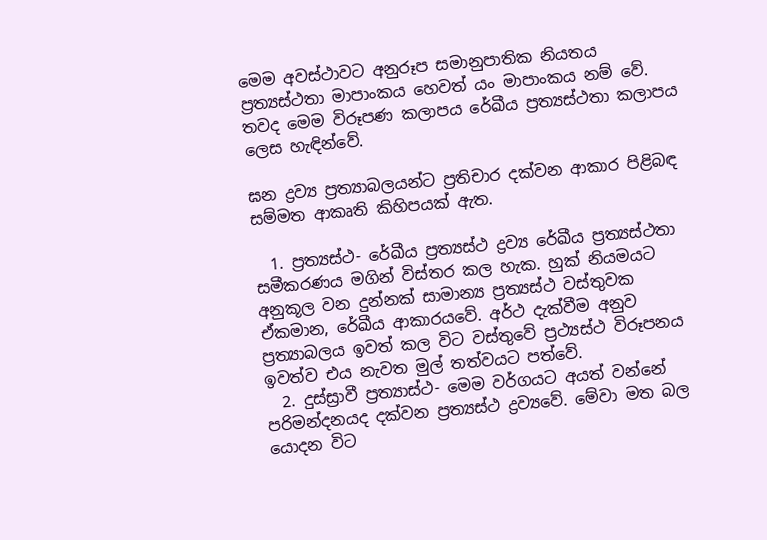මෙම අවස්ථාවට අනුරූප සමානුපාතික නියතය ප්‍රත්‍යස්ථතා මාපාංකය හෙවත් යං මාපාංකය නම් වේ. තවද මෙම විරූපණ කලාපය රේඛීය ප්‍රත්‍යස්ථතා කලාපය ලෙස හැඳින්වේ.

ඝන ද්‍රව්‍ය ප්‍රත්‍යාබලයන්ට ප්‍රතිචාර දක්වන ආකාර පිළිබඳ සම්මත ආකෘති කිහිපයක් ඇත.

  1. ප්‍රත්‍යස්ථ- රේඛීය ප්‍රත්‍යස්ථ ද්‍රව්‍ය රේඛීය ප්‍රත්‍යස්ථතා සමීකරණය මගින් විස්තර කල හැක. හුක් නියමයට අනුකූල වන දුන්නක් සාමාන්‍ය ප්‍රත්‍යස්ථ වස්තුවක ඒකමාන, රේඛීය ආකාරයවේ. අර්ථ දැක්වීම අනුව ප්‍රත්‍යාබලය ඉවත් කල විට වස්තුවේ ප්‍රථ්‍යස්ථ විරූපනය ඉවත්ව එය නැවත මුල් තත්වයට පත්වේ.
  2. දුස්ස්‍රාවී ප්‍රත්‍යාස්ථ- මෙම වර්ගයට අයත් වන්නේ පරිමන්දනයද දක්වන ප්‍රත්‍යස්ථ ද්‍රව්‍යවේ. මේවා මත බල යොදන විට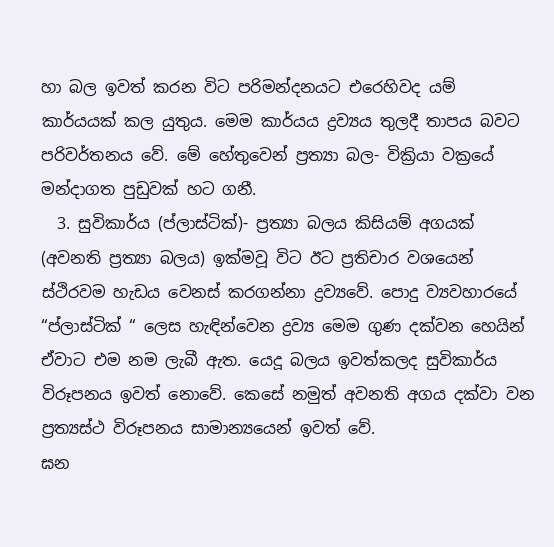හා බල ඉවත් කරන විට පරිමන්දනයට එරෙහිවද යම් කාර්යයක් කල යුතුය. මෙම කාර්යය ද්‍රව්‍යය තුලදී තාපය බවට පරිවර්තනය වේ. මේ හේතුවෙන් ප්‍රත්‍යා බල- වික්‍රියා වක්‍රයේ මන්දාගත පුඩුවක් හට ගනී.
  3. සුවිකාර්ය (ප්ලාස්ටික්)- ප්‍රත්‍යා බලය කිසියම් අගයක් (අවනති ප්‍රත්‍යා බලය) ඉක්මවූ විට ඊට ප්‍රතිචාර වශයෙන් ස්ථිරවම හැඩය වෙනස් කරගන්නා ද්‍රව්‍යවේ. පොදු ව්‍යවහාරයේ “ප්ලාස්ටික් “ ලෙස හැඳින්වෙන ද්‍රව්‍ය මෙම ගුණ දක්වන හෙයින් ඒවාට එම නම ලැබී ඇත. යෙදූ බලය ඉවත්කලද සුවිකාර්ය විරූපනය ඉවත් නොවේ. කෙසේ නමුත් අවනති අගය දක්වා වන ප්‍රත්‍යස්ථ විරූපනය සාමාන්‍යයෙන් ඉවත් වේ.
ඝන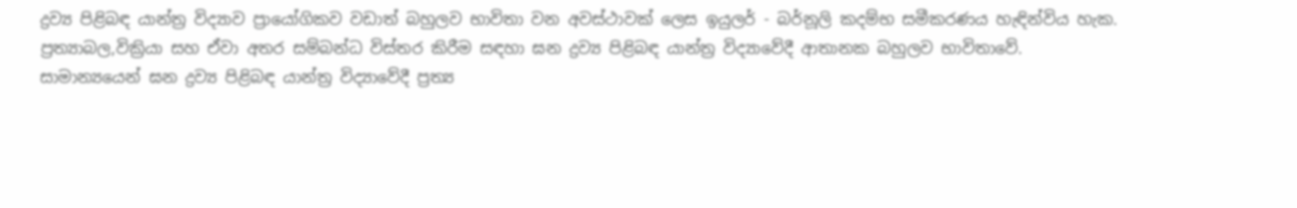ද්‍රව්‍ය පිළිබඳ යාන්ත්‍ර විද්‍යාව ප්‍රායෝගිකව වඩාත් බහුලව භාවිතා වන අවස්ථාවක් ලෙස ඉයුලර් - බර්නූලි කදම්භ සමීකරණය හැඳින්විය හැක.
ප්‍රත්‍යාබල,වික්‍රියා සහ ඒවා අතර සම්බන්ධ විස්තර කිරීම සඳහා ඝන ද්‍රව්‍ය පිළිබඳ යාන්ත්‍ර විද්‍යාවේදී ආතානක බහුලව භාවිතාවේ.
සාමාන්‍යයෙන් ඝන ද්‍රව්‍ය පිළිබඳ යාන්ත්‍ර විද්‍යාවේදී ප්‍රත්‍ය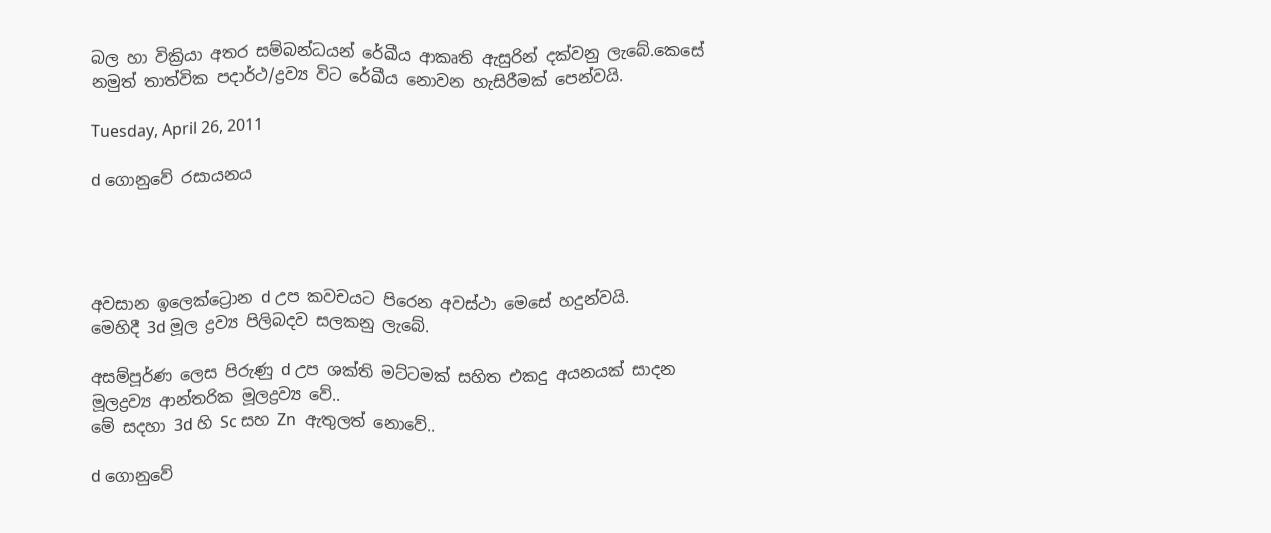බල හා වික්‍රියා අතර සම්බන්ධයන් රේඛීය ආකෘති ඇසුරින් දක්වනු ලැබේ.කෙසේ නමුත් තාත්වික පදාර්ථ/ද්‍රව්‍ය විට රේඛීය නොවන හැසිරීමක් පෙන්වයි.

Tuesday, April 26, 2011

d ගොනුවේ රසායනය




අවසාන ඉලෙක්ට්‍රොන d උප කවචයට පිරෙන අවස්ථා මෙසේ හදුන්වයි.
මෙහිදී 3d මූල ද්‍රව්‍ය පිලිබදව සලකනු ලැබේ.

අසම්පූර්ණ ලෙස පිරුණු d උප ශක්ති මට්ටමක් සහිත එකදු අයනයක් සාදන මූලද්‍රව්‍ය ආන්තරික මූලද්‍රව්‍ය වේ..
මේ සදහා 3d හි Sc සහ Zn  ඇතුලත් නොවේ..

d ගොනුවේ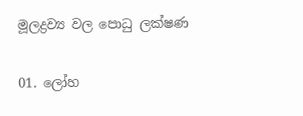මූලද්‍රව්‍ය වල පොධු ලක්ෂණ

01. ලෝහ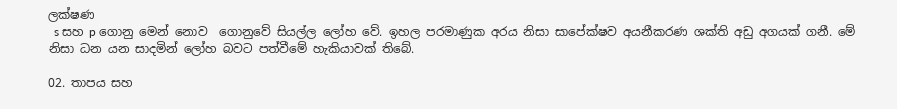ලක්ෂණ
  s සහ p ගොනු මෙන් නොව  ගොනුවේ සියල්ල ලෝහ වේ. ඉහල පරමාණුක අරය නිසා සාපේක්ෂව අයනීකරණ ශක්ති අඩු අගයක් ගනී. මේ නිසා ධන යන සාදමින් ලෝහ බවට පත්වීමේ හැකියාවක් තිබේ.

02. තාපය සහ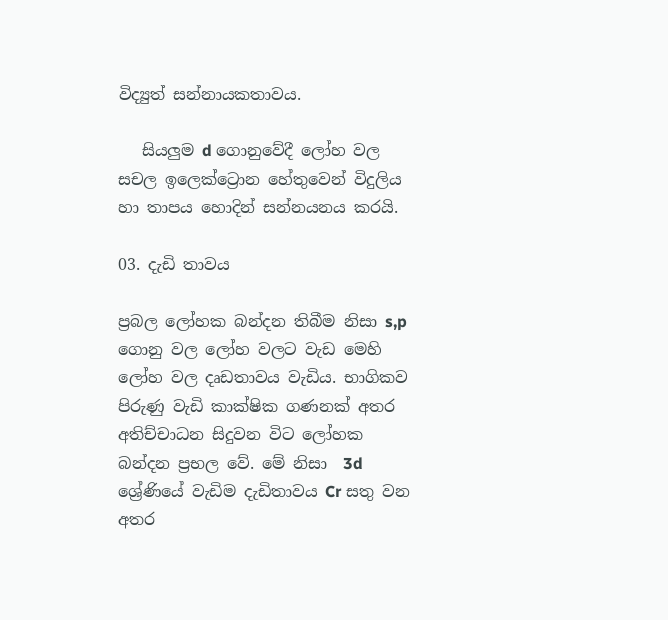විද්‍යුත් සන්නායකතාවය.

   සියලුම d ගොනුවේදී ලෝහ වල සචල ඉලෙක්ට්‍රොන හේතුවෙන් විදුලිය හා තාපය හොදින් සන්නයනය කරයි.

03. දැඩි තාවය

ප්‍රබල ලෝහක බන්දන තිබීම නිසා s,p ගොනු වල ලෝහ වලට වැඩ මෙහි ලෝහ වල දෘඩතාවය වැඩිය. භාගිකව පිරුණු වැඩි කාක්ෂික ගණනක් අතර අතිච්චාධන සිදුවන විට ලෝහක බන්දන ප්‍රභල වේ. මේ නිසා  3d ශ්‍රේණියේ වැඩිම දැඩිතාවය Cr සතු වන අතර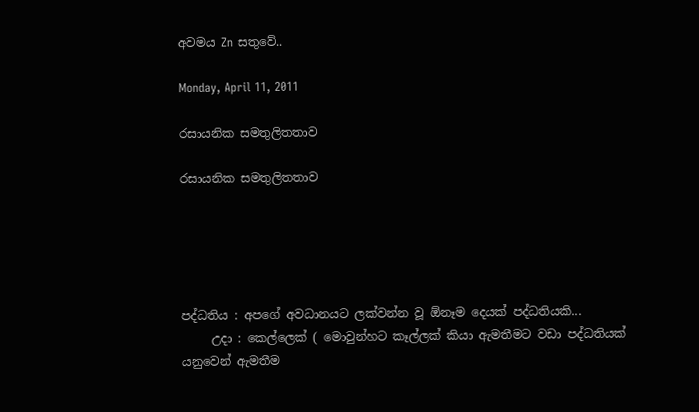අවමය Zn සතුවේ..

Monday, April 11, 2011

රසායනික සමතුලිතතාව

රසායනික සමතුලිතතාව





පද්ධතිය : අපගේ අවධානයට ලක්වන්න වූ ඕනෑම දෙයක් පද්ධතියකි...
     උදා : කෙල්ලෙක් ( මොවුන්හට කෑල්ලක් කියා ඇමතීමට වඩා පද්ධතියක් යනුවෙන් ඇමතීම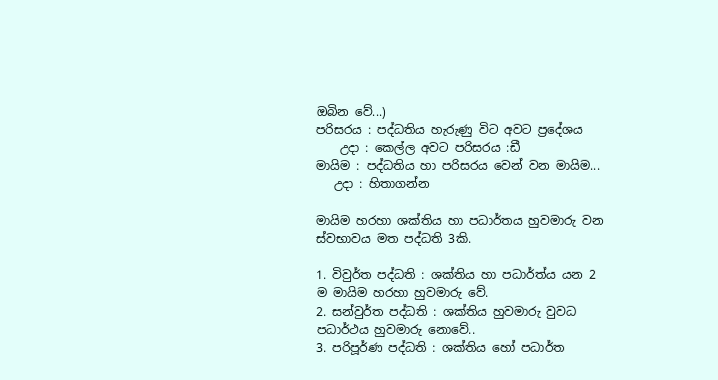ඔබින වේ...)
පරිසරය : පද්ධතිය හැරුණු විට අවට ප්‍රදේශය
    උදා : කෙල්ල අවට පරිසරය :ඩී
මායිම : පද්ධතිය හා පරිසරය වෙන් වන මායිම...
   උදා : හිතාගන්න

මායිම හරහා ශක්තිය හා පධාර්තය හුවමාරු වන ස්වභාවය මත පද්ධති 3කි.

1. විවුර්ත පද්ධති : ශක්තිය හා පධාර්ත්ය යන 2 ම මායිම හරහා හුවමාරු වේ.
2. සන්වුර්ත පද්ධති : ශක්තිය හුවමාරු වුවධ පධාර්ථය හුවමාරු නොවේ..
3. පරිපූර්ණ පද්ධති : ශක්තිය හෝ පධාර්ත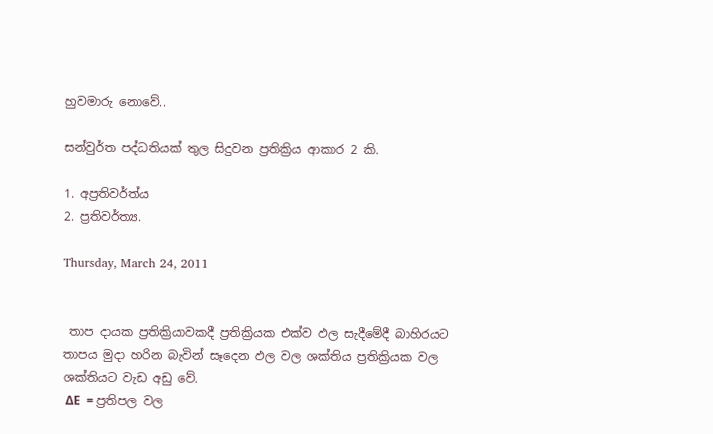හුවමාරු නොවේ..

සන්වුර්ත පද්ධතියක් තුල සිදුවන ප්‍රතික්‍රිය ආකාර 2 කි.

1. අප්‍රතිවර්ත්ය
2. ප්‍රතිවර්ත්‍ය.

Thursday, March 24, 2011


 තාප දායක ප්‍රතික්‍රියාවකදී ප්‍රතික්‍රියක එක්ව ඵල සැදීමේදී බාහිරයට තාපය මුදා හරින බැවින් සෑදෙන ඵල වල ශක්තිය ප්‍රතික්‍රියක වල ශක්තියට වැඩ අඩු වේ.
 ΔE  = ප්‍රතිපල වල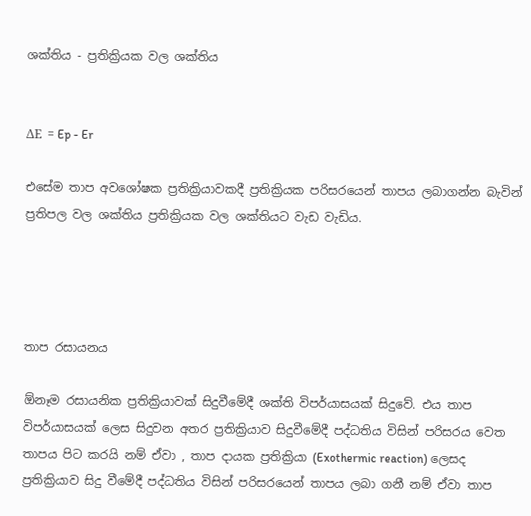ශක්තිය - ප්‍රතික්‍රියක වල ශක්තිය


ΔE  = Ep - Er

එසේම තාප අවශෝෂක ප්‍රතික්‍රියාවකදී ප්‍රතික්‍රියක පරිසරයෙන් තාපය ලබාගන්න බැවින් ප්‍රතිපල වල ශක්තිය ප්‍රතික්‍රියක වල ශක්තියට වැඩ වැඩිය.




තාප රසායනය

ඕනෑම රසායනික ප්‍රතික්‍රියාවක් සිදුවීමේදී ශක්ති විපර්යාසයක් සිදුවේ. එය තාප විපර්යාසයක් ලෙස සිදුවන අතර ප්‍රතික්‍රියාව සිදුවීමේදී පද්ධතිය විසින් පරිසරය වෙත තාපය පිට කරයි නම් ඒවා , තාප දායක ප්‍රතික්‍රියා (Exothermic reaction) ලෙසද ප්‍රතික්‍රියාව සිදු වීමේදී පද්ධතිය විසින් පරිසරයෙන් තාපය ලබා ගනී නම් ඒවා තාප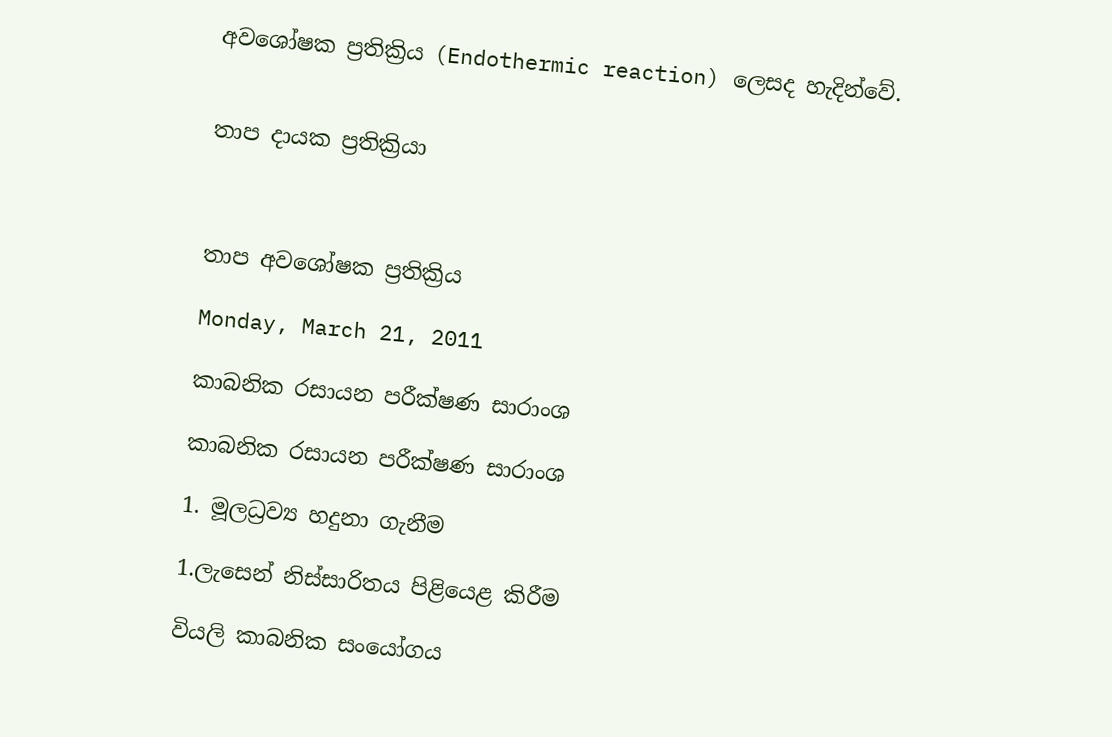අවශෝෂක ප්‍රතික්‍රිය (Endothermic reaction) ලෙසද හැදින්වේ.


තාප දායක ප්‍රතික්‍රියා



තාප අවශෝෂක ප්‍රතික්‍රිය

Monday, March 21, 2011

කාබනික රසායන පරීක්ෂණ සාරාංශ

කාබනික රසායන පරීක්ෂණ සාරාංශ

1. මූලධ්‍රව්‍ය හදුනා ගැනීම

1.ලැසෙන් නිස්සාරිතය පිළියෙළ කිරීම

වියලි කාබනික සංයෝගය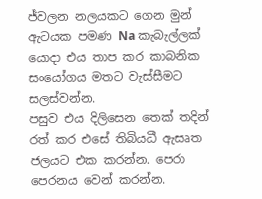ජ්වලන නලයකට ගෙන මුන් ඇටයක පමණ Na කැබැල්ලක් යොදා එය තාප කර කාබනික සංයෝගය මතට වැස්සීමට සලස්වන්න.
පසුව එය දිලිසෙන තෙක් තදින් රත් කර එසේ තිබියධී ඇසෘත ජලයට එක කරන්න. පෙරා පෙරනය වෙන් කරන්න.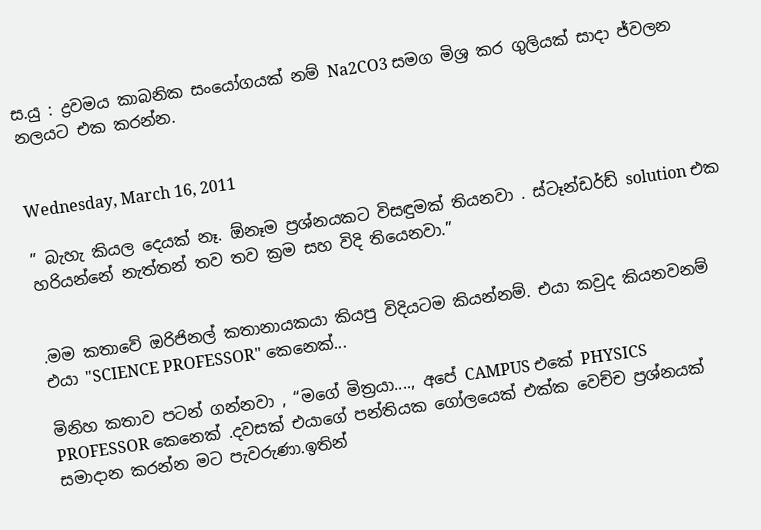ස.යු : ද්‍රවමය කාබනික සංයෝගයක් නම් Na2CO3 සමග මිශ්‍ර කර ගුලියක් සාදා ජ්වලන නලයට එක කරන්න.


Wednesday, March 16, 2011

” බැහැ කියල දෙයක් නෑ. ඕනෑම ප්‍රශ්නයකට විසඳුමක් තියනවා . ස්ටෑන්ඩර්ඩ් solution එක හරියන්නේ නැත්තන් තව තව ක්‍රම සහ විදි තියෙනවා.”


.මම කතාවේ ඔරිජිනල් කතානායකයා කියපු විදියටම කියන්නම්. එයා කවුද කියනවනම් එයා "SCIENCE PROFESSOR" කෙනෙක්...

මිනිහ කතාව පටන් ගන්නවා , “මගේ මිත්‍රයා...., අපේ CAMPUS එකේ PHYSICS PROFESSOR කෙනෙක් .දවසක් එයාගේ පන්තියක ගෝලයෙක් එක්ක වෙච්ච ප්‍රශ්නයක් සමාදාන කරන්න මට පැවරුණා.ඉතින්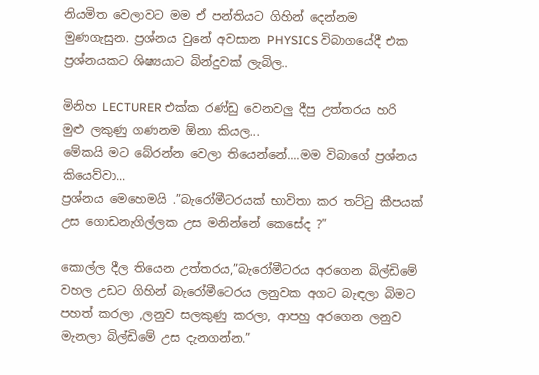නියමිත වෙලාවට මම ඒ පන්තියට ගිහින් දෙන්නම මුණගැසුන. ප්‍රශ්නය වුනේ අවසාන PHYSICS විබාගයේදී එක ප්‍රශ්නයකට ශිෂ්‍යයාට බින්දුවක් ලැබිල..

මිනිහ LECTURER එක්ක රණ්ඩු වෙනවලු දීපු උත්තරය හරි මුළු ලකුණු ගණනම ඕනා කියල...
මේකයි මට බේරන්න වෙලා තියෙන්නේ....මම විබාගේ ප්‍රශ්නය කියෙව්වා...
ප්‍රශ්නය මෙහෙමයි .”බැරෝමීටරයක් භාවිතා කර තට්ටු කීපයක් උස ගොඩනැගිල්ලක උස මනින්නේ කෙසේද ?”

කොල්ල දීල තියෙන උත්තරය,”බැරෝමීටරය අරගෙන බිල්ඩිමේ වහල උඩට ගිහින් බැරෝමීටෙරය ලනුවක අගට බැඳලා බිමට පහත් කරලා ,ලනුව සලකුණු කරලා, ආපහු අරගෙන ලනුව මැනලා බිල්ඩිමේ උස දැනගන්න.”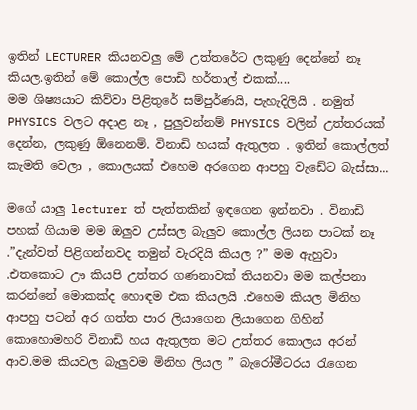ඉතින් LECTURER කියනවලු මේ උත්තරේට ලකුණු දෙන්නේ නෑ කියල.ඉතින් මේ කොල්ල පොඩි හර්තාල් එකක්....
මම ශිෂ්‍යයාට කිව්වා පිළිතුරේ සම්පුර්ණයි, පැහැදිලියි . නමුත් PHYSICS වලට අදාළ නෑ , පුලුවන්නම් PHYSICS වලින් උත්තරයක් දෙන්න, ලකුණු ඕනෙනම්. විනාඩි හයක් ඇතුලත . ඉතින් කොල්ලත් කැමති වෙලා , කොලයක් එහෙම අරගෙන ආපහු වැඩේට බැස්සා...

මගේ යාලු lecturer ත් පැත්තකින් ඉඳගෙන ඉන්නවා . විනාඩි පහක් ගියාම මම ඔලුව උස්සල බැලුව කොල්ල ලියන පාටක් නෑ .”දැන්වත් පිළිගන්නවද තමුන් වැරදියි කියල ?” මම ඇහුවා .එතකොට ඌ කියපි උත්තර ගණනාවක් තියනවා මම කල්පනා කරන්නේ මොකක්ද හොඳම එක කියලයි .එහෙම කියල මිනිහ ආපහු පටන් අර ගත්ත පාර ලියාගෙන ලියාගෙන ගිහින් කොහොමහරි විනාඩි හය ඇතුලත මට උත්තර කොලය අරන් ආව.මම කියවල බැලුවම මිනිහ ලියල ” බැරෝමීටරය රැගෙන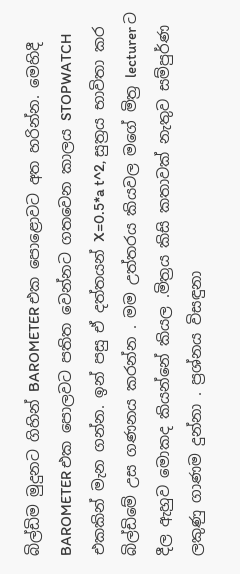බිල්ඩිම මුදුනට ගිහින් BAROMETER එක පොළොවට අත හරින්න. මෙහිදී BAROMETER එක පොලවට පතිත වෙන්නට ගතවෙන කාලය STOPWATCH එකකින් මැන ගන්න. ඉන් පසු ඒ දත්තයන් X=0.5*a t^2, සුත්‍රය භාවිතා කර බිල්ඩිමේ උස ගණනය කරන්න . මම උත්තරය කියවල මගේ මිත්‍ර lecturer ට දීල ඇහුව මොකද කියන්නේ කියල .මිත්‍රය කිසි කතාවක් නැතුව සම්පුර්ණ ලකුණු ගාණම දුන්නා . ප්‍රශ්නය විසඳුනා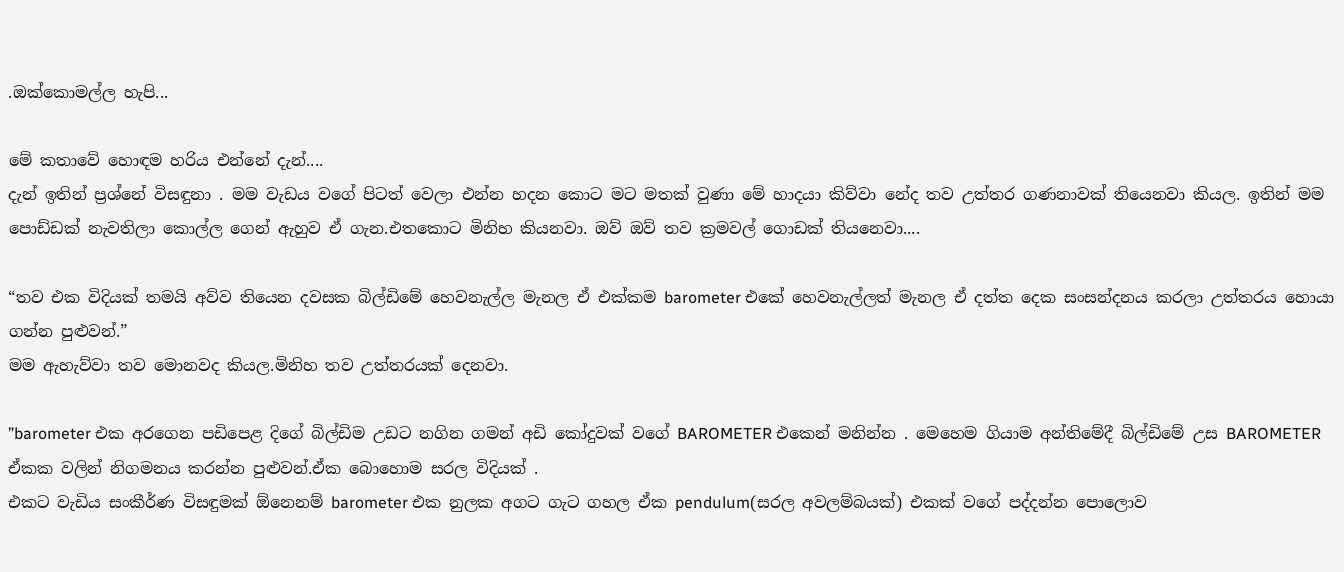.ඔක්කොමල්ල හැපි...

මේ කතාවේ හොඳම හරිය එන්නේ දැන්....
දැන් ඉතින් ප්‍රශ්නේ විසඳුනා . මම වැඩය වගේ පිටත් වෙලා එන්න හදන කොට මට මතක් වුණා මේ හාදයා කිව්වා නේද තව උත්තර ගණනාවක් තියෙනවා කියල. ඉතින් මම පොඩ්ඩක් නැවතිලා කොල්ල ගෙන් ඇහුව ඒ ගැන.එතකොට මිනිහ කියනවා. ඔව් ඔව් තව ක්‍රමවල් ගොඩක් තියනෙවා....

“තව එක විදියක් තමයි අව්ව තියෙන දවසක බිල්ඩිමේ හෙවනැල්ල මැනල ඒ එක්කම barometer එකේ හෙවනැල්ලත් මැනල ඒ දත්ත දෙක සංසන්දනය කරලා උත්තරය හොයා ගන්න පුළුවන්.”
මම ඇහැව්වා තව මොනවද කියල.මිනිහ තව උත්තරයක් දෙනවා.

”barometer එක අරගෙන පඩිපෙළ දිගේ බිල්ඩිම උඩට නගින ගමන් අඩි කෝදුවක් වගේ BAROMETER එකෙන් මනින්න . මෙහෙම ගියාම අන්තිමේදී බිල්ඩිමේ උස BAROMETER ඒකක වලින් නිගමනය කරන්න පුළුවන්.ඒක බොහොම සරල විදියක් .
එකට වැඩිය සංකීර්ණ විසඳුමක් ඕනෙනම් barometer එක නුලක අගට ගැට ගහල ඒක pendulum(සරල අවලම්බයක්) එකක් වගේ පද්දන්න පොලොව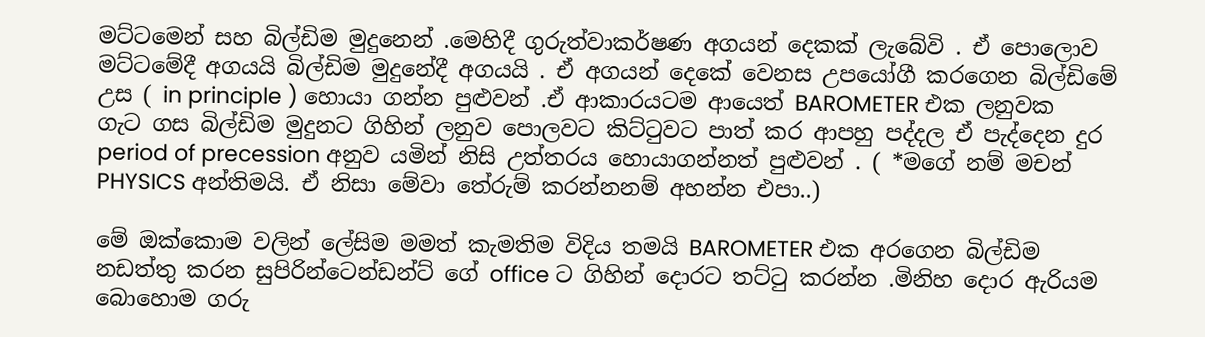මට්ටමෙන් සහ බිල්ඩිම මුදුනෙන් .මෙහිදී ගුරුත්වාකර්ෂණ අගයන් දෙකක් ලැබේවි . ඒ පොලොව මට්ටමේදී අගයයි බිල්ඩිම මුදුනේදී අගයයි . ඒ අගයන් දෙකේ වෙනස උපයෝගී කරගෙන බිල්ඩිමේ උස ( in principle ) හොයා ගන්න පුළුවන් .ඒ ආකාරයටම ආයෙත් BAROMETER එක ලනුවක ගැට ගස බිල්ඩිම මුදුනට ගිහින් ලනුව පොලවට කිට්ටුවට පාත් කර ආපහු පද්දල ඒ පැද්දෙන දුර period of precession අනුව යමින් නිසි උත්තරය හොයාගන්නත් පුළුවන් . ( *මගේ නම් මචන් PHYSICS අන්තිමයි. ඒ නිසා මේවා තේරුම් කරන්නනම් අහන්න එපා..)

මේ ඔක්කොම වලින් ලේසිම මමත් කැමතිම විදිය තමයි BAROMETER එක අරගෙන බිල්ඩිම නඩත්තු කරන සුපිරින්ටෙන්ඩන්ට් ගේ office ට ගිහින් දොරට තට්ටු කරන්න .මිනිහ දොර ඇරියම බොහොම ගරු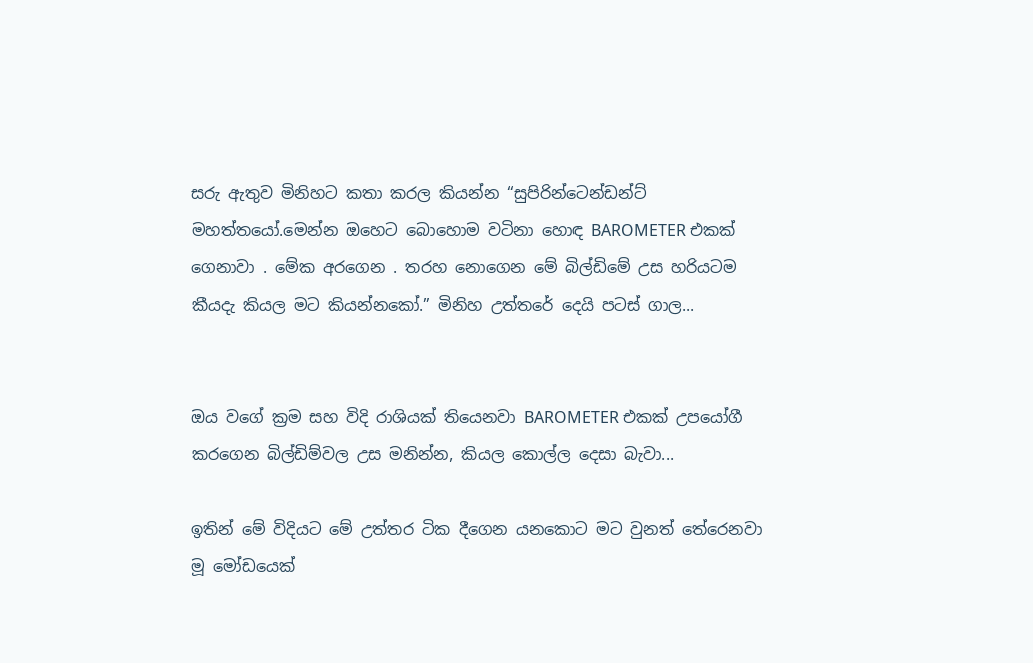සරු ඇතුව මිනිහට කතා කරල කියන්න “සුපිරින්ටෙන්ඩන්ට් මහත්තයෝ.මෙන්න ඔහෙට බොහොම වටිනා හොඳ BAROMETER එකක් ගෙනාවා . මේක අරගෙන . තරහ නොගෙන මේ බිල්ඩිමේ උස හරියටම කීයදැ කියල මට කියන්නකෝ.” මිනිහ උත්තරේ දෙයි පටස් ගාල...


ඔය වගේ ක්‍රම සහ විදි රාශියක් තියෙනවා BAROMETER එකක් උපයෝගී කරගෙන බිල්ඩිම්වල උස මනින්න, කියල කොල්ල දෙසා බැවා...

ඉතින් මේ විදියට මේ උත්තර ටික දීගෙන යනකොට මට වුනත් තේරෙනවා මූ මෝඩයෙක්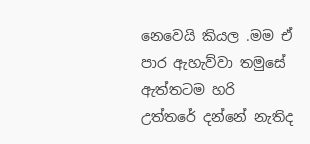නෙවෙයි කියල .මම ඒ පාර ඇහැව්වා තමුසේ ඇත්තටම හරි උත්තරේ දන්නේ නැතිද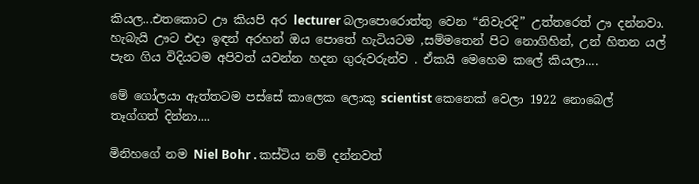කියල...එතකොට ඌ කියපි අර lecturer බලාපොරොත්තු වෙන “නිවැරදි” උත්තරෙත් ඌ දන්නවා. හැබැයි ඌට එදා ඉඳන් අරහන් ඔය පොතේ හැටියටම ,සම්මතෙන් පිට නොගිහින්, උන් හිතන යල් පැන ගිය විදියටම අපිවත් යවන්න හදන ගුරුවරුන්ව . ඒකයි මෙහෙම කලේ කියලා....

මේ ගෝලයා ඇත්තටම පස්සේ කාලෙක ලොකු scientist කෙනෙක් වෙලා 1922 නොබෙල් තෑග්ගත් දින්නා....

මිනිහගේ නම Niel Bohr . කස්ටිය නම් දන්නවත්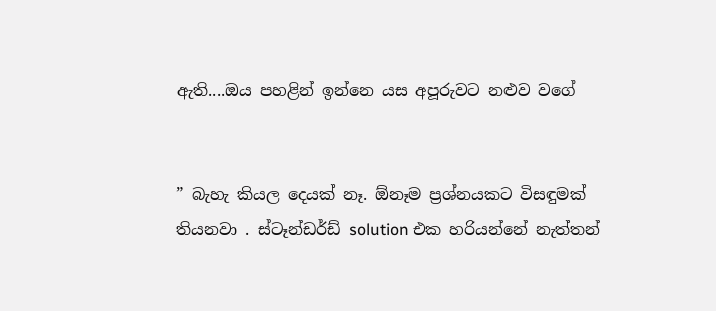ඇති....ඔය පහළින් ඉන්නෙ යස අපූරුවට නළුව වගේ


” බැහැ කියල දෙයක් නෑ. ඕනෑම ප්‍රශ්නයකට විසඳුමක් තියනවා . ස්ටෑන්ඩර්ඩ් solution එක හරියන්නේ නැත්තන්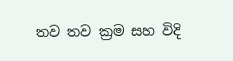තව තව ක්‍රම සහ විදි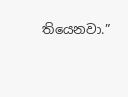තියෙනවා.”